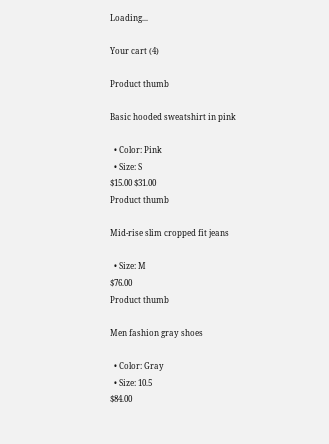Loading...

Your cart (4)

Product thumb

Basic hooded sweatshirt in pink

  • Color: Pink
  • Size: S
$15.00 $31.00
Product thumb

Mid-rise slim cropped fit jeans

  • Size: M
$76.00
Product thumb

Men fashion gray shoes

  • Color: Gray
  • Size: 10.5
$84.00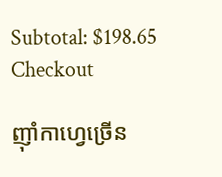Subtotal: $198.65
Checkout

ញ៉ាំកាហ្វេច្រើន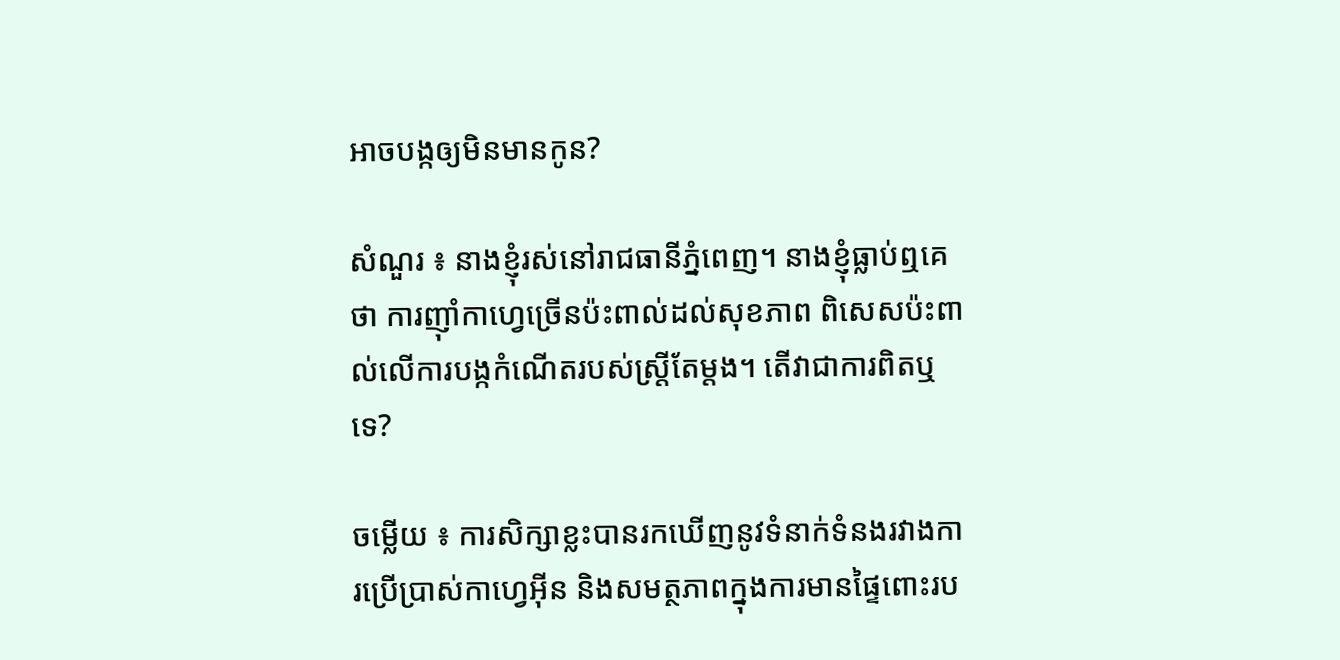អាចបង្កឲ្យមិនមានកូន?

សំណួរ ៖ នាងខ្ញុំរស់នៅរាជធានីភ្នំពេញ។ នាងខ្ញុំធ្លាប់ឮគេថា ការញ៉ាំកាហ្វេច្រើនប៉ះពាល់ដល់សុខភាព ពិសេសប៉ះពាល់លើការបង្កកំណើតរបស់ស្ត្រីតែម្តង។ តើវាជាការពិតឬទេ?

ចម្លើយ ៖ ការសិក្សាខ្លះបានរកឃើញនូវទំនាក់ទំនងរវាងការប្រើប្រាស់កាហ្វេអ៊ីន និងសមត្ថភាពក្នុងការមានផ្ទៃពោះរប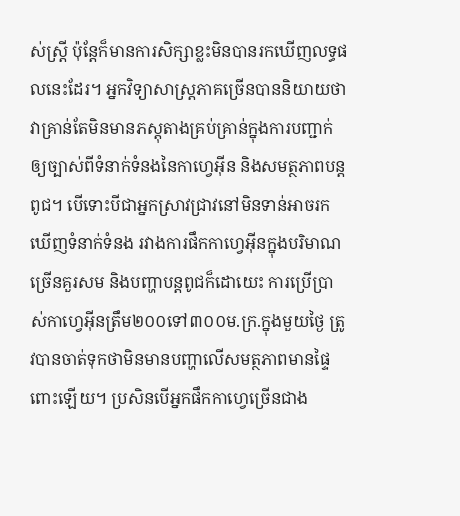ស់ស្រ្តី ប៉ុន្តែក៏មានការសិក្សាខ្លះមិនបានរកឃើញលទ្ធផលនេះដែរ។ អ្នកវិទ្យាសាស្ត្រភាគច្រើនបាននិយាយថា វាគ្រាន់តែមិនមានភស្តុតាងគ្រប់គ្រាន់ក្នុងការបញ្ជាក់ឲ្យច្បាស់ពីទំនាក់ទំនងនៃកាហ្វេអ៊ីន និងសមត្ថភាពបន្តពូជ។ បើទោះបីជាអ្នកស្រាវជ្រាវនៅមិនទាន់អាចរកឃើញទំនាក់ទំនង រវាងការផឹកកាហ្វេអ៊ីនក្នុងបរិមាណច្រើនគួរសម និងបញ្ហាបន្តពូជក៏ដោយេះ ការប្រើប្រាស់កាហ្វេអ៊ីនត្រឹម២០០ទៅ៣០០ម.ក្រ.ក្នុងមួយថ្ងៃ ត្រូវបានចាត់ទុកថាមិនមានបញ្ហាលើសមត្ថភាពមានផ្ទៃពោះឡើយ។ ប្រសិនបើអ្នកផឹកកាហ្វេច្រើនជាង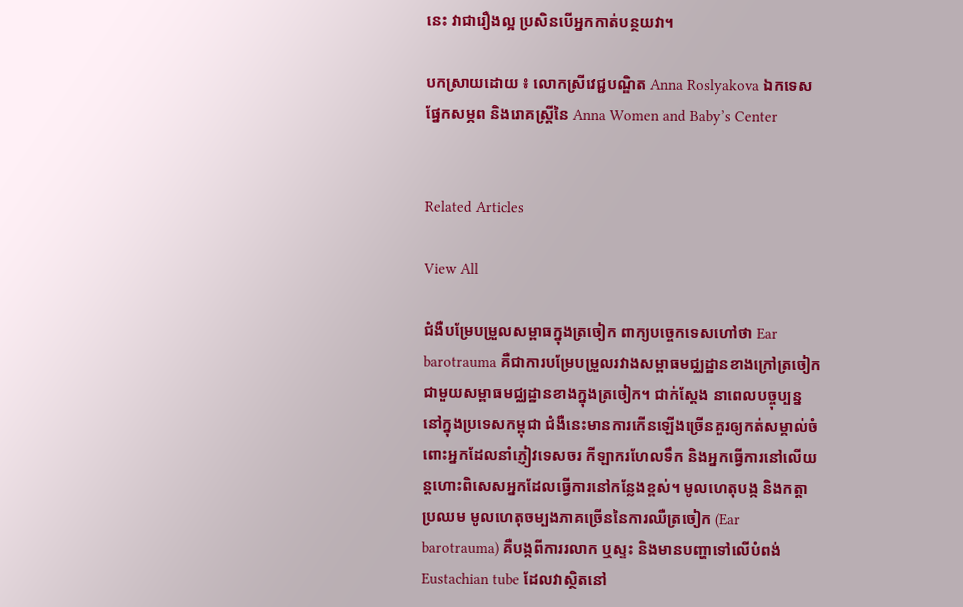នេះ វាជារឿងល្អ ប្រសិនបើអ្នកកាត់បន្ថយវា។

បកស្រាយដោយ ៖ លោកស្រីវេជ្ជបណ្ឌិត Anna Roslyakova ឯកទេសផ្នែកសម្ភព និងរោគស្ត្រីនៃ Anna Women and Baby’s Center


Related Articles

View All

ជំងឺបម្រែបម្រួលសម្ពាធក្នុងត្រចៀក ពាក្យបច្ចេកទេសហៅថា Ear barotrauma គឺជាការបម្រែបម្រួលរវាងសម្ពាធមជ្ឈដ្ឋានខាងក្រៅត្រចៀកជាមួយសម្ពាធមជ្ឈដ្ឋានខាងក្នុងត្រចៀក។ ជាក់ស្តែង នាពេលបច្ចុប្បន្ននៅក្នុងប្រទេសកម្ពុជា ជំងឺនេះមានការកើនឡើងច្រើនគួរឲ្យកត់សម្គាល់ចំពោះអ្នកដែលនាំភ្ញៀវទេសចរ កីឡាករហែលទឹក និងអ្នកធ្វើការនៅលើយន្តហោះពិសេសអ្នកដែលធ្វើការនៅកន្លែងខ្ពស់។ មូលហេតុបង្ក និងកត្តាប្រឈម មូលហេតុចម្បងភាគច្រើននៃការឈឺត្រចៀក (Ear barotrauma) គឺបង្កពីការរលាក ឬស្ទះ និងមានបញ្ហាទៅលើបំពង់ Eustachian tube ដែលវាស្ថិតនៅ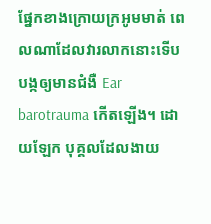ផ្នែកខាងក្រោយក្រអូមមាត់ ពេលណាដែលវារលាកនោះទើបបង្កឲ្យមានជំងឺ Ear barotrauma កើតឡើង។ ដោយឡែក បុគ្គលដែលងាយ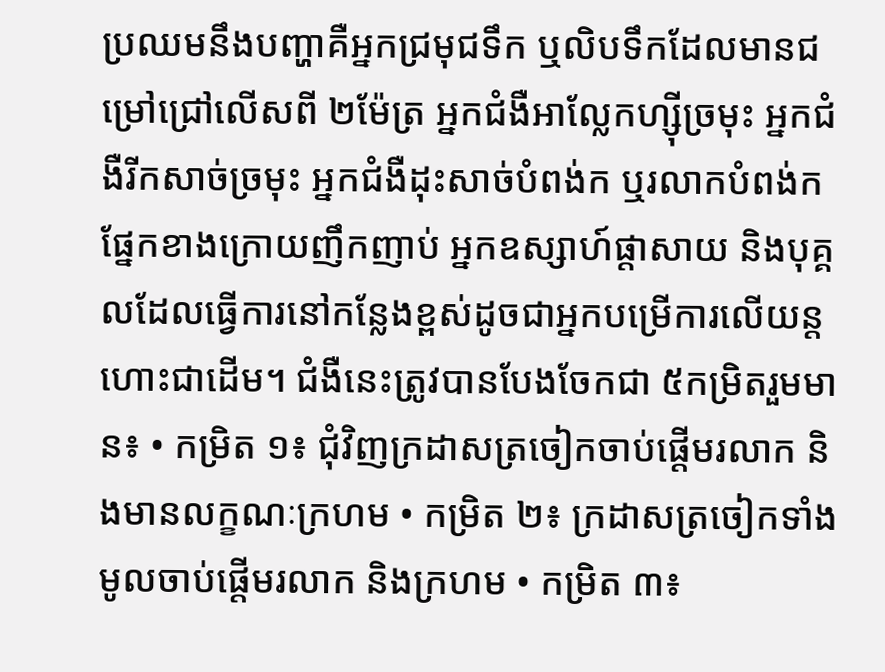ប្រឈមនឹងបញ្ហាគឺអ្នកជ្រមុជទឹក ឬលិបទឹកដែលមានជម្រៅជ្រៅលើសពី ២ម៉ែត្រ អ្នកជំងឺអាល្លែកហ្ស៊ីច្រមុះ អ្នកជំងឺរីកសាច់ច្រមុះ អ្នកជំងឺដុះសាច់បំពង់ក ឬរលាកបំពង់កផ្នែកខាងក្រោយញឹកញាប់ អ្នកឧស្សាហ៍ផ្តាសាយ និងបុគ្គលដែលធ្វើការនៅកន្លែងខ្ពស់ដូចជាអ្នកបម្រើការលើយន្តហោះជាដើម។ ជំងឺនេះត្រូវបានបែងចែកជា ៥កម្រិតរួមមាន៖ • កម្រិត ១៖ ជុំវិញក្រដាសត្រចៀកចាប់ផ្តើមរលាក និងមានលក្ខណៈក្រហម • កម្រិត ២៖ ក្រដាសត្រចៀកទាំងមូលចាប់ផ្តើមរលាក និងក្រហម • កម្រិត ៣៖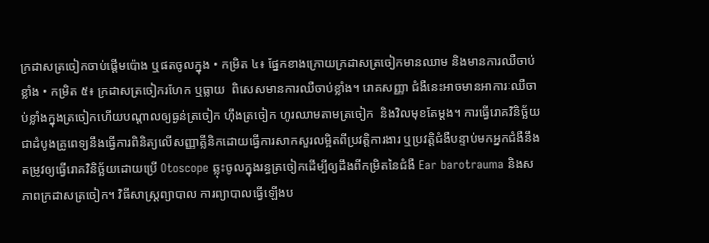ក្រដាសត្រចៀកចាប់ផ្តើមប៉ោង ឬផតចូលក្នុង • កម្រិត ៤៖ ផ្នែកខាងក្រោយក្រដាសត្រចៀកមានឈាម និងមានការឈឺចាប់ខ្លាំង • កម្រិត ៥៖ ក្រដាសត្រចៀករហែក ឬធ្លាយ  ពិសេសមានការឈឺចាប់ខ្លាំង។ រោគសញ្ញា ជំងឺនេះអាចមានអាការៈឈឺចាប់ខ្លាំងក្នុងត្រចៀកហើយបណ្តាលឲ្យធ្ងន់ត្រចៀក ហ៊ឹងត្រចៀក ហូរឈាមតាមត្រចៀក  និងវិលមុខតែម្តង។ ការធ្វើរោគវិនិច្ឆ័យ ជាដំបូងគ្រូពេទ្យនឹងធ្វើការពិនិត្យលើសញ្ញាគ្លីនិកដោយធ្វើការសាកសួរលម្អិតពីប្រវត្តិការងារ ឬប្រវត្តិជំងឺបន្ទាប់មកអ្នកជំងឺនឹងតម្រូវឲ្យធ្វើរោគវិនិច្ឆ័យដោយប្រើ Otoscope ឆ្លុះចូលក្នុងរន្ធត្រចៀកដើម្បីឲ្យដឹងពីកម្រិតនៃជំងឺ Ear barotrauma និងសភាពក្រដាសត្រចៀក។ វិធីសាស្រ្តព្យាបាល ការព្យាបាលធ្វើឡើងប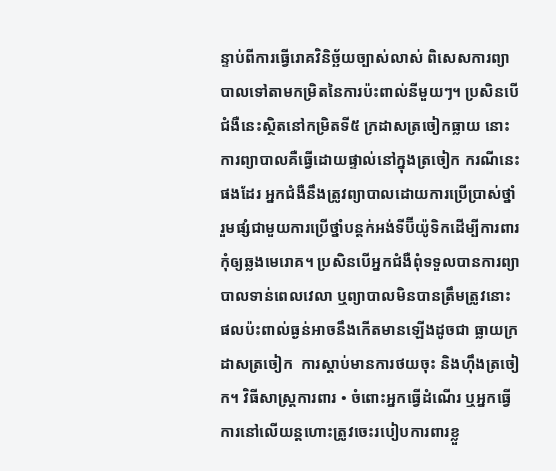ន្ទាប់ពីការធ្វើរោគវិនិច្ឆ័យច្បាស់លាស់ ពិសេសការព្យាបាលទៅតាមកម្រិតនៃការប៉ះពាល់នីមួយៗ។ ប្រសិនបើជំងឺនេះស្ថិតនៅកម្រិតទី៥ ក្រដាសត្រចៀកធ្លាយ នោះការព្យាបាលគឺធ្វើដោយផ្ទាល់នៅក្នុងត្រចៀក ករណីនេះផងដែរ អ្នកជំងឺនឹងត្រូវព្យាបាលដោយការប្រើប្រាស់ថ្នាំ រួមផ្សំជាមួយការប្រើថ្នាំបន្តក់អង់ទីប៊ីយ៉ូទិកដើម្បីការពារកុំឲ្យឆ្លងមេរោគ។ ប្រសិនបើអ្នកជំងឺពុំទទួលបានការព្យាបាលទាន់ពេលវេលា ឬព្យាបាលមិនបានត្រឹមត្រូវនោះ ផលប៉ះពាល់ធ្ងន់អាចនឹងកើតមានឡើងដូចជា ធ្លាយក្រដាសត្រចៀក  ការស្តាប់មានការថយចុះ និងហ៊ឹងត្រចៀក។ វិធីសាស្រ្តការពារ • ចំពោះអ្នកធ្វើដំណើរ ឬអ្នកធ្វើការនៅលើយន្តហោះត្រូវចេះរបៀបការពារខ្លួ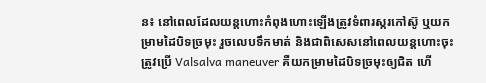ន៖ នៅពេលដែលយន្តហោះកំពុងហោះឡើងត្រូវទំពារស្ករកៅស៊ូ ឬយកម្រាមដៃបិទច្រមុះ រួចលេបទឹកមាត់ និងជាពិសេសនៅពេលយន្តហោះចុះត្រូវប្រើ Valsalva maneuver គឺយកម្រាមដៃបិទច្រមុះឲ្យជិត ហើ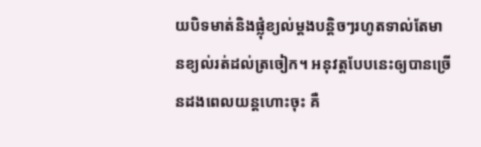យបិទមាត់និងផ្លុំខ្យល់ម្តងបន្តិចៗរហូតទាល់តែមានខ្យល់រត់ដល់ត្រចៀក។ អនុវត្តបែបនេះឲ្យបានច្រើនដងពេលយន្តហោះចុះ គឺ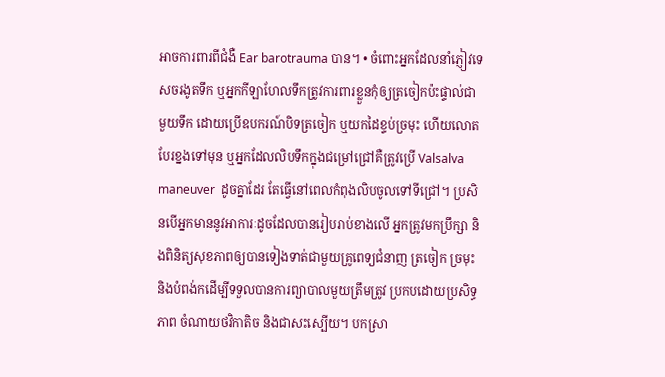អាចការពារពីជំងឺ Ear barotrauma បាន។ • ចំពោះអ្នកដែលនាំភ្ញៀវទេសចរងូតទឹក ឬអ្នកកីឡាហែលទឹកត្រូវការពារខ្លួនកុំឲ្យត្រចៀកប៉ះផ្ទាល់ជាមួយទឹក ដោយប្រើឧបករណ៍បិទត្រចៀក ឬយកដៃខ្ទប់ច្រមុះ ហើយលោតបែរខ្នងទៅមុន ឬអ្នកដែលលិបទឹកក្នុងជម្រៅជ្រៅគឺត្រូវប្រើ Valsalva maneuver  ដូចគ្នាដែរ តែធ្វើនៅពេលកំពុងលិបចូលទៅទីជ្រៅ។ ប្រសិនបើអ្នកមាននូវអាការៈដូចដែលបានរៀបរាប់ខាងលើ អ្នកត្រូវមកប្រឹក្សា និងពិនិត្យសុខភាពឲ្យបានទៀងទាត់ជាមួយគ្រូពេទ្យជំនាញ ត្រចៀក ច្រមុះ និងបំពង់កដើម្បីទទួលបានការព្យាបាលមួយត្រឹមត្រូវ ប្រកបដោយប្រសិទ្ធភាព ចំណាយថវិកាតិច និងជាសះស្បើយ។ បកស្រា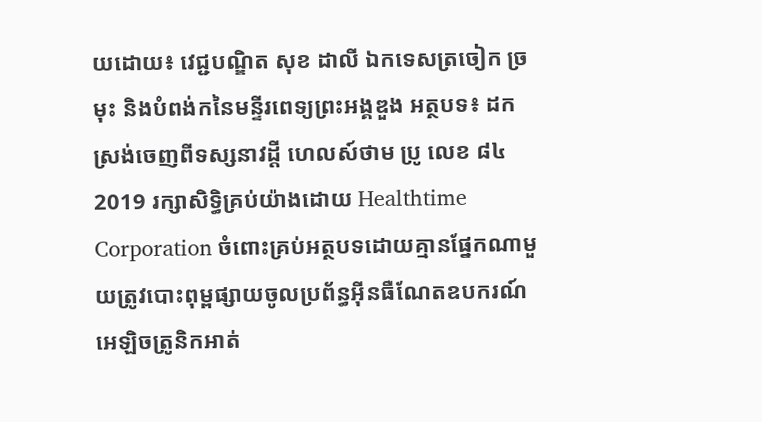យដោយ៖ វេជ្ជបណ្ឌិត សុខ ដាលី ឯកទេសត្រចៀក ច្រមុះ និងបំពង់កនៃមន្ទីរពេទ្យព្រះអង្គឌួង អត្ថបទ៖ ដកស្រង់ចេញពីទស្សនាវដ្ដី ហេលស៍ថាម ប្រូ លេខ ៨៤ 2019 រក្សាសិទ្ធិគ្រប់យ៉ាងដោយ Healthtime Corporation ចំពោះគ្រប់អត្ថបទដោយគ្មានផ្នែកណាមួយត្រូវបោះពុម្ពផ្សាយចូលប្រព័ន្ធអុីនធឺណែតឧបករណ៍អេឡិចត្រូនិកអាត់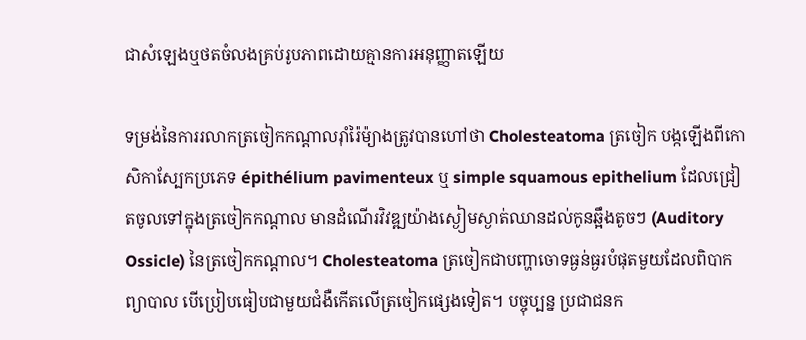ជាសំឡេងឬថតចំលងគ្រប់រូបភាពដោយគ្មានការអនុញ្ញាតឡើយ

ទម្រង់នៃការរលាកត្រចៀកកណ្តាលរ៉ាំរ៉ៃម៉្យាងត្រូវបានហៅថា Cholesteatoma ត្រចៀក បង្កឡើងពីកោសិកាស្បែកប្រភេទ épithélium pavimenteux ឬ simple squamous epithelium ដែលជ្រៀតចូលទៅក្នុងត្រចៀកកណ្តាល មានដំណើរវិវឌ្ឍយ៉ាងស្ងៀមស្ងាត់ឈានដល់កូនឆ្អឹងតូចៗ (Auditory Ossicle) នៃត្រចៀកកណ្តាល។ Cholesteatoma ត្រចៀកជាបញ្ហាចោទធ្ងន់ធ្ងរបំផុតមួយដែលពិបាកព្យាបាល បើប្រៀបធៀបជាមួយជំងឺកើតលើត្រចៀកផ្សេងទៀត។ បច្ចុប្បន្ន ប្រជាជនក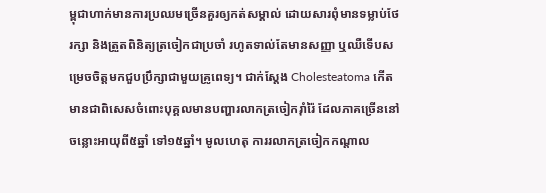ម្ពុជាហាក់មានការប្រឈមច្រើនគួរឲ្យកត់សម្គាល់ ដោយសារពុំមានទម្លាប់ថែរក្សា និងត្រួតពិនិត្យត្រចៀកជាប្រចាំ រហូតទាល់តែមានសញ្ញា ឬឈឺទើបសម្រេចចិត្តមកជួបប្រឹក្សាជាមួយគ្រូពេទ្យ។ ជាក់ស្តែង Cholesteatoma កើតមានជាពិសេសចំពោះបុគ្គលមានបញ្ហារលាកត្រចៀករ៉ាំរ៉ៃ ដែលភាគច្រើននៅចន្លោះអាយុពី៥ឆ្នាំ ទៅ១៥ឆ្នាំ។ មូលហេតុ ការរលាកត្រចៀកកណ្តាល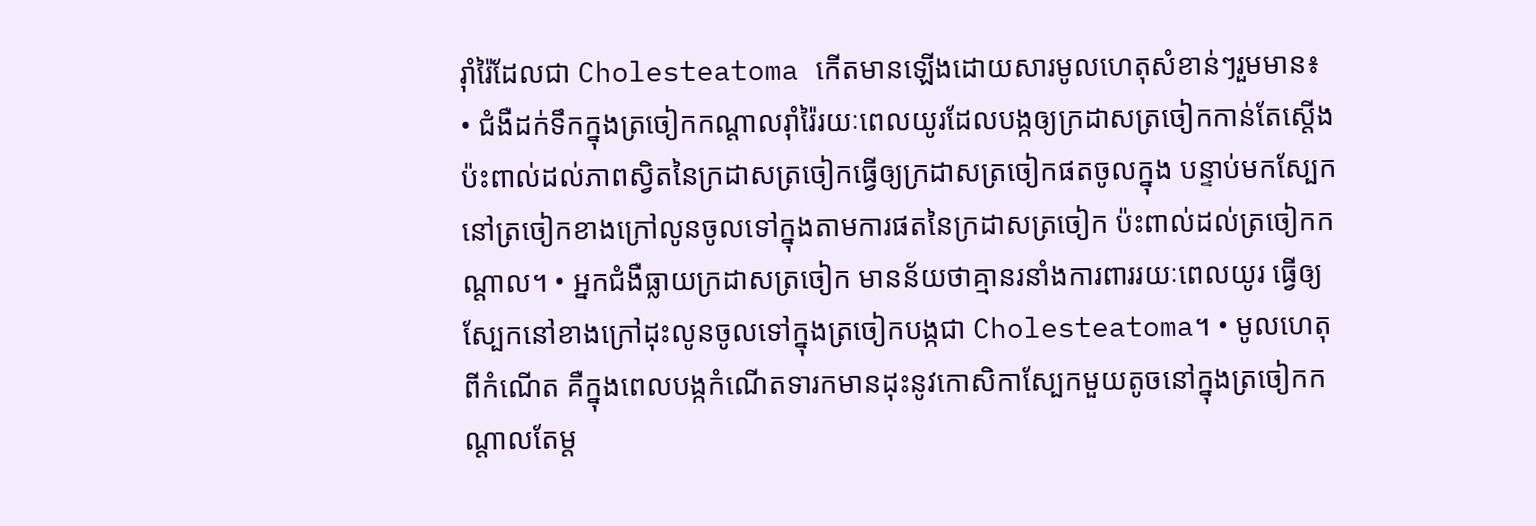រ៉ាំរ៉ៃដែលជា Cholesteatoma កើតមានឡើងដោយសារមូលហេតុសំខាន់ៗរួមមាន៖ • ជំងឺដក់ទឹកក្នុងត្រចៀកកណ្តាលរ៉ាំរ៉ៃរយៈពេលយូរដែលបង្កឲ្យក្រដាសត្រចៀកកាន់តែស្តើង ប៉ះពាល់ដល់ភាពស្វិតនៃក្រដាសត្រចៀកធ្វើឲ្យក្រដាសត្រចៀកផតចូលក្នុង បន្ទាប់មកស្បែកនៅត្រចៀកខាងក្រៅលូនចូលទៅក្នុងតាមការផតនៃក្រដាសត្រចៀក ប៉ះពាល់ដល់ត្រចៀកកណ្តាល។ • អ្នកជំងឺធ្លាយក្រដាសត្រចៀក មានន័យថាគ្មានរនាំងការពាររយៈពេលយូរ ធ្វើឲ្យស្បែកនៅខាងក្រៅដុះលូនចូលទៅក្នុងត្រចៀកបង្កជា Cholesteatoma។ • មូលហេតុពីកំណើត គឺក្នុងពេលបង្កកំណើតទារកមានដុះនូវកោសិកាស្បែកមួយតូចនៅក្នុងត្រចៀកកណ្តាលតែម្ត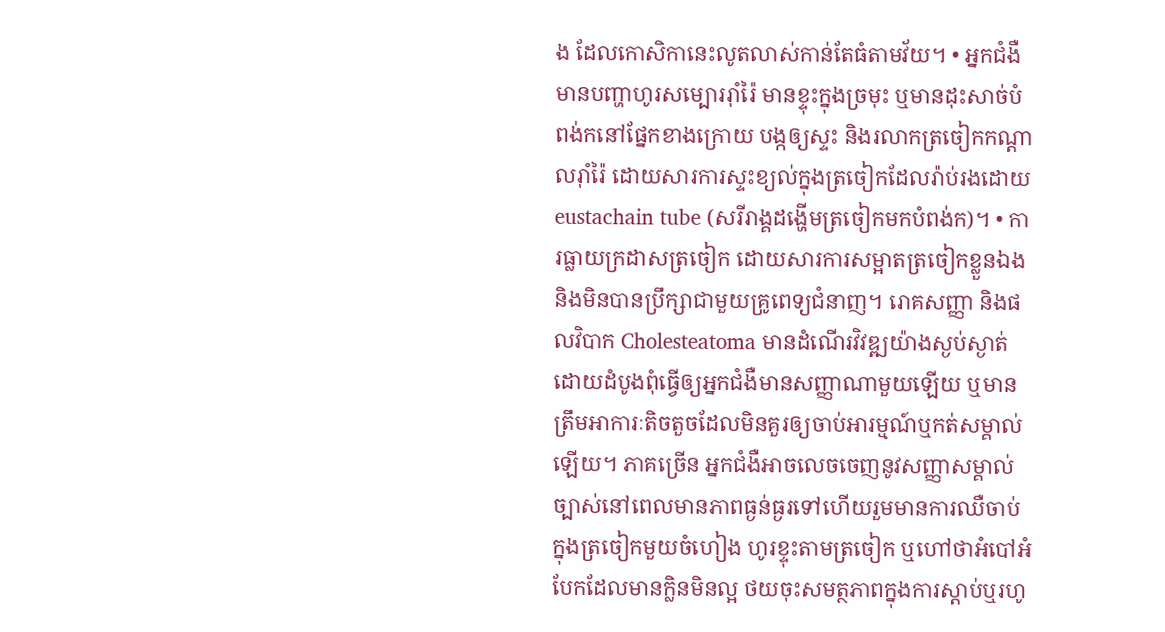ង ដែលកោសិកានេះលូតលាស់កាន់តែធំតាមវ័យ។ • អ្នកជំងឺមានបញ្ហាហូរសម្បោររ៉ាំរ៉ៃ មានខ្ទុះក្នុងច្រមុះ ឬមានដុះសាច់បំពង់កនៅផ្នែកខាងក្រោយ បង្កឲ្យស្ទះ និងរលាកត្រចៀកកណ្តាលរ៉ាំរ៉ៃ ដោយសារការស្ទះខ្យល់ក្នុងត្រចៀកដែលរ៉ាប់រងដោយ eustachain tube (សរីរាង្គដង្ហើមត្រចៀកមកបំពង់ក)។ • ការធ្លាយក្រដាសត្រចៀក ដោយសារការសម្អាតត្រចៀកខ្លួនឯង និងមិនបានប្រឹក្សាជាមួយគ្រូពេទ្យជំនាញ។ រោគសញ្ញា និងផលវិបាក Cholesteatoma មានដំណើរវិវឌ្ឍយ៉ាងស្ងប់ស្ងាត់ដោយដំបូងពុំធ្វើឲ្យអ្នកជំងឺមានសញ្ញាណាមួយឡើយ ឬមានត្រឹមអាការៈតិចតួចដែលមិនគួរឲ្យចាប់អារម្មណ៍ឬកត់សម្គាល់ឡើយ។ ភាគច្រើន អ្នកជំងឺអាចលេចចេញនូវសញ្ញាសម្គាល់ច្បាស់នៅពេលមានភាពធ្ងន់ធ្ងរទៅហើយរួមមានការឈឺចាប់ក្នុងត្រចៀកមួយចំហៀង ហូរខ្ទុះតាមត្រចៀក ឬហៅថាអំបៅអំបែកដែលមានក្លិនមិនល្អ ថយចុះសមត្ថភាពក្នុងការស្តាប់ឬរហូ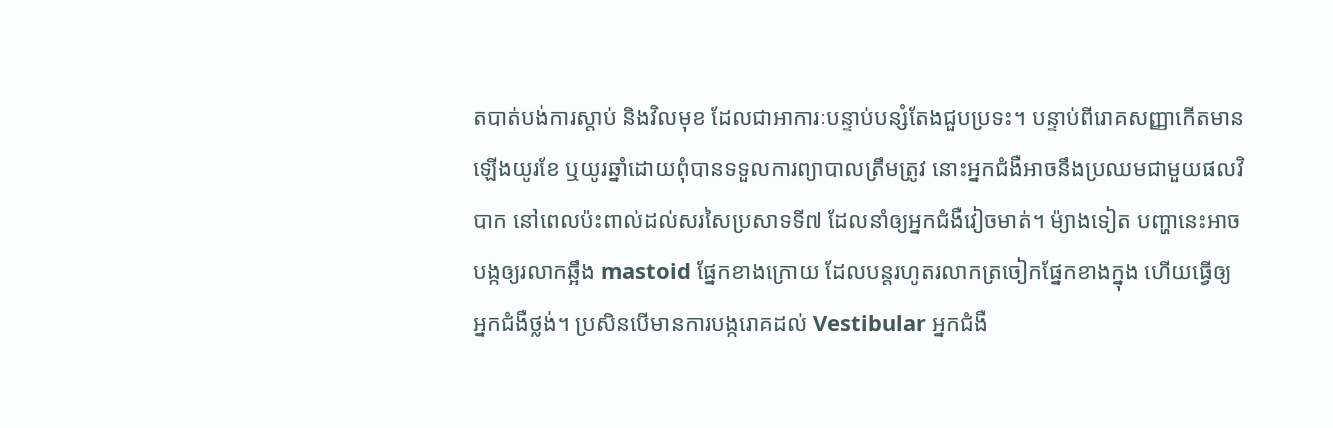តបាត់បង់ការស្តាប់ និងវិលមុខ ដែលជាអាការៈបន្ទាប់បន្សំតែងជួបប្រទះ។ បន្ទាប់ពីរោគសញ្ញាកើតមានឡើងយូរខែ ឬយូរឆ្នាំដោយពុំបានទទួលការព្យាបាលត្រឹមត្រូវ នោះអ្នកជំងឺអាចនឹងប្រឈមជាមួយផលវិបាក នៅពេលប៉ះពាល់ដល់សរសៃប្រសាទទី៧ ដែលនាំឲ្យអ្នកជំងឺវៀចមាត់។ ម៉្យាងទៀត បញ្ហានេះអាចបង្កឲ្យរលាកឆ្អឹង mastoid ផ្នែកខាងក្រោយ ដែលបន្តរហូតរលាកត្រចៀកផ្នែកខាងក្នុង ហើយធ្វើឲ្យអ្នកជំងឺថ្លង់។ ប្រសិនបើមានការបង្ករោគដល់ Vestibular អ្នកជំងឺ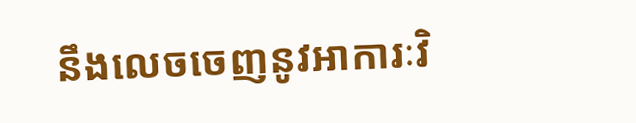នឹងលេចចេញនូវអាការៈវិ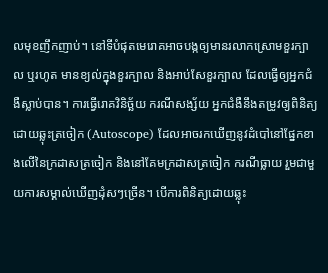លមុខញឹកញាប់។ នៅទីបំផុតមេរោគអាចបង្កឲ្យមានរលាកស្រោមខួរក្បាល ឬរហូត មានខ្យល់ក្នុងខួរក្បាល និងអាប់សែខួរក្បាល ដែលធ្វើឲ្យអ្នកជំងឺស្លាប់បាន។ ការធ្វើរោគវិនិច្ឆ័យ ករណីសង្ស័យ អ្នកជំងឺនឹងតម្រូវឲ្យពិនិត្យដោយឆ្លុះត្រចៀក (Autoscope) ដែលអាចរកឃើញនូវដំបៅនៅផ្នែកខាងលើនៃក្រដាសត្រចៀក និងនៅគែមក្រដាសត្រចៀក ករណីធ្លាយ រួមជាមួយការសម្គាល់ឃើញដុំសៗច្រើន។ បើការពិនិត្យដោយឆ្លុះ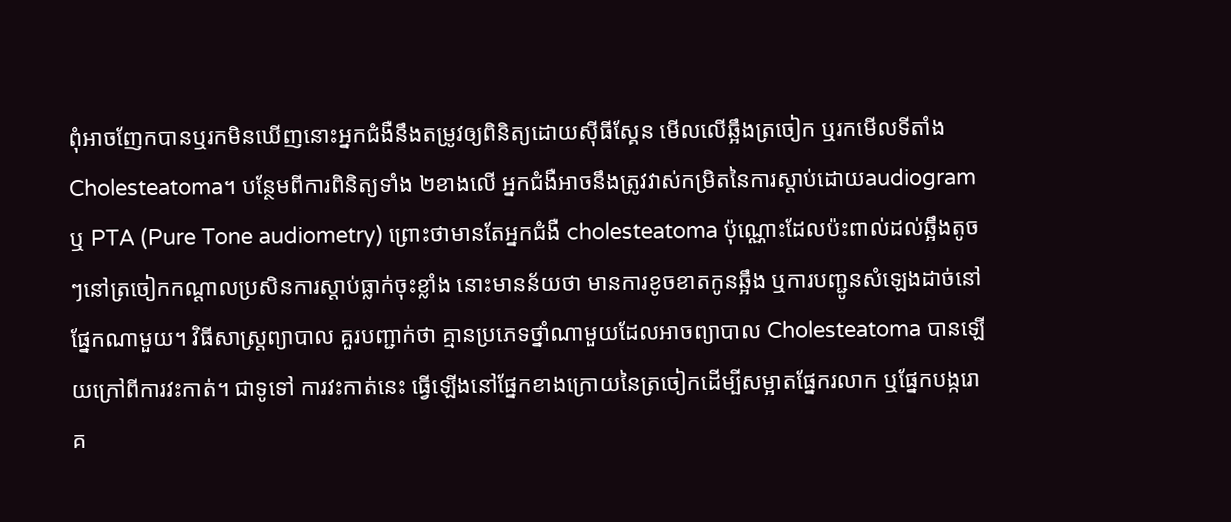ពុំអាចញែកបានឬរកមិនឃើញនោះអ្នកជំងឺនឹងតម្រូវឲ្យពិនិត្យដោយស៊ីធីស្គែន មើលលើឆ្អឹងត្រចៀក ឬរកមើលទីតាំង Cholesteatoma។ បន្ថែមពីការពិនិត្យទាំង ២ខាងលើ អ្នកជំងឺអាចនឹងត្រូវវាស់កម្រិតនៃការស្តាប់ដោយaudiogram ឬ PTA (Pure Tone audiometry) ព្រោះថាមានតែអ្នកជំងឺ cholesteatoma ប៉ុណ្ណោះដែលប៉ះពាល់ដល់ឆ្អឹងតូចៗនៅត្រចៀកកណ្តាលប្រសិនការស្តាប់ធ្លាក់ចុះខ្លាំង នោះមានន័យថា មានការខូចខាតកូនឆ្អឹង ឬការបញ្ជូនសំឡេងដាច់នៅផ្នែកណាមួយ។ វិធីសាស្ត្រព្យាបាល គួរបញ្ជាក់ថា គ្មានប្រភេទថ្នាំណាមួយដែលអាចព្យាបាល Cholesteatoma បានឡើយក្រៅពីការវះកាត់។ ជាទូទៅ ការវះកាត់នេះ ធ្វើឡើងនៅផ្នែកខាងក្រោយនៃត្រចៀកដើម្បីសម្អាតផ្នែករលាក ឬផ្នែកបង្ករោគ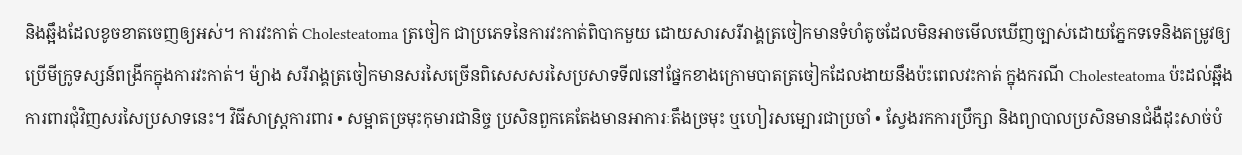និងឆ្អឹងដែលខូចខាតចេញឲ្យអស់។ ការវះកាត់ Cholesteatoma ត្រចៀក ជាប្រភេទនៃការវះកាត់ពិបាកមួយ ដោយសារសរីរាង្គត្រចៀកមានទំហំតូចដែលមិនអាចមើលឃើញច្បាស់ដោយភ្នែកទទេនិងតម្រូវឲ្យប្រើមីក្រូទស្សន៍ពង្រីកក្នុងការវះកាត់។ ម៉្យាង សរីរាង្គត្រចៀកមានសរសៃច្រើនពិសេសសរសៃប្រសាទទី៧នៅផ្នែកខាងក្រោមបាតត្រចៀកដែលងាយនឹងប៉ះពេលវះកាត់ ក្នុងករណី Cholesteatoma ប៉ះដល់ឆ្អឹងការពារជុំវិញសរសៃប្រសាទនេះ។ វិធីសាស្រ្តការពារ • សម្អាតច្រមុះកុមារជានិច្ច ប្រសិនពួកគេតែងមានអាការៈតឹងច្រមុះ ឬហៀរសម្បោរជាប្រចាំ • ស្វែងរកការប្រឹក្សា និងព្យាបាលប្រសិនមានជំងឺដុះសាច់បំ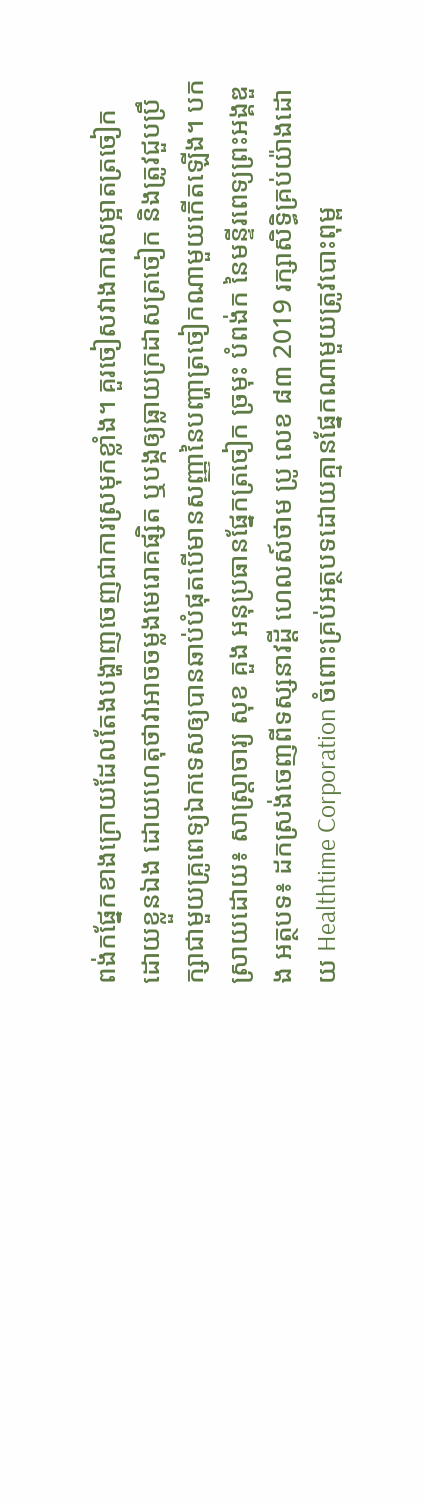ពង់កផ្នែកខាងក្រោយដែលតែងបង្ហាញចេញជាការស្រមុកខ្លាំង។ គួរចៀសវាងការសម្អាតត្រចៀកដោយខ្លួនឯង ដោយហេតុថាវាអាចចម្លងមេរោគផ្សិត ឬបង្កឲ្យធ្លាយក្រដាសត្រចៀក និងត្រូវជួបប្រឹក្សាជាមួយគ្រូពេទ្យឯកទេសឲ្យបានឆាប់បំផុតបើមានសញ្ញានៃបញ្ហាត្រចៀកណាមួយកើតឡើង។ បកស្រាយដោយ៖ សាស្រ្តាចារ្យ សុខ គួង អនុប្រធានផ្នែកត្រចៀក ច្រមុះ បំពង់ក នៃមន្ទីរពេទ្យព្រះអង្គឌួង អត្ថបទ៖ ដកស្រង់ចេញពីទស្សនាវដ្ដី ហេលស៍ថាម ប្រូ លេខ ៨៣ 2019 រក្សាសិទ្ធិគ្រប់យ៉ាងដោយ Healthtime Corporation ចំពោះគ្រប់អត្ថបទដោយគ្មានផ្នែកណាមួយត្រូវបោះពុម្ព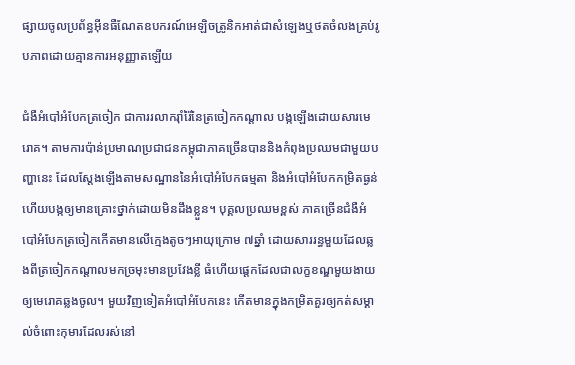ផ្សាយចូលប្រព័ន្ធអុីនធឺណែតឧបករណ៍អេឡិចត្រូនិកអាត់ជាសំឡេងឬថតចំលងគ្រប់រូបភាពដោយគ្មានការអនុញ្ញាតឡើយ

ជំងឺអំបៅអំបែកត្រចៀក ជាការរលាករ៉ាំរ៉ៃនៃត្រចៀកកណ្តាល បង្កឡើងដោយសារមេរោគ។ តាមការប៉ាន់ប្រមាណប្រជាជនកម្ពុជាភាគច្រើនបាននិងកំពុងប្រឈមជាមួយបញ្ហានេះ ដែលស្តែងឡើងតាមសណ្ឋាននៃអំបៅអំបែកធម្មតា និងអំបៅអំបែកកម្រិតធ្ងន់ហើយបង្កឲ្យមានគ្រោះថ្នាក់ដោយមិនដឹងខ្លួន។ បុគ្គលប្រឈមខ្ពស់ ភាគច្រើនជំងឺអំបៅអំបែកត្រចៀកកើតមានលើក្មេងតូចៗអាយុក្រោម ៧ឆ្នាំ ដោយសាររន្ធមួយដែលឆ្លងពីត្រចៀកកណ្តាលមកច្រមុះមានប្រវែងខ្លី ធំហើយផ្តេកដែលជាលក្ខខណ្ឌមួយងាយឲ្យមេរោគឆ្លងចូល។ មួយវិញទៀតអំបៅអំបែកនេះ កើតមានក្នុងកម្រិតគួរឲ្យកត់សម្គាល់ចំពោះកុមារដែលរស់នៅ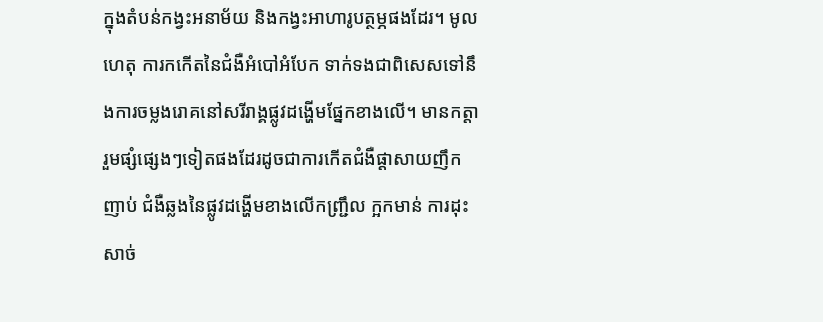ក្នុងតំបន់កង្វះអនាម័យ និងកង្វះអាហារូបត្ថម្ភផងដែរ។ មូលហេតុ ការកកើតនៃជំងឺអំបៅអំបែក ទាក់ទងជាពិសេសទៅនឹងការចម្លងរោគនៅសរីរាង្គផ្លូវដង្ហើមផ្នែកខាងលើ។ មានកត្តារួមផ្សំផ្សេងៗទៀតផងដែរដូចជាការកើតជំងឺផ្តាសាយញឹកញាប់ ជំងឺឆ្លងនៃផ្លូវដង្ហើមខាងលើកញ្ជ្រឹល ក្អកមាន់ ការដុះសាច់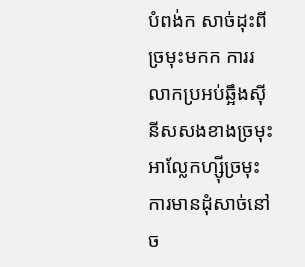បំពង់ក សាច់ដុះពីច្រមុះមកក ការរលាកប្រអប់ឆ្អឹងស៊ីនីសសងខាងច្រមុះ អាល្លែកហ្ស៊ីច្រមុះ ការមានដុំសាច់នៅច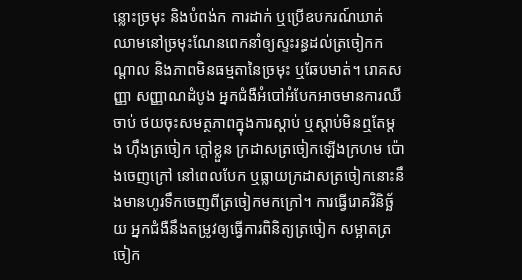ន្លោះច្រមុះ និងបំពង់ក ការដាក់ ឬប្រើឧបករណ៍ឃាត់ឈាមនៅច្រមុះណែនពេកនាំឲ្យស្ទះរន្ធដល់ត្រចៀកកណ្តាល និងភាពមិនធម្មតានៃច្រមុះ ឬឆែបមាត់។ រោគសញ្ញា សញ្ញាណដំបូង អ្នកជំងឺអំបៅអំបែកអាចមានការឈឺចាប់ ថយចុះសមត្ថភាពក្នុងការស្តាប់ ឬស្តាប់មិនឮតែម្តង ហ៊ឹងត្រចៀក ក្តៅខ្លួន ក្រដាសត្រចៀកឡើងក្រហម ប៉ោងចេញក្រៅ នៅពេលបែក ឬធ្លាយក្រដាសត្រចៀកនោះនឹងមានហូរទឹកចេញពីត្រចៀកមកក្រៅ។ ការធ្វើរោគវិនិច្ឆ័យ អ្នកជំងឺនឹងតម្រូវឲ្យធ្វើការពិនិត្យត្រចៀក សម្អាតត្រចៀក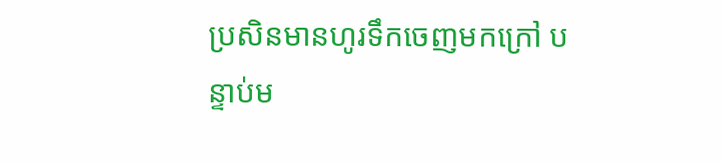ប្រសិនមានហូរទឹកចេញមកក្រៅ បន្ទាប់ម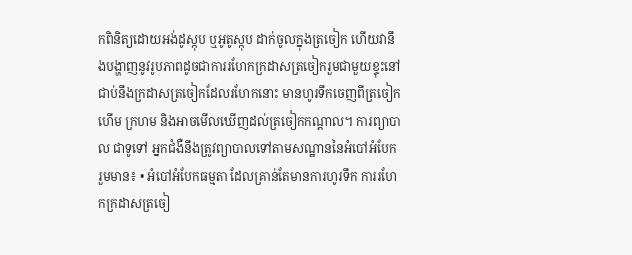កពិនិត្យដោយអង់ដូស្កុប ឬអូតូស្កុប ដាក់ចូលក្នុងត្រចៀក ហើយវានឹងបង្ហាញនូវរូបភាពដូចជាការរហែកក្រដាសត្រចៀករួមជាមួយខ្ទុះនៅជាប់នឹងក្រដាសត្រចៀកដែលរហែកនោះ មានហូរទឹកចេញពីត្រចៀក ហើម ក្រហម និងអាចមើលឃើញដល់ត្រចៀកកណ្តាល។ ការព្យាបាល ជាទូទៅ អ្នកជំងឺនឹងត្រូវព្យាបាលទៅតាមសណ្ឋាននៃអំបៅអំបែក រួមមាន៖ • អំបៅអំបែកធម្មតា ដែលគ្រាន់តែមានការហូរទឹក ការរហែកក្រដាសត្រចៀ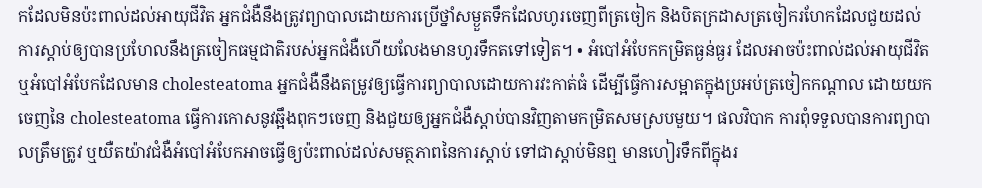កដែលមិនប៉ះពាល់ដល់អាយុជីវិត អ្នកជំងឺនឹងត្រូវព្យាបាលដោយការប្រើថ្នាំសម្ងួតទឹកដែលហូរចេញពីត្រចៀក និងបិតក្រដាសត្រចៀករហែកដែលជួយដល់ការស្តាប់ឲ្យបានប្រហែលនឹងត្រចៀកធម្មជាតិរបស់អ្នកជំងឺហើយលែងមានហូរទឹកតទៅទៀត។ • អំបៅអំបែកកម្រិតធ្ងន់ធ្ងរ ដែលអាចប៉ះពាល់ដល់អាយុជីវិត ឬអំបៅអំបែកដែលមាន cholesteatoma អ្នកជំងឺនឹងតម្រូវឲ្យធ្វើការព្យាបាលដោយការវះកាត់ធំ ដើម្បីធ្វើការសម្អាតក្នុងប្រអប់ត្រចៀកកណ្តាល ដោយយកចេញនៃ cholesteatoma ធ្វើការកោសនូវឆ្អឹងពុកៗចេញ និងជួយឲ្យអ្នកជំងឺស្តាប់បានវិញតាមកម្រិតសមស្របមួយ។ ផលវិបាក ការពុំទទួលបានការព្យាបាលត្រឹមត្រូវ ឬយឺតយ៉ាវជំងឺអំបៅអំបែកអាចធ្វើឲ្យប៉ះពាល់ដល់សមត្ថភាពនៃការស្តាប់ ទៅជាស្តាប់មិនឮ មានហៀរទឹកពីក្នុងរ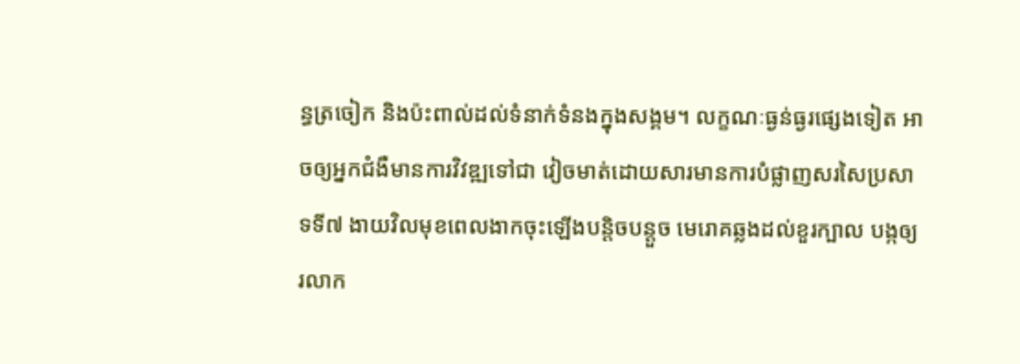ន្ធត្រចៀក និងប៉ះពាល់ដល់ទំនាក់ទំនងក្នុងសង្គម។ លក្ខណៈធ្ងន់ធ្ងរផ្សេងទៀត អាចឲ្យអ្នកជំងឺមានការវិវឌ្ឍទៅជា វៀចមាត់ដោយសារមានការបំផ្លាញសរសៃប្រសាទទី៧ ងាយវិលមុខពេលងាកចុះឡើងបន្តិចបន្តួច មេរោគឆ្លងដល់ខួរក្បាល បង្កឲ្យរលាក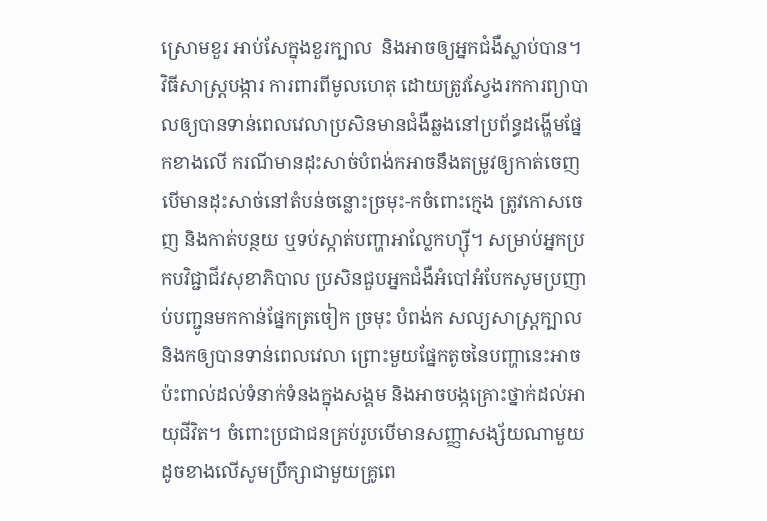ស្រោមខួរ អាប់សែក្នុងខួរក្បាល  និងអាចឲ្យអ្នកជំងឺស្លាប់បាន។ វិធីសាស្ត្របង្ការ ការពារពីមូលហេតុ ដោយត្រូវស្វែងរកការព្យាបាលឲ្យបានទាន់ពេលវេលាប្រសិនមានជំងឺឆ្លងនៅប្រព័ន្ធដង្ហើមផ្នែកខាងលើ ករណីមានដុះសាច់បំពង់កអាចនឹងតម្រូវឲ្យកាត់ចេញ បើមានដុះសាច់នៅតំបន់ចន្លោះច្រមុះ-កចំពោះក្មេង ត្រូវកោសចេញ និងកាត់បន្ថយ ឬទប់ស្កាត់បញ្ហាអាល្លែកហ្ស៊ី។ សម្រាប់អ្នកប្រកបវិជ្ជាជីវសុខាភិបាល ប្រសិនជួបអ្នកជំងឺអំបៅអំបែកសូមប្រញាប់បញ្ជូនមកកាន់ផ្នែកត្រចៀក ច្រមុះ បំពង់ក សល្យសាស្ត្រក្បាល និងកឲ្យបានទាន់ពេលវេលា ព្រោះមួយផ្នែកតូចនៃបញ្ហានេះអាចប៉ះពាល់ដល់ទំនាក់ទំនងក្នុងសង្គម និងអាចបង្កគ្រោះថ្នាក់ដល់អាយុជីវិត។ ចំពោះប្រជាជនគ្រប់រូបបើមានសញ្ញាសង្ស័យណាមួយដូចខាងលើសូមប្រឹក្សាជាមួយគ្រូពេ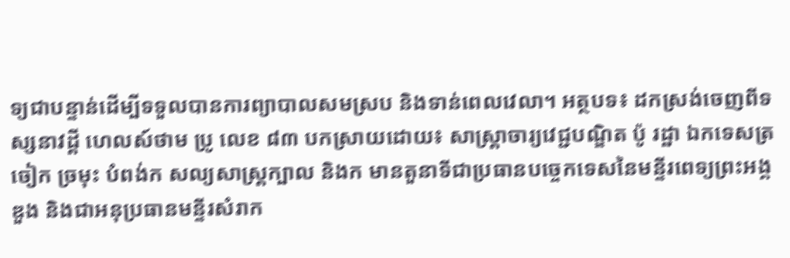ទ្យជាបន្ទាន់ដើម្បីទទួលបានការព្យាបាលសមស្រប និងទាន់ពេលវេលា។ អត្ថបទ៖ ដកស្រង់ចេញពីទស្សនាវដ្តី ហេលស៍ថាម ប្រូ លេខ ៨៣ បកស្រាយដោយ៖ សាស្ត្រាចារ្យវេជ្ជបណ្ឌិត ប៉ូ រដ្ឋា ឯកទេសត្រចៀក ច្រមុះ បំពង់ក សល្យសាស្ត្រក្បាល និងក មានតួនាទីជាប្រធានបច្ចេកទេសនៃមន្ទីរពេទ្យព្រះអង្គឌួង និងជាអនុប្រធានមន្ទីរសំរាក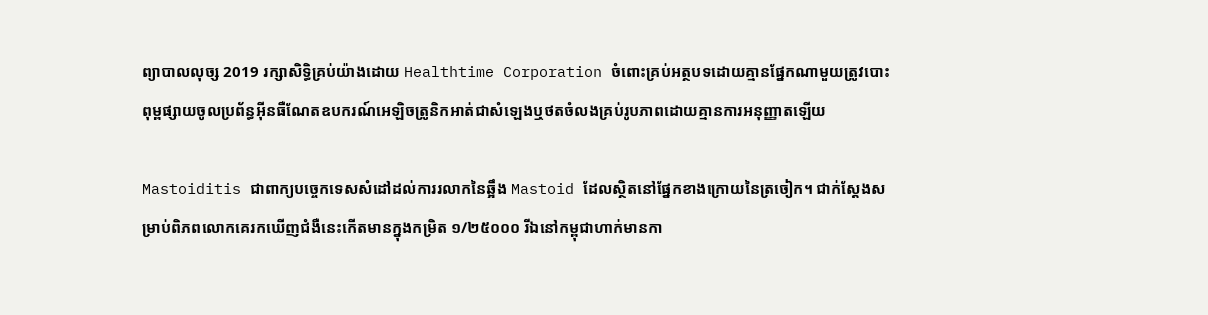ព្យាបាលលុច្ស 2019 រក្សាសិទ្ធិគ្រប់យ៉ាងដោយ Healthtime Corporation ចំពោះគ្រប់អត្ថបទដោយគ្មានផ្នែកណាមួយត្រូវបោះពុម្ពផ្សាយចូលប្រព័ន្ធអុីនធឺណែតឧបករណ៍អេឡិចត្រូនិកអាត់ជាសំឡេងឬថតចំលងគ្រប់រូបភាពដោយគ្មានការអនុញ្ញាតឡើយ

Mastoiditis ជាពាក្យបច្ចេកទេសសំដៅដល់ការរលាកនៃឆ្អឹង Mastoid ដែលស្ថិតនៅផ្នែកខាងក្រោយនៃត្រចៀក។ ជាក់ស្តែងសម្រាប់ពិភពលោកគេរកឃើញជំងឺនេះកើតមានក្នុងកម្រិត ១/២៥០០០ រីឯនៅកម្ពុជាហាក់មានកា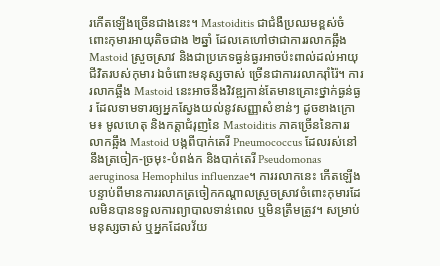រកើតឡើងច្រើនជាងនេះ។ Mastoiditis ជាជំងឺប្រឈមខ្ពស់ចំពោះកុមារអាយុតិចជាង ២ឆ្នាំ ដែលគេហៅថាជាការរលាកឆ្អឹង Mastoid ស្រួចស្រាវ និងជាប្រភេទធ្ងន់ធ្ងរអាចប៉ះពាល់ដល់អាយុជីវិតរបស់កុមារ ឯចំពោះមនុស្សចាស់ ច្រើនជាការរលាករ៉ាំរ៉ៃ។ ការរលាកឆ្អឹង Mastoid នេះអាចនឹងវិវឌ្ឍកាន់តែមានគ្រោះថ្នាក់ធ្ងន់ធ្ងរ ដែលទាមទារឲ្យអ្នកស្វែងយល់នូវសញ្ញាសំខាន់ៗ ដូចខាងក្រោម៖ មូលហេតុ និងកត្តាជំរុញនៃ Mastoiditis ភាគច្រើននៃការរលាកឆ្អឹង Mastoid បង្កពីបាក់តេរី Pneumococcus ដែលរស់នៅនឹងត្រចៀក-ច្រមុះ-បំពង់ក និងបាក់តេរី Pseudomonas aeruginosa Hemophilus influenzae។ ការរលាកនេះ កើតឡើងបន្ទាប់ពីមានការរលាកត្រចៀកកណ្តាលស្រួចស្រាវចំពោះកុមារដែលមិនបានទទួលការព្យាបាលទាន់ពេល ឬមិនត្រឹមត្រូវ។ សម្រាប់មនុស្សចាស់ ឬអ្នកដែលវ័យ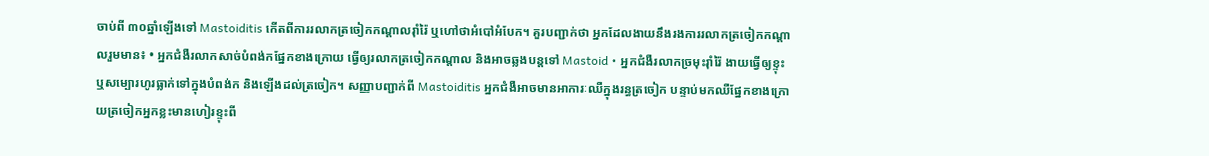ចាប់ពី ៣០ឆ្នាំឡើងទៅ Mastoiditis កើតពីការរលាកត្រចៀកកណ្តាលរ៉ាំរ៉ៃ ឬហៅថាអំបៅអំបែក។ គួរបញ្ជាក់ថា អ្នកដែលងាយនឹងរងការរលាកត្រចៀកកណ្តាលរួមមាន៖ • អ្នកជំងឺរលាកសាច់បំពង់កផ្នែកខាងក្រោយ ធ្វើឲ្យរលាកត្រចៀកកណ្តាល និងអាចឆ្លងបន្តទៅ Mastoid • អ្នកជំងឺរលាកច្រមុះរ៉ាំរ៉ៃ ងាយធ្វើឲ្យខ្ទុះ ឬសម្បោរហូរធ្លាក់ទៅក្នុងបំពង់ក និងឡើងដល់ត្រចៀក។ សញ្ញាបញ្ជាក់ពី Mastoiditis អ្នកជំងឺអាចមានអាការៈឈឺក្នុងរន្ធត្រចៀក បន្ទាប់មកឈឺផ្នែកខាងក្រោយត្រចៀកអ្នកខ្លះមានហៀរខ្ទុះពី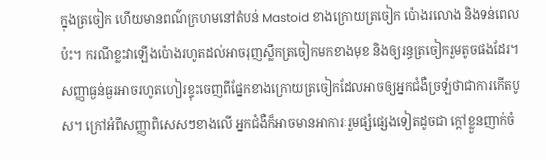ក្នុងត្រចៀក ហើយមានពណ៌ក្រហមនៅតំបន់ Mastoid ខាងក្រោយត្រចៀក ប៉ោងរលោង និងទន់ពេលប៉ះ។ ករណីខ្លះវាឡើងប៉ោងរហូតដល់អាចរុញស្លឹកត្រចៀកមកខាងមុខ និងឲ្យរន្ធត្រចៀករួមតូចផងដែរ។ សញ្ញាធ្ងន់ធ្ងរអាចរហូតហៀរខ្ទុះចេញពីផ្នែកខាងក្រោយត្រចៀកដែលអាចឲ្យអ្នកជំងឺច្រឡំថាជាការកើតបូស។ ក្រៅអំពីសញ្ញាពិសេសៗខាងលើ អ្នកជំងឺក៏អាចមានអាការៈរួមផ្សំផ្សេងទៀតដូចជា ក្តៅខ្លួនញាក់ចំ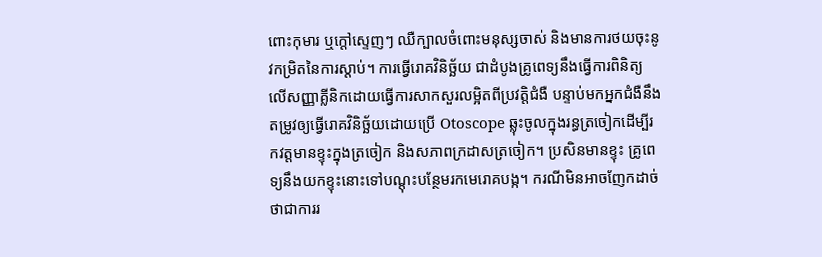ពោះកុមារ ឬក្ដៅស្ទេញៗ ឈឺក្បាលចំពោះមនុស្សចាស់ និងមានការថយចុះនូវកម្រិតនៃការស្តាប់។ ការធ្វើរោគវិនិច្ឆ័យ ជាដំបូងគ្រូពេទ្យនឹងធ្វើការពិនិត្យលើសញ្ញាគ្លីនិកដោយធ្វើការសាកសួរលម្អិតពីប្រវតិ្តជំងឺ បន្ទាប់មកអ្នកជំងឺនឹងតម្រូវឲ្យធ្វើរោគវិនិច្ឆ័យដោយប្រើ Otoscope ឆ្លុះចូលក្នុងរន្ធត្រចៀកដើម្បីរកវត្តមានខ្ទុះក្នុងត្រចៀក និងសភាពក្រដាសត្រចៀក។ ប្រសិនមានខ្ទុះ គ្រូពេទ្យនឹងយកខ្ទុះនោះទៅបណ្ដុះបន្ថែមរកមេរោគបង្ក។ ករណីមិនអាចញែកដាច់ថាជាការរ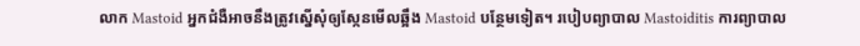លាក Mastoid អ្នកជំងឺអាចនឹងត្រូវស្នើសុំឲ្យស្កែនមើលឆ្អឹង Mastoid បន្ថែមទៀត។ របៀបព្យាបាល Mastoiditis ការព្យាបាល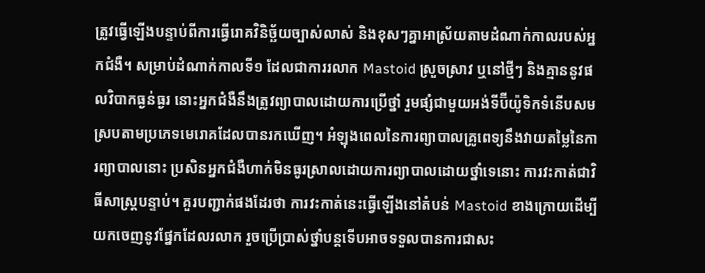ត្រូវធ្វើឡើងបន្ទាប់ពីការធ្វើរោគវិនិច្ឆ័យច្បាស់លាស់ និងខុសៗគ្នាអាស្រ័យតាមដំណាក់កាលរបស់អ្នកជំងឺ។ សម្រាប់ដំណាក់កាលទី១ ដែលជាការរលាក Mastoid ស្រួចស្រាវ ឬនៅថ្មីៗ និងគ្មាននូវផលវិបាកធ្ងន់ធ្ងរ នោះអ្នកជំងឺនឹងត្រូវព្យាបាលដោយការប្រើថ្នាំ រួមផ្សំជាមួយអង់ទីប៊ីយ៉ូទិកទំនើបសមស្របតាមប្រភេទមេរោគដែលបានរកឃើញ។ អំឡុងពេលនៃការព្យាបាលគ្រូពេទ្យនឹងវាយតម្លៃនៃការព្យាបាលនោះ ប្រសិនអ្នកជំងឺហាក់មិនធូរស្រាលដោយការព្យាបាលដោយថ្នាំទេនោះ ការវះកាត់ជាវិធីសាស្ត្របន្ទាប់។ គួរបញ្ជាក់ផងដែរថា ការវះកាត់នេះធ្វើឡើងនៅតំបន់ Mastoid ខាងក្រោយដើម្បីយកចេញនូវផ្នែកដែលរលាក រួចប្រើប្រាស់ថ្នាំបន្តទើបអាចទទួលបានការជាសះ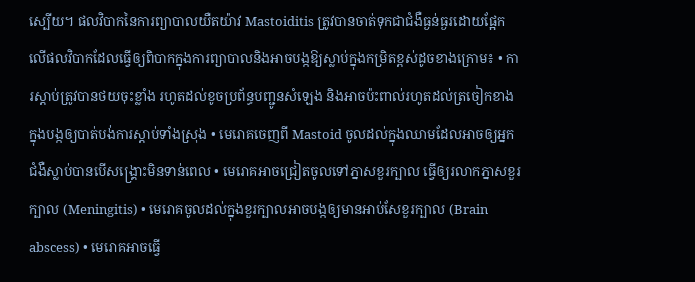ស្បើយ។ ផលវិបាកនៃការព្យាបាលយឺតយ៉ាវ Mastoiditis ត្រូវបានចាត់ទុកជាជំងឺធ្ងន់ធ្ងរដោយផ្អែកលើផលវិបាកដែលធ្វើឲ្យពិបាកក្នុងការព្យាបាលនិងអាចបង្កឱ្យស្លាប់ក្នុងកម្រិតខ្ពស់ដូចខាងក្រោម៖ • ការស្តាប់ត្រូវបានថយចុះខ្លាំង រហូតដល់ខូចប្រព័ន្ធបញ្ជូនសំឡេង និងអាចប៉ះពាល់រហូតដល់ត្រចៀកខាងក្នុងបង្កឲ្យបាត់បង់ការស្តាប់ទាំងស្រុង • មេរោគចេញពី Mastoid ចូលដល់ក្នុងឈាមដែលអាចឲ្យអ្នកជំងឺស្លាប់បានបើសង្គ្រោះមិនទាន់ពេល • មេរោគអាចជ្រៀតចូលទៅភ្នាសខួរក្បាល ធ្វើឲ្យរលាកភ្នាសខួរក្បាល (Meningitis) • មេរោគចូលដល់ក្នុងខួរក្បាលអាចបង្កឲ្យមានអាប់សែខួរក្បាល (Brain abscess) • មេរោគអាចធ្វើ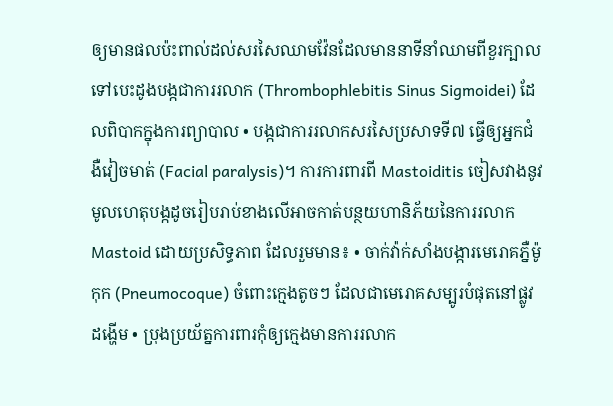ឲ្យមានផលប៉ះពាល់ដល់សរសៃឈាមវ៉ែនដែលមាននាទីនាំឈាមពីខួរក្បាលទៅបេះដូងបង្កជាការរលាក (Thrombophlebitis Sinus Sigmoidei) ដែលពិបាកក្នុងការព្យាបាល • បង្កជាការរលាកសរសៃប្រសាទទី៧ ធ្វើឲ្យអ្នកជំងឺវៀចមាត់ (Facial paralysis)។ ការការពារពី Mastoiditis ចៀសវាងនូវមូលហេតុបង្កដូចរៀបរាប់ខាងលើអាចកាត់បន្ថយហានិភ័យនៃការរលាក Mastoid ដោយប្រសិទ្ធភាព ដែលរួមមាន៖ • ចាក់វ៉ាក់សាំងបង្ការមេរោគភ្នឺម៉ូកុក (Pneumocoque) ចំពោះក្មេងតូចៗ ដែលជាមេរោគសម្បូរបំផុតនៅផ្លូវដង្ហើម • ប្រុងប្រយ័ត្នការពារកុំឲ្យក្មេងមានការរលាក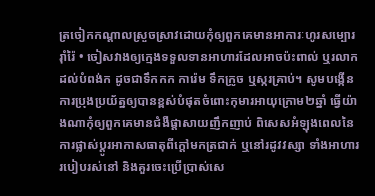ត្រចៀកកណ្តាលស្រួចស្រាវដោយកុំឲ្យពួកគេមានអាការៈហូរសម្បោររ៉ាំរ៉ៃ • ចៀសវាងឲ្យក្មេងទទួលទានអាហារដែលអាចប៉ះពាល់ ឬរលាកដល់បំពង់ក ដូចជាទឹកកក ការ៉េម ទឹកក្រូច ឬស្ករគ្រាប់។ សូមបង្កើនការប្រុងប្រយ័ត្នឲ្យបានខ្ពស់បំផុតចំពោះកុមារអាយុក្រោម២ឆ្នាំ ធ្វើយ៉ាងណាកុំឲ្យពួកគេមានជំងឺផ្តាសាយញឹកញាប់ ពិសេសអំឡុងពេលនៃការផ្លាស់ប្តូរអាកាសធាតុពីក្តៅមកត្រជាក់ ឬនៅរដូវវស្សា ទាំងអាហាររបៀបរស់នៅ និងគួរចេះប្រើប្រាស់សេ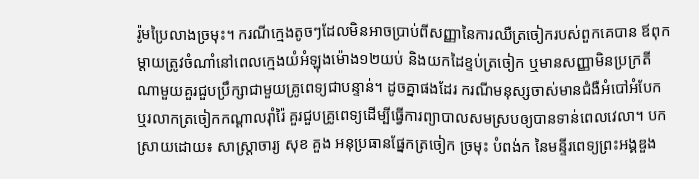រ៉ូមប្រៃលាងច្រមុះ។ ករណីក្មេងតូចៗដែលមិនអាចប្រាប់ពីសញ្ញានៃការឈឺត្រចៀករបស់ពួកគេបាន ឪពុកម្តាយត្រូវចំណាំនៅពេលក្មេងយំអំឡុងម៉ោង១២យប់ និងយកដៃខ្ទប់ត្រចៀក ឬមានសញ្ញាមិនប្រក្រតីណាមួយគួរជួបប្រឹក្សាជាមួយគ្រូពេទ្យជាបន្ទាន់។ ដូចគ្នាផងដែរ ករណីមនុស្សចាស់មានជំងឺអំបៅអំបែក ឬរលាកត្រចៀកកណ្តាលរ៉ាំរ៉ៃ គួរជួបគ្រូពេទ្យដើម្បីធ្វើការព្យាបាលសមស្របឲ្យបានទាន់ពេលវេលា។ បកស្រាយដោយ៖ សាស្រ្តាចារ្យ សុខ គួង អនុប្រធានផ្នែកត្រចៀក ច្រមុះ បំពង់ក នៃមន្ទីរពេទ្យព្រះអង្គឌួង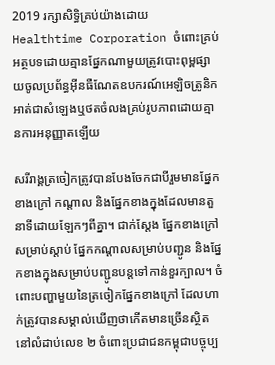2019 រក្សាសិទ្ធិគ្រប់យ៉ាងដោយ Healthtime Corporation ចំពោះគ្រប់អត្ថបទដោយគ្មានផ្នែកណាមួយត្រូវបោះពុម្ពផ្សាយចូលប្រព័ន្ធអុីនធឺណែតឧបករណ៍អេឡិចត្រូនិកអាត់ជាសំឡេងឬថតចំលងគ្រប់រូបភាពដោយគ្មានការអនុញ្ញាតឡើយ

សរីរាង្គត្រចៀកត្រូវបានបែងចែកជាបីរួមមានផ្នែកខាងក្រៅ កណ្តាល និងផ្នែកខាងក្នុងដែលមានតួនាទីដោយឡែកៗពីគ្នា។ ជាក់ស្តែង ផ្នែកខាងក្រៅសម្រាប់ស្តាប់ ផ្នែកកណ្តាលសម្រាប់បញ្ជូន និងផ្នែកខាងក្នុងសម្រាប់បញ្ជូនបន្តទៅកាន់ខួរក្បាល។ ចំពោះបញ្ហាមួយនៃត្រចៀកផ្នែកខាងក្រៅ ដែលហាក់ត្រូវបានសម្គាល់ឃើញថាកើតមានច្រើនស្ថិតនៅលំដាប់លេខ ២ ចំពោះប្រជាជនកម្ពុជាបច្ចុប្ប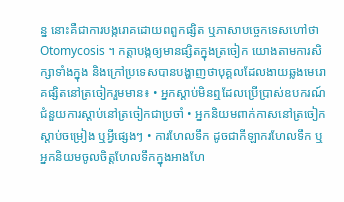ន្ន នោះគឺជាការបង្ករោគដោយពពួកផ្សិត ឬភាសាបច្ចេកទេសហៅថា Otomycosis ។ កត្តាបង្កឲ្យមានផ្សិតក្នុងត្រចៀក យោងតាមការសិក្សាទាំងក្នុង និងក្រៅប្រទេសបានបង្ហាញថាបុគ្គលដែលងាយឆ្លងមេរោគផ្សិតនៅត្រចៀករួមមាន៖ • អ្នកស្តាប់មិនឮដែលប្រើប្រាស់ឧបករណ៍ជំនួយការស្តាប់នៅត្រចៀកជាប្រចាំ • អ្នកនិយមពាក់កាសនៅត្រចៀកស្តាប់ចម្រៀង ឬអ្វីផ្សេងៗ • ការហែលទឹក ដូចជាកីឡាករហែលទឹក ឬអ្នកនិយមចូលចិត្តហែលទឹកក្នុងអាងហែ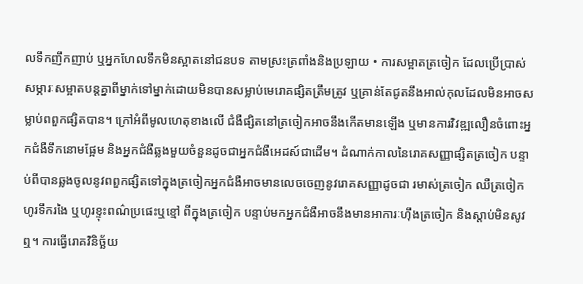លទឹកញឹកញាប់ ឬអ្នកហែលទឹកមិនស្អាតនៅជនបទ តាមស្រះត្រពាំងនិងប្រឡាយ • ការសម្អាតត្រចៀក ដែលប្រើប្រាស់សម្ភារៈសម្អាតបន្តគ្នាពីម្នាក់ទៅម្នាក់ដោយមិនបានសម្លាប់មេរោគផ្សិតត្រឹមត្រូវ ឬគ្រាន់តែជូតនឹងអាល់កុលដែលមិនអាចសម្លាប់ពពួកផ្សិតបាន។ ក្រៅអំពីមូលហេតុខាងលើ ជំងឺផ្សិតនៅត្រចៀកអាចនឹងកើតមានឡើង ឬមានការវិវឌ្ឍលឿនចំពោះអ្នកជំងឺទឹកនោមផ្អែម និងអ្នកជំងឺឆ្លងមួយចំនួនដូចជាអ្នកជំងឺអេដស៍ជាដើម។ ដំណាក់កាលនៃរោគសញ្ញាផ្សិតត្រចៀក បន្ទាប់ពីបានឆ្លងចូលនូវពពួកផ្សិតទៅក្នុងត្រចៀកអ្នកជំងឺអាចមានលេចចេញនូវរោគសញ្ញាដូចជា រមាស់ត្រចៀក ឈឺត្រចៀក ហូរទឹករងៃ ឬហូរខ្ទុះពណ៌ប្រផេះឬខ្មៅ ពីក្នុងត្រចៀក បន្ទាប់មកអ្នកជំងឺអាចនឹងមានអាការៈហ៊ឹងត្រចៀក និងស្តាប់មិនសូវឮ។ ការធ្វើរោគវិនិច្ឆ័យ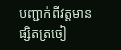បញ្ជាក់ពីវត្តមានផ្សិតត្រចៀ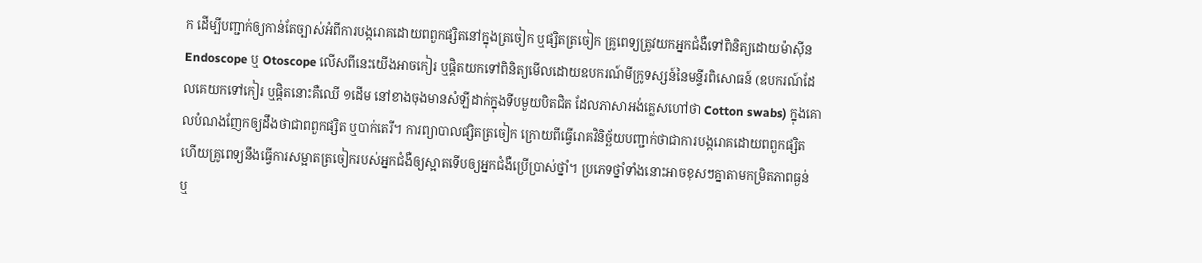ក ដើម្បីបញ្ជាក់ឲ្យកាន់តែច្បាស់អំពីការបង្ករោគដោយពពួកផ្សិតនៅក្នុងត្រចៀក ឬផ្សិតត្រចៀក គ្រូពេទ្យត្រូវយកអ្នកជំងឺទៅពិនិត្យដោយម៉ាស៊ីន Endoscope ឬ Otoscope លើសពីនេះយើងអាចកៀរ ឬផ្ដិតយកទៅពិនិត្យមើលដោយឧបករណ៍មីក្រូទស្សន៍នៃមន្ទីរពិសោធន៍ (ឧបករណ៍ដែលគេយកទៅកៀរ ឬផ្ដិតនោះគឺឈើ ១ដើម នៅខាងចុងមានសំឡីដាក់ក្នុងទីបមួយបិតជិត ដែលភាសាអង់គ្លេសហៅថា Cotton swabs) ក្នុងគោលបំណងញែកឲ្យដឹងថាជាពពួកផ្សិត ឬបាក់តេរី។ ការព្យាបាលផ្សិតត្រចៀក ក្រោយពីធ្វើរោគវិនិច្ឆ័យបញ្ជាក់ថាជាការបង្ករោគដោយពពួកផ្សិតហើយគ្រូពេទ្យនឹងធ្វើការសម្អាតត្រចៀករបស់អ្នកជំងឺឲ្យស្អាតទើបឲ្យអ្នកជំងឺប្រើប្រាស់ថ្នាំ។ ប្រភេទថ្នាំទាំងនោះអាចខុសៗគ្នាតាមកម្រិតភាពធ្ងន់ ឬ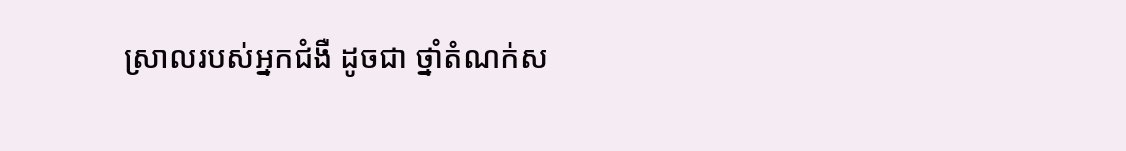ស្រាលរបស់អ្នកជំងឺ ដូចជា ថ្នាំតំណក់ស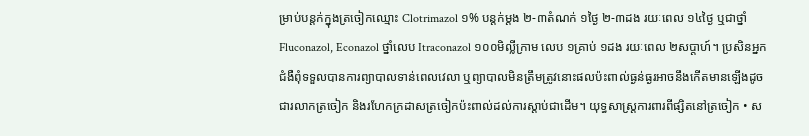ម្រាប់បន្តក់ក្នុងត្រចៀកឈ្មោះ Clotrimazol ១% បន្តក់ម្ដង ២-៣តំណក់ ១ថ្ងៃ ២-៣ដង រយៈពេល ១៤ថ្ងៃ ឬជាថ្នាំ Fluconazol, Econazol ថ្នាំលេប Itraconazol ១០០មិល្លីក្រាម លេប ១គ្រាប់ ១ដង រយៈពេល ២សប្តាហ៍។ ប្រសិនអ្នកជំងឺពុំទទួលបានការព្យាបាលទាន់ពេលវេលា ឬព្យាបាលមិនត្រឹមត្រូវនោះផលប៉ះពាល់ធ្ងន់ធ្ងរអាចនឹងកើតមានឡើងដូចជារលាកត្រចៀក និងរហែកក្រដាសត្រចៀកប៉ះពាល់ដល់ការស្តាប់ជាដើម។ យុទ្ធសាស្ត្រការពារពីផ្សិតនៅត្រចៀក • ស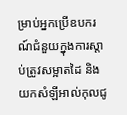ម្រាប់អ្នកប្រើឧបករណ៍ជំនួយក្នុងការស្តាប់ត្រូវសម្អាតដៃ និងយកសំឡីអាល់កុលជូ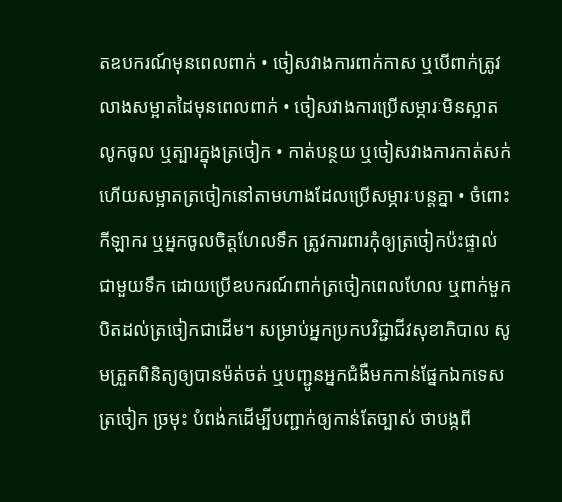តឧបករណ៍មុនពេលពាក់ • ចៀសវាងការពាក់កាស ឬបើពាក់ត្រូវលាងសម្អាតដៃមុនពេលពាក់ • ចៀសវាងការប្រើសម្ភារៈមិនស្អាតលូកចូល ឬត្បារក្នុងត្រចៀក • កាត់បន្ថយ ឬចៀសវាងការកាត់សក់ ហើយសម្អាតត្រចៀកនៅតាមហាងដែលប្រើសម្ភារៈបន្តគ្នា • ចំពោះកីឡាករ ឬអ្នកចូលចិត្តហែលទឹក ត្រូវការពារកុំឲ្យត្រចៀកប៉ះផ្ទាល់ជាមួយទឹក ដោយប្រើឧបករណ៍ពាក់ត្រចៀកពេលហែល ឬពាក់មួកបិតដល់ត្រចៀកជាដើម។ សម្រាប់អ្នកប្រកបវិជ្ជាជីវសុខាភិបាល សូមត្រួតពិនិត្យឲ្យបានម៉ត់ចត់ ឬបញ្ជូនអ្នកជំងឺមកកាន់ផ្នែកឯកទេសត្រចៀក ច្រមុះ បំពង់កដើម្បីបញ្ជាក់ឲ្យកាន់តែច្បាស់ ថាបង្កពី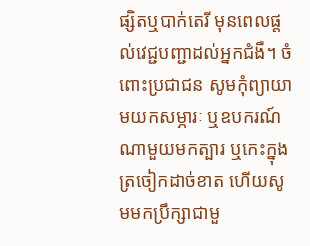ផ្សិតឬបាក់តេរី មុនពេលផ្តល់វេជ្ជបញ្ជាដល់អ្នកជំងឺ។ ចំពោះប្រជាជន សូមកុំព្យាយាមយកសម្ភារៈ ឬឧបករណ៍ណាមួយមកត្បារ ឬកេះក្នុងត្រចៀកដាច់ខាត ហើយសូមមកប្រឹក្សាជាមួ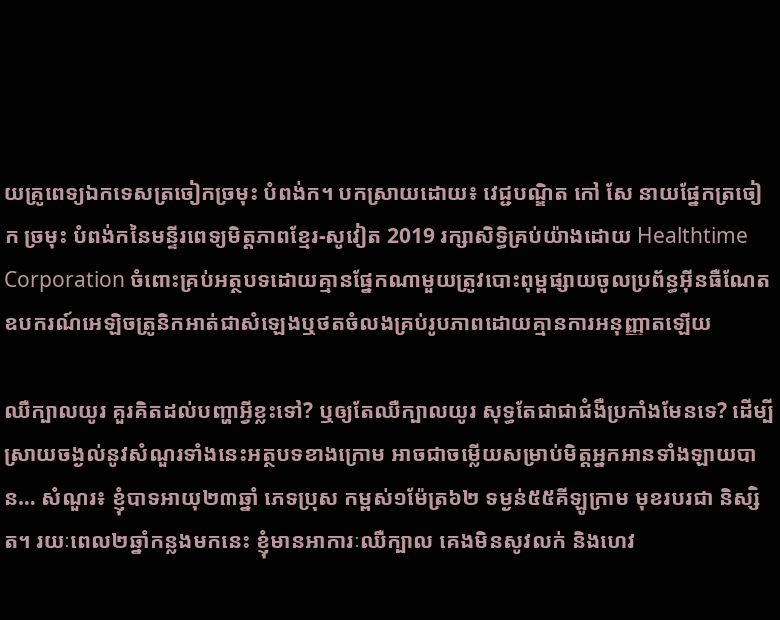យគ្រូពេទ្យឯកទេសត្រចៀកច្រមុះ បំពង់ក។ បកស្រាយដោយ៖ វេជ្ជបណ្ឌិត កៅ សែ នាយផ្នែកត្រចៀក ច្រមុះ បំពង់កនៃមន្ទីរពេទ្យមិត្តភាពខ្មែរ-សូវៀត 2019 រក្សាសិទ្ធិគ្រប់យ៉ាងដោយ Healthtime Corporation ចំពោះគ្រប់អត្ថបទដោយគ្មានផ្នែកណាមួយត្រូវបោះពុម្ពផ្សាយចូលប្រព័ន្ធអុីនធឺណែតឧបករណ៍អេឡិចត្រូនិកអាត់ជាសំឡេងឬថតចំលងគ្រប់រូបភាពដោយគ្មានការអនុញ្ញាតឡើយ

ឈឺក្បាលយូរ គួរគិតដល់បញ្ហាអ្វីខ្លះទៅ? ឬឲ្យតែឈឺក្បាលយូរ សុទ្ធតែជាជាជំងឺប្រកាំងមែនទេ? ដើម្បីស្រាយចង្ងល់នូវសំណួរទាំងនេះអត្ថបទខាងក្រោម អាចជាចម្លើយសម្រាប់មិត្តអ្នកអានទាំងឡាយបាន… សំណួរ៖ ខ្ញុំបាទអាយុ២៣ឆ្នាំ ភេទប្រុស កម្ពស់១ម៉ែត្រ៦២ ទម្ងន់៥៥គីឡូក្រាម មុខរបរជា និស្សិត។ រយៈពេល២ឆ្នាំកន្លងមកនេះ ខ្ញុំមានអាការៈឈឺក្បាល គេងមិនសូវលក់ និងហេវ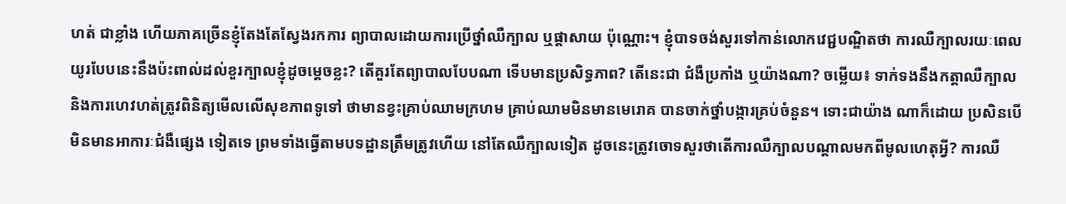ហត់ ជាខ្លាំង ហើយភាគច្រើនខ្ញុំតែងតែស្វែងរកការ ព្យាបាលដោយការប្រើថ្នាំឈឺក្បាល ឬផ្តាសាយ ប៉ុណ្ណោះ។ ខ្ញុំបាទចង់សួរទៅកាន់លោកវេជ្ជបណ្ឌិតថា ការឈឺក្បាលរយៈពេលយូរបែបនេះនឹងប៉ះពាល់ដល់ខួរក្បាលខ្ញុំដូចម្តេចខ្លះ? តើគួរតែព្យាបាលបែបណា ទើបមានប្រសិទ្ធភាព? តើនេះជា ជំងឺប្រកាំង ឬយ៉ាងណា? ចម្លើយ៖ ទាក់ទងនឹងកត្តាឈឺក្បាល និងការហេវហត់ត្រូវពិនិត្យមើលលើសុខភាពទូទៅ ថាមានខ្វះគ្រាប់ឈាមក្រហម គ្រាប់ឈាមមិនមានមេរោគ បានចាក់ថ្នាំបង្ការគ្រប់ចំនួន។ ទោះជាយ៉ាង ណាក៏ដោយ ប្រសិនបើមិនមានអាការៈជំងឺផ្សេង ទៀតទេ ព្រមទាំងធ្វើតាមបទដ្ឋានត្រឹមត្រូវហើយ នៅតែឈឺក្បាលទៀត ដូចនេះត្រូវចោទសួរថាតើការឈឺក្បាលបណ្តាលមកពីមូលហេតុអ្វី? ការឈឺ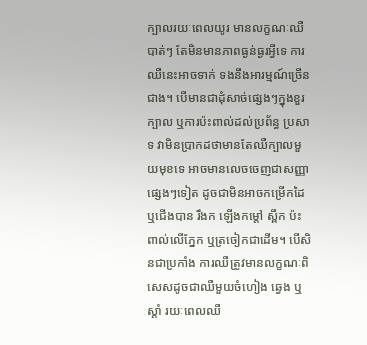ក្បាលរយៈពេលយូរ មានលក្ខណៈឈឺបាត់ៗ តែមិនមានភាពធ្ងន់ធ្ងរអ្វីទេ ការឈឺនេះអាចទាក់ ទងនឹងអារម្មណ៍ច្រើនជាង។ បើមានជាដុំសាច់ផ្សេងៗក្នុងខួរក្បាល ឬការប៉ះពាល់ដល់ប្រព័ន្ធ ប្រសាទ វាមិនប្រាកដថាមានតែឈឺក្បាលមួយមុខទេ អាចមានលេចចេញជាសញ្ញាផ្សេងៗទៀត ដូចជាមិនអាចកម្រើកដៃ ឬជើងបាន រឹងក ឡើងកម្តៅ ស្ពឹក ប៉ះពាល់លើភ្នែក ឬត្រចៀកជាដើម។ បើសិនជាប្រកាំង ការឈឺត្រូវមានលក្ខណៈពិសេសដូចជាឈឺមួយចំហៀង ឆ្វេង ឬស្តាំ រយៈពេលឈឺ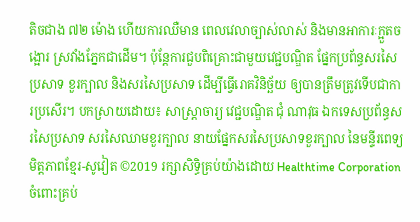តិចជាង ៧២ ម៉ោង ហើយការឈឺមាន ពេលវេលាច្បាស់លាស់ និងមានអាការៈក្អួតចង្អោរ ស្រវាំងភ្នែកជាដើម។ ប៉ុន្តែការជួបពិគ្រោះជាមួយវេជ្ជបណ្ឌិត ផ្នែកប្រព័ន្ធសរសៃប្រសាទ ខួរក្បាល និងសរសៃប្រសាទ ដើម្បីធ្វើរោគវិនិច្ឆ័យ ឲ្យបានត្រឹមត្រូវទើបជាការប្រសើរ។ បកស្រាយដោយ៖ សាស្ត្រាចារ្យ វេជ្ជបណ្ឌិត ជុំ ណាវុធ ឯកទេសប្រព័ន្ធសរសៃប្រសាទ សរសៃឈាមខួរក្បាល នាយផ្នែកសរសៃប្រសាទខួរក្បាល នៃមន្ទីរពេទ្យមិត្តភាពខ្មែរ-សូវៀត ©2019 រក្សាសិទ្ធិគ្រប់យ៉ាងដោយ Healthtime Corporation ចំពោះគ្រប់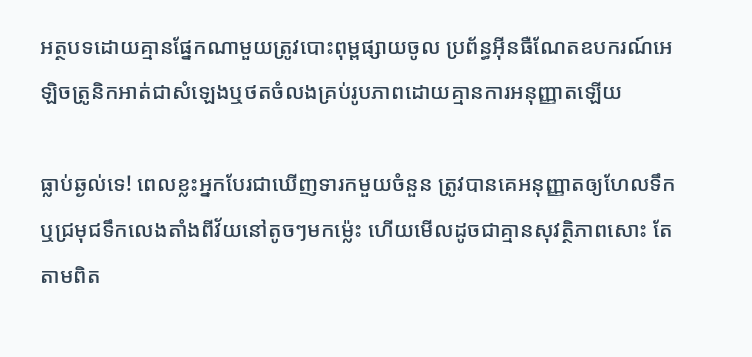អត្ថបទដោយគ្មានផ្នែកណាមួយត្រូវបោះពុម្ពផ្សាយចូល ប្រព័ន្ធអ៊ីនធឺណែតឧបករណ៍អេឡិចត្រូនិកអាត់ជាសំឡេងឬថតចំលងគ្រប់រូបភាពដោយគ្មានការអនុញ្ញាតឡើយ

ធ្លាប់ឆ្ងល់ទេ! ពេលខ្លះអ្នកបែរជាឃើញទារកមួយចំនួន ត្រូវបានគេអនុញ្ញាតឲ្យហែលទឹក ឬជ្រមុជទឹកលេងតាំងពីវ័យនៅតូចៗមកម្ល៉េះ ហើយមើលដូចជាគ្មានសុវត្ថិភាពសោះ តែតាមពិត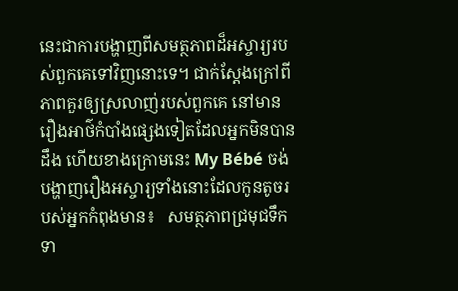នេះជាការបង្ហាញពីសមត្ថភាពដ៏អស្ចារ្យរបស់ពួកគេទៅវិញនោះទេ។ ជាក់ស្ដែងក្រៅពីភាពគួរឲ្យស្រលាញ់របស់ពួកគេ នៅមានរឿងអាថ៌កំបាំងផ្សេងទៀតដែលអ្នកមិនបានដឹង ហើយខាងក្រោមនេះ My Bébé ចង់បង្ហាញរឿងអស្ចារ្យទាំងនោះដែលកូនតូចរបស់អ្នកកំពុងមាន៖   សមត្ថភាពជ្រមុជទឹក ទា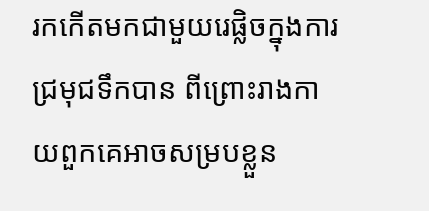រកកើតមកជាមួយរេផ្លិចក្នុងការជ្រមុជទឹកបាន ពីព្រោះរាងកាយពួកគេអាចសម្របខ្លួន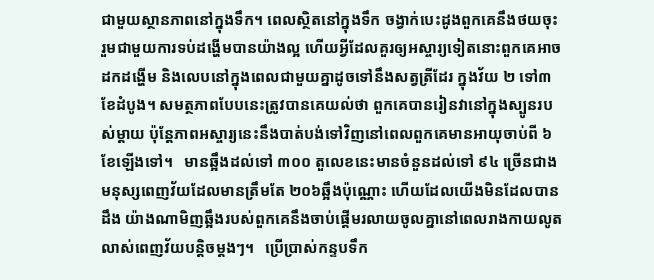ជាមួយស្ថានភាពនៅក្នុងទឹក។ ពេលស្ថិតនៅក្នុងទឹក ចង្វាក់បេះដូងពួកគេនឹងថយចុះ រួមជាមួយការទប់ដង្ហើមបានយ៉ាងល្អ ហើយអ្វីដែលគួរឲ្យអស្ចារ្យទៀតនោះពួកគេអាចដកដង្ហើម និងលេបនៅក្នុងពេលជាមួយគ្នាដូចទៅនឹងសត្វត្រីដែរ ក្នុងវ័យ ២ ទៅ៣ខែដំបូង។ សមត្ថភាពបែបនេះត្រូវបានគេយល់ថា ពួកគេបានរៀនវានៅក្នុងស្បូនរបស់ម្ដាយ ប៉ុន្តែភាពអស្ចារ្យនេះនឹងបាត់បង់ទៅវិញនៅពេលពួកគេមានអាយុចាប់ពី ៦ខែឡើងទៅ។   មានឆ្អឹងដល់ទៅ ៣០០ តួលេខនេះមានចំនួនដល់ទៅ ៩៤ ច្រើនជាងមនុស្សពេញវ័យដែលមានត្រឹមតែ ២០៦ឆ្អឹងប៉ុណ្ណោះ ហើយដែលយើងមិនដែលបានដឹង យ៉ាងណាមិញឆ្អឹងរបស់ពួកគេនឹងចាប់ផ្ដើមរលាយចូលគ្នានៅពេលរាងកាយលូតលាស់ពេញវ័យបន្ដិចម្តងៗ។   ប្រើប្រាស់កន្ទបទឹក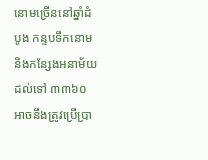នោមច្រើននៅឆ្នាំដំបូង កន្ទបទឹកនោម និងកន្សែងអនាម័យដល់ទៅ ៣៣៦០ អាចនឹងត្រូវប្រើប្រា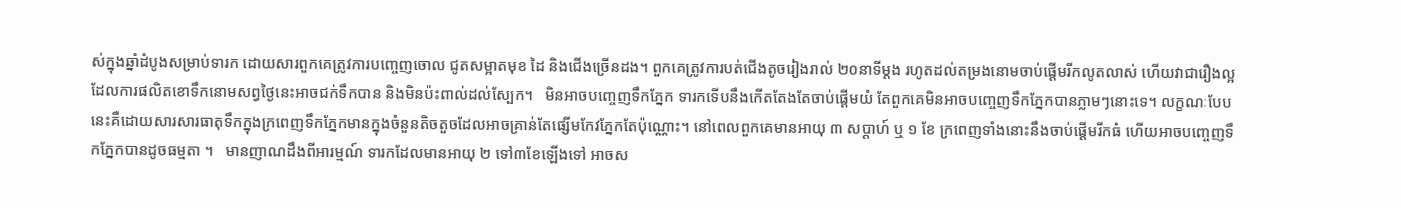ស់ក្នុងឆ្នាំដំបូងសម្រាប់ទារក ដោយសារពួកគេត្រូវការបញ្ចេញចោល ជូតសម្អាតមុខ ដៃ និងជើងច្រើនដង។ ពួកគេត្រូវការបត់ជើងតូចរៀងរាល់ ២០នាទីម្តង រហូតដល់តម្រងនោមចាប់ផ្ដើមរីកលូតលាស់ ហើយវាជារឿងល្អដែលការផលិតខោទឹកនោមសព្វថ្ងៃនេះអាចជក់ទឹកបាន និងមិនប៉ះពាល់ដល់ស្បែក។   មិនអាចបញ្ចេញទឹកភ្នែក ទារកទើបនឹងកើតតែងតែចាប់ផ្ដើមយំ តែពួកគេមិនអាចបញ្ចេញទឹកភ្នែកបានភ្លាមៗនោះទេ។ លក្ខណៈបែបនេះគឺដោយសារសារធាតុទឹកក្នុងក្រពេញទឹកភ្នែកមានក្នុងចំនួនតិចតួចដែលអាចគ្រាន់តែផ្សើមកែវភ្នែកតែប៉ុណ្ណោះ។ នៅពេលពួកគេមានអាយុ ៣ សប្ដាហ៍ ឬ ១ ខែ ក្រពេញទាំងនោះនឹងចាប់ផ្ដើមរីកធំ ហើយអាចបញ្ចេញទឹកភ្នែកបានដូចធម្មតា ។   មានញាណដឹងពីអារម្មណ៍ ទារកដែលមានអាយុ ២ ទៅ៣ខែឡើងទៅ អាចស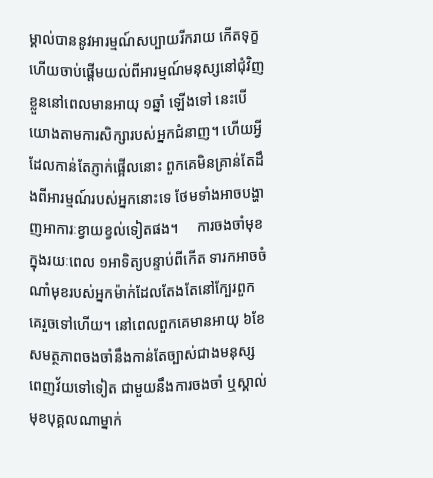ម្គាល់បាននូវអារម្មណ៍សប្បាយរីករាយ កើតទុក្ខ ហើយចាប់ផ្ដើមយល់ពីអារម្មណ៍មនុស្សនៅជុំវិញខ្លួននៅពេលមានអាយុ ១ឆ្នាំ ឡើងទៅ នេះបើយោងតាមការសិក្សារបស់អ្នកជំនាញ។ ហើយអ្វីដែលកាន់តែភ្ញាក់ផ្អើលនោះ ពួកគេមិនគ្រាន់តែដឹងពីអារម្មណ៍របស់អ្នកនោះទេ ថែមទាំងអាចបង្ហាញអាការៈខ្វាយខ្វល់ទៀតផង។     ការចងចាំមុខ ក្នុងរយៈពេល ១អាទិត្យបន្ទាប់ពីកើត ទារកអាចចំណាំមុខរបស់អ្នកម៉ាក់ដែលតែងតែនៅក្បែរពួកគេរួចទៅហើយ។ នៅពេលពួកគេមានអាយុ ៦ខែ សមត្ថភាពចងចាំនឹងកាន់តែច្បាស់ជាងមនុស្សពេញវ័យទៅទៀត ជាមួយនឹងការចងចាំ ឬស្គាល់មុខបុគ្គលណាម្នាក់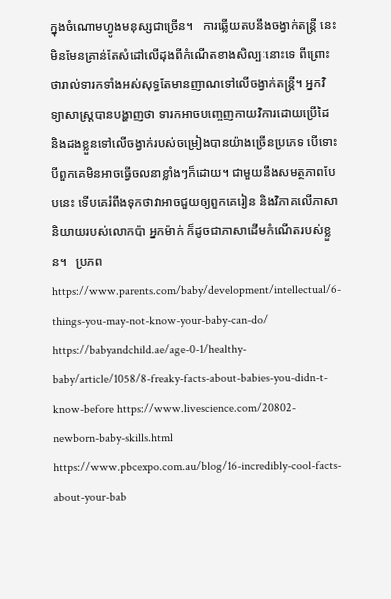ក្នុងចំណោមហ្វូងមនុស្សជាច្រើន។   ការឆ្លើយតបនឹងចង្វាក់តន្រ្តី នេះមិនមែនគ្រាន់តែសំដៅលើដុងពីកំណើតខាងសិល្បៈនោះទេ ពីព្រោះថារាល់ទារកទាំងអស់សុទ្ធតែមានញាណទៅលើចង្វាក់តន្រ្តី។ អ្នកវិទ្យាសាស្រ្តបានបង្ហាញថា ទារកអាចបញ្ចេញកាយវិការដោយប្រើដៃ និងដងខ្លួនទៅលើចង្វាក់របស់ចម្រៀងបានយ៉ាងច្រើនប្រភេទ បើទោះបីពួកគេមិនអាចធ្វើចលនាខ្លាំងៗក៏ដោយ។ ជាមួយនឹងសមត្ថភាពបែបនេះ ទើបគេរំពឹងទុកថាវាអាចជួយឲ្យពួកគេរៀន និងវិភាគលើភាសានិយាយរបស់លោកប៉ា អ្នកម៉ាក់ ក៏ដូចជាភាសាដើមកំណើតរបស់ខ្លួន។   ប្រភព https://www.parents.com/baby/development/intellectual/6-things-you-may-not-know-your-baby-can-do/ https://babyandchild.ae/age-0-1/healthy-baby/article/1058/8-freaky-facts-about-babies-you-didn-t-know-before https://www.livescience.com/20802-newborn-baby-skills.html https://www.pbcexpo.com.au/blog/16-incredibly-cool-facts-about-your-bab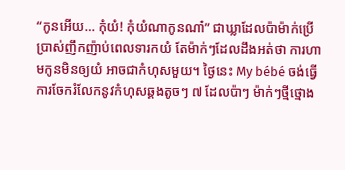“កូនអើយ… កុំយំ! កុំយំណាកូនណា៎” ជាឃ្លាដែលប៉ាម៉ាក់ប្រើប្រាស់ញឹកញ៉ាប់ពេលទារកយំ តែម៉ាក់ៗដែលដឹងអត់ថា ការហាមកូនមិនឲ្យយំ អាចជាកំហុសមួយ។ ថ្ងៃនេះ My bébé ចង់ធ្វើការចែករំលែកនូវកំហុសឆ្គងតូចៗ ៧ ដែលប៉ាៗ ម៉ាក់ៗថ្មីថ្មោង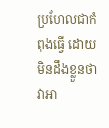ប្រហែលជាកំពុងធ្វើ ដោយមិនដឹងខ្លួនថាវាអា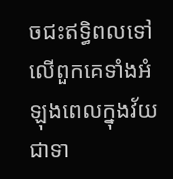ចជះឥទ្ធិពលទៅលើពួកគេទាំងអំឡុងពេលក្នុងវ័យជាទា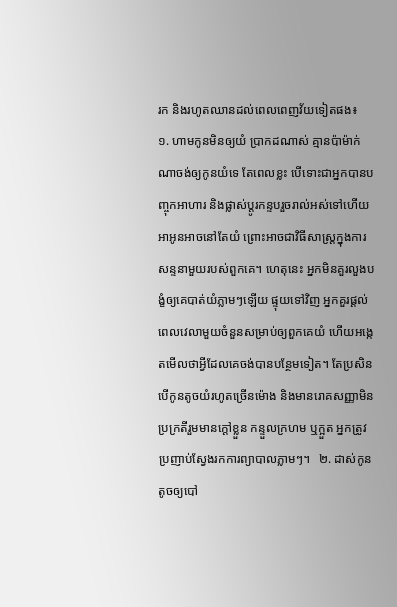រក និងរហូតឈានដល់ពេលពេញវ័យទៀតផង៖   ១. ហាមកូនមិនឲ្យយំ ប្រាកដណាស់ គ្មានប៉ាម៉ាក់ណាចង់ឲ្យកូនយំទេ តែពេលខ្លះ បើទោះជាអ្នកបានបញ្ចុកអាហារ និងផ្លាស់ប្តូរកន្ទបរួចរាល់អស់ទៅហើយ អាអូនអាចនៅតែយំ ព្រោះអាចជាវិធីសាស្រ្តក្នុងការសន្ទនាមួយរបស់ពួកគេ។ ហេតុនេះ អ្នកមិនគួរលួងបង្ខំឲ្យគេបាត់យំភ្លាមៗឡើយ ផ្ទុយទៅវិញ អ្នកគួរផ្ដល់ពេលវេលាមួយចំនួនសម្រាប់ឲ្យពួកគេយំ ហើយអង្កេតមើលថាអ្វីដែលគេចង់បានបន្ថែមទៀត។ តែប្រសិនបើកូនតូចយំរហូតច្រើនម៉ោង និងមានរោគសញ្ញាមិនប្រក្រតីរួមមានក្ដៅខ្លួន កន្ទួលក្រហម ឬក្អួត អ្នកត្រូវប្រញាប់ស្វែងរកការព្យាបាលភ្លាមៗ។   ២. ដាស់កូនតូចឲ្យបៅ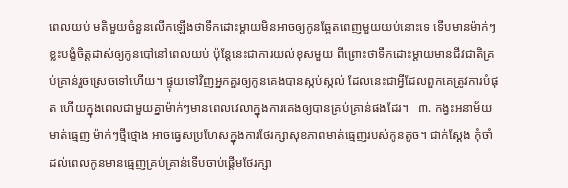ពេលយប់ មតិមួយចំនួនលើកឡើងថាទឹកដោះម្ដាយមិនអាចឲ្យកូនឆ្អែតពេញមួយយប់នោះទេ ទើបមានម៉ាក់ៗខ្លះបង្ខំចិត្តដាស់ឲ្យកូនបៅនៅពេលយប់ ប៉ុន្តែនេះជាការយល់ខុសមួយ ពីព្រោះថាទឹកដោះម្ដាយមានជីវជាតិគ្រប់គ្រាន់រួចស្រេចទៅហើយ។ ផ្ទុយទៅវិញអ្នកគួរឲ្យកូនគេងបានស្កប់ស្កល់ ដែលនេះជាអ្វីដែលពួកគេត្រូវការបំផុត ហើយក្នុងពេលជាមួយគ្នាម៉ាក់ៗមានពេលវេលាក្នុងការគេងឲ្យបានគ្រប់គ្រាន់ផងដែរ។   ៣. កង្វះអនាម័យមាត់ធ្មេញ ម៉ាក់ៗថ្មីថ្មោង អាចធ្វេសប្រហែសក្នុងការថែរក្សាសុខភាពមាត់ធ្មេញរបស់កូនតូច។ ជាក់ស្ដែង កុំចាំដល់ពេលកូនមានធ្មេញគ្រប់គ្រាន់ទើបចាប់ផ្ដើមថែរក្សា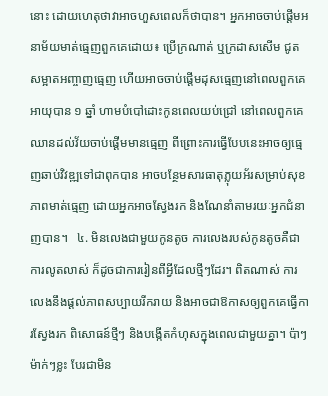នោះ ដោយហេតុថាវាអាចហួសពេលក៏ថាបាន។ អ្នកអាចចាប់ផ្ដើមអនាម័យមាត់ធ្មេញពួកគេដោយ៖ ប្រើក្រណាត់ ឬក្រដាសសើម ជូតសម្អាតអញ្ចាញធ្មេញ ហើយអាចចាប់ផ្ដើមដុសធ្មេញនៅពេលពួកគេអាយុបាន ១ ឆ្នាំ ហាមបំបៅដោះកូនពេលយប់ជ្រៅ នៅពេលពួកគេឈានដល់វ័យចាប់ផ្ដើមមានធ្មេញ ពីព្រោះការធ្វើបែបនេះអាចឲ្យធ្មេញឆាប់វិវឌ្ឍទៅជាពុកបាន អាចបន្ថែមសារធាតុភ្លុយអ័រសម្រាប់សុខភាពមាត់ធ្មេញ ដោយអ្នកអាចស្វែងរក និងណែនាំតាមរយៈអ្នកជំនាញបាន។   ៤. មិនលេងជាមួយកូនតូច ការលេងរបស់កូនតូចគឺជាការលូតលាស់ ក៏ដូចជាការរៀនពីអ្វីដែលថ្មីៗដែរ។ ពិតណាស់ ការលេងនឹងផ្ដល់ភាពសប្បាយរីករាយ និងអាចជាឱកាសឲ្យពួកគេធ្វើការស្វែងរក ពិសោធន៍ថ្មីៗ និងបង្កើតកំហុសក្នុងពេលជាមួយគ្នា។ ប៉ាៗ ម៉ាក់ៗខ្លះ បែរជាមិន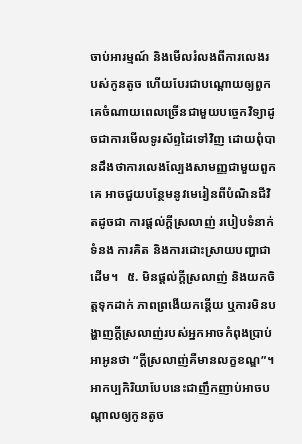ចាប់អារម្មណ៍ និងមើលរំលងពីការលេងរបស់កូនតូច ហើយបែរជាបណ្ដោយឲ្យពួកគេចំណាយពេលច្រើនជាមួយបច្ចេកវិទ្យាដូចជាការមើលទូរស័ព្ទដៃទៅវិញ ដោយពុំបានដឹងថាការលេងល្បែងសាមញ្ញជាមួយពួកគេ អាចជួយបន្ថែមនូវមេរៀនពីបំណិនជីវិតដូចជា ការផ្ដល់ក្ដីស្រលាញ់ របៀបទំនាក់ទំនង ការគិត និងការដោះស្រាយបញ្ហាជាដើម។   ៥. មិនផ្ដល់ក្ដីស្រលាញ់ និងយកចិត្តទុកដាក់ ភាពព្រងើយកន្ដើយ ឬការមិនបង្ហាញក្ដីស្រលាញ់របស់អ្នកអាចកំពុងប្រាប់អាអូនថា “ក្ដីស្រលាញ់គឺមានលក្ខខណ្ឌ”។ អាកប្បកិរិយាបែបនេះជាញឹកញាប់អាចបណ្ដាលឲ្យកូនតូច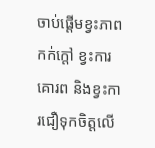ចាប់ផ្ដើមខ្វះភាពកក់ក្តៅ ខ្វះការគោរព និងខ្វះការជឿទុកចិត្តលើ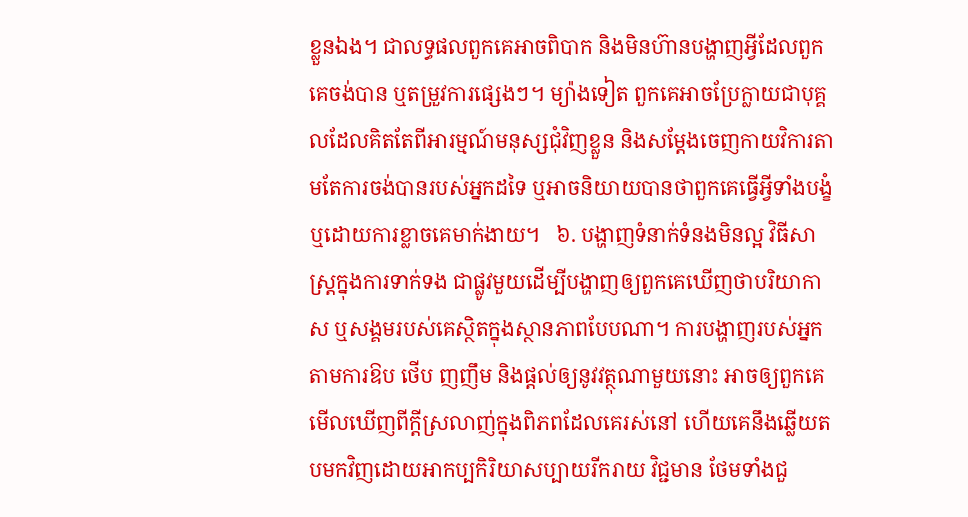ខ្លួនឯង។ ជាលទ្ធផលពួកគេអាចពិបាក និងមិនហ៊ានបង្ហាញអ្វីដែលពួកគេចង់បាន ឬតម្រួវការផ្សេងៗ។ ម្យ៉ាងទៀត ពួកគេអាចប្រែក្លាយជាបុគ្គលដែលគិតតែពីអារម្មណ៍មនុស្សជុំវិញខ្លួន និងសម្ដែងចេញកាយវិការតាមតែការចង់បានរបស់អ្នកដទៃ ឬអាចនិយាយបានថាពួកគេធ្វើអ្វីទាំងបង្ខំ ឬដោយការខ្លាចគេមាក់ងាយ។   ៦. បង្ហាញទំនាក់ទំនងមិនល្អ វិធីសាស្រ្តក្នុងការទាក់ទង ជាផ្លូវមួយដើម្បីបង្ហាញឲ្យពួកគេឃើញថាបរិយាកាស ឬសង្គមរបស់គេស្ថិតក្នុងស្ថានភាពបែបណា។ ការបង្ហាញរបស់អ្នកតាមការឱប ថើប ញញឹម និងផ្ដល់ឲ្យនូវវត្ថុណាមួយនោះ អាចឲ្យពួកគេមើលឃើញពីក្ដីស្រលាញ់ក្នុងពិភពដែលគេរស់នៅ ហើយគេនឹងឆ្លើយតបមកវិញដោយអាកប្បកិរិយាសប្បាយរីករាយ វិជ្ជមាន ថែមទាំងជួ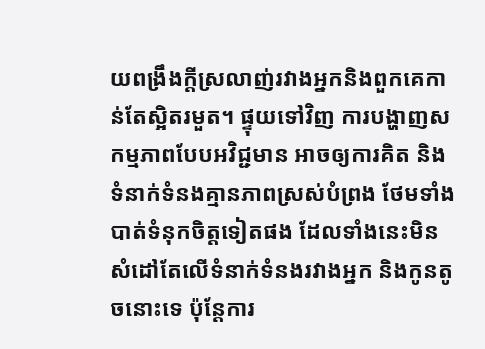យពង្រឹងក្ដីស្រលាញ់រវាងអ្នកនិងពួកគេកាន់តែស្អិតរមួត។ ផ្ទុយទៅវិញ ការបង្ហាញសកម្មភាពបែបអវិជ្ជមាន អាចឲ្យការគិត និងទំនាក់ទំនងគ្មានភាពស្រស់បំព្រង ថែមទាំងបាត់ទំនុកចិត្តទៀតផង ដែលទាំងនេះមិនសំដៅតែលើទំនាក់ទំនងរវាងអ្នក និងកូនតូចនោះទេ ប៉ុន្តែការ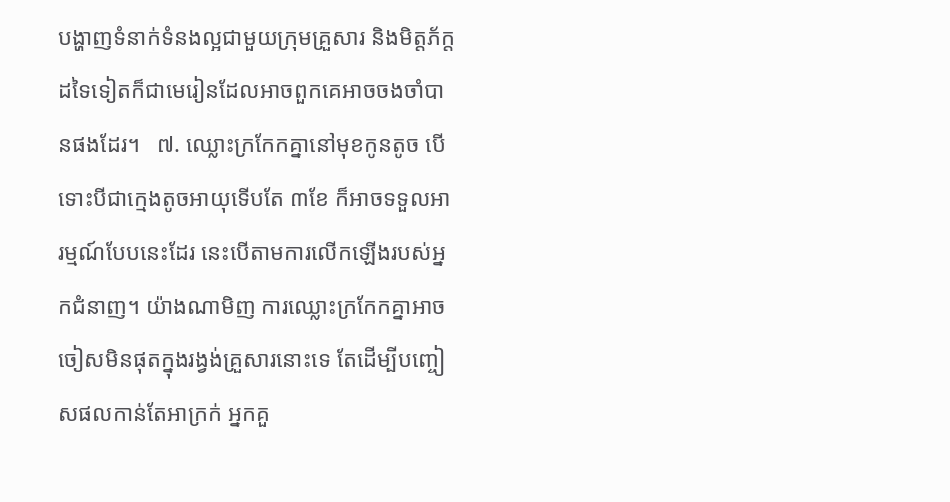បង្ហាញទំនាក់ទំនងល្អជាមួយក្រុមគ្រួសារ និងមិត្តភ័ក្តដទៃទៀតក៏ជាមេរៀនដែលអាចពួកគេអាចចងចាំបានផងដែរ។   ៧. ឈ្លោះក្រកែកគ្នានៅមុខកូនតូច បើទោះបីជាក្មេងតូចអាយុទើបតែ ៣ខែ ក៏អាចទទួលអារម្មណ៍បែបនេះដែរ នេះបើតាមការលើកឡើងរបស់អ្នកជំនាញ។ យ៉ាងណាមិញ ការឈ្លោះក្រកែកគ្នាអាចចៀសមិនផុតក្នុងរង្វង់គ្រួសារនោះទេ តែដើម្បីបញ្ចៀសផលកាន់តែអាក្រក់ អ្នកគួ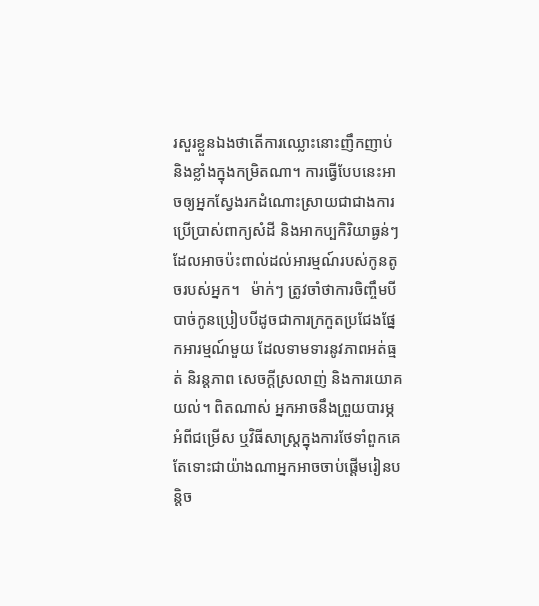រសួរខ្លួនឯងថាតើការឈ្លោះនោះញឹកញាប់ និងខ្លាំងក្នុងកម្រិតណា។ ការធ្វើបែបនេះអាចឲ្យអ្នកស្វែងរកដំណោះស្រាយជាជាងការប្រើប្រាស់ពាក្យសំដី និងអាកប្បកិរិយាធ្ងន់ៗដែលអាចប៉ះពាល់ដល់អារម្មណ៍របស់កូនតូចរបស់អ្នក។   ម៉ាក់ៗ ត្រូវចាំថាការចិញ្ចឹមបីបាច់កូនប្រៀបបីដូចជាការក្រកួតប្រជែងផ្នែកអារម្មណ៍មួយ ដែលទាមទារនូវភាពអត់ធ្មត់ និរន្តភាព សេចក្ដីស្រលាញ់ និងការយោគយល់។ ពិតណាស់ អ្នកអាចនឹងព្រួយបារម្ភអំពីជម្រើស ឬវិធីសាស្រ្តក្នុងការថែទាំពួកគេ តែទោះជាយ៉ាងណាអ្នកអាចចាប់ផ្ដើមរៀនបន្តិច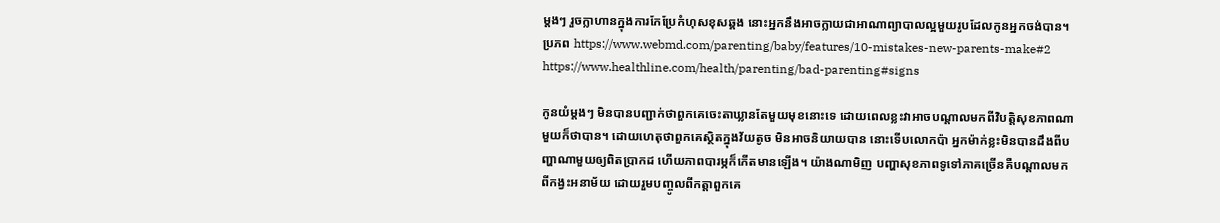ម្ដងៗ រួចក្លាហានក្នុងការកែប្រែកំហុសខុសឆ្គង នោះអ្នកនឹងអាចក្លាយជាអាណាព្យាបាលល្អមួយរូបដែលកូនអ្នកចង់បាន។   ប្រភព https://www.webmd.com/parenting/baby/features/10-mistakes-new-parents-make#2 https://www.healthline.com/health/parenting/bad-parenting#signs

កូនយំម្ដងៗ មិនបានបញ្ជាក់ថាពួកគេចេះតាឃ្លានតែមួយមុខនោះទេ ដោយពេលខ្លះវាអាចបណ្ដាលមកពីវិបត្តិសុខភាពណាមួយក៏ថាបាន។ ដោយហេតុថាពួកគេស្ថិតក្នុងវ័យតូច មិនអាចនិយាយបាន នោះទើបលោកប៉ា អ្នកម៉ាក់ខ្លះមិនបានដឹងពីបញ្ហាណាមួយឲ្យពិតប្រាកដ ហើយភាពបារម្ភក៏កើតមានឡើង។ យ៉ាងណាមិញ បញ្ហាសុខភាពទូទៅភាគច្រើនគឺបណ្ដាលមកពីកង្វះអនាម័យ ដោយរួមបញ្ចូលពីកត្តាពួកគេ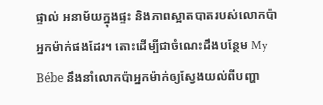ផ្ទាល់ អនាម័យក្នុងផ្ទះ និងភាពស្អាតបាតរបស់លោកប៉ា អ្នកម៉ាក់ផងដែរ។ តោះដើម្បីជាចំណេះដឹងបន្ថែម My Bébe នឹងនាំលោកប៉ាអ្នកម៉ាក់ឲ្យស្វែងយល់ពីបញ្ហា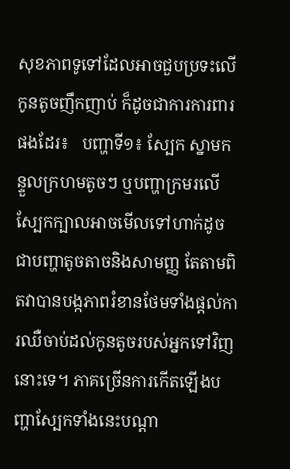សុខភាពទូទៅដែលអាចជួបប្រទះលើកូនតូចញឹកញាប់ ក៏ដូចជាការការពារផងដែរ៖   បញ្ហាទី១៖ ស្បែក ស្នាមកន្ទួលក្រហមតូចៗ ឬបញ្ហាក្រមរលើស្បែកក្បាលអាចមើលទៅហាក់ដូចជាបញ្ហាតូចតាចនិងសាមញ្ញ តែតាមពិតវាបានបង្កភាពរំខានថែមទាំងផ្ដល់ការឈឺចាប់ដល់កូនតូចរបស់អ្នកទៅវិញនោះទេ។ ភាគច្រើនការកើតឡើងបញ្ហាស្បែកទាំងនេះបណ្ដា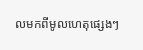លមកពីមូលហេតុផ្សេងៗ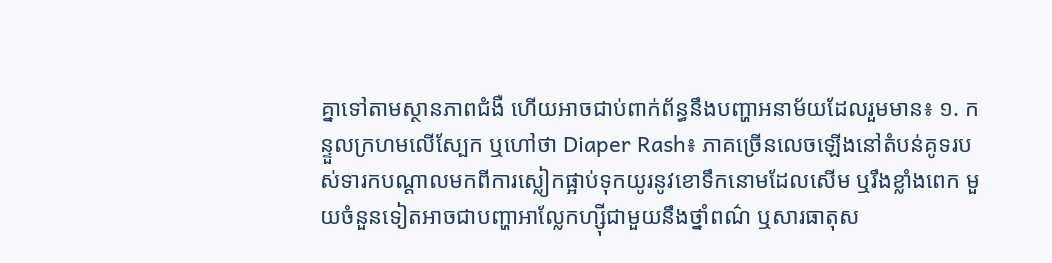គ្នាទៅតាមស្ថានភាពជំងឺ ហើយអាចជាប់ពាក់ព័ន្ធនឹងបញ្ហាអនាម័យដែលរួមមាន៖ ១. កន្ទួលក្រហមលើស្បែក ឬហៅថា Diaper Rash៖ ភាគច្រើនលេចឡើងនៅតំបន់គូទរបស់ទារកបណ្ដាលមកពីការស្លៀកផ្អាប់ទុកយូរនូវខោទឹកនោមដែលសើម ឬរឹងខ្លាំងពេក មួយចំនួនទៀតអាចជាបញ្ហាអាល្លែកហ្ស៊ីជាមួយនឹងថ្នាំពណ៌ ឬសារធាតុស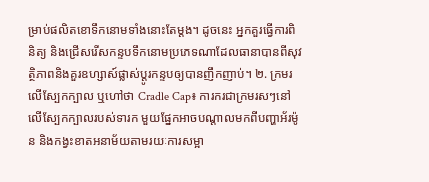ម្រាប់ផលិតខោទឹកនោមទាំងនោះតែម្ដង។ ដូចនេះ អ្នកគួរធ្វើការពិនិត្យ និងជ្រើសរើសកន្ទបទឹកនោមប្រភេទណាដែលធានាបានពីសុវត្ថិភាពនិងគួរឧហ្សាស៍ផ្លាស់ប្ដូរកន្ទបឲ្យបានញឹកញាប់។ ២. ក្រមរលើស្បែកក្បាល ឬហៅថា Cradle Cap៖ ការករជាក្រមរសៗនៅលើស្បែកក្បាលរបស់ទារក មួយផ្នែកអាចបណ្ដាលមកពីបញ្ហាអ័រម៉ូន និងកង្វះខាតអនាម័យតាមរយៈការសម្អា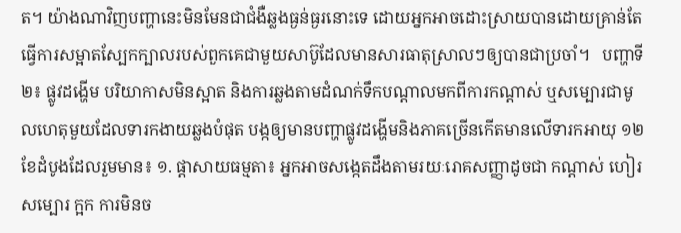ត។ យ៉ាងណាវិញបញ្ហានេះមិនមែនជាជំងឺឆ្លងធ្ងន់ធ្ងរនោះទេ ដោយអ្នកអាចដោះស្រាយបានដោយគ្រាន់តែធ្វើការសម្អាតស្បែកក្បាលរបស់ពួកគេជាមួយសាប៊ូដែលមានសារធាតុស្រាលៗឲ្យបានជាប្រចាំ។   បញ្ហាទី២៖ ផ្លូវដង្ហើម បរិយាកាសមិនស្អាត និងការឆ្លងតាមដំណក់ទឹកបណ្ដាលមកពីការកណ្ដាស់ ឬសម្បោរជាមូលហេតុមួយដែលទារកងាយឆ្លងបំផុត បង្កឲ្យមានបញ្ហាផ្លូវដង្ហើមនិងភាគច្រើនកើតមានលើទារកអាយុ ១២ខែដំបូងដែលរួមមាន៖ ១. ផ្ដាសាយធម្មតា៖ អ្នកអាចសង្កេតដឹងតាមរយៈរោគសញ្ញាដូចជា កណ្ដាស់ ហៀរសម្បោរ ក្អក ការមិនច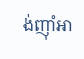ង់ញ៉ាំអា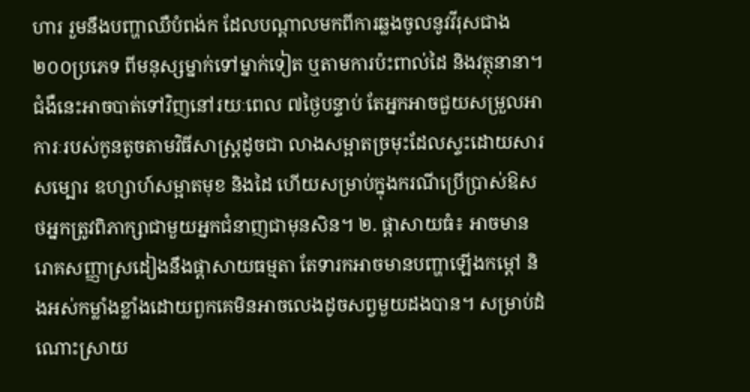ហារ រួមនឹងបញ្ហាឈឺបំពង់ក ដែលបណ្ដាលមកពីការឆ្លងចូលនូវវីរុសជាង ២០០ប្រភេទ ពីមនុស្សម្នាក់ទៅម្នាក់ទៀត ឬតាមការប៉ះពាល់ដៃ និងវត្ថុនានា។ ជំងឺនេះអាចបាត់ទៅវិញនៅរយៈពេល ៧ថ្ងៃបន្ទាប់ តែអ្នកអាចជួយសម្រួលអាការៈរបស់កូនតូចតាមវិធីសាស្រ្តដូចជា លាងសម្អាតច្រមុះដែលស្ទះដោយសារសម្បោរ ឧហ្សាហ៍សម្អាតមុខ និងដៃ ហើយសម្រាប់ក្នុងករណីប្រើប្រាស់ឱសថអ្នកត្រូវពិភាក្សាជាមួយអ្នកជំនាញជាមុនសិន។ ២. ផ្ដាសាយធំ៖ អាចមានរោគសញ្ញាស្រដៀងនឹងផ្ដាសាយធម្មតា តែទារកអាចមានបញ្ហាឡើងកម្ដៅ និងអស់កម្លាំងខ្លាំងដោយពួកគេមិនអាចលេងដូចសព្វមួយដងបាន។ សម្រាប់ដំណោះស្រាយ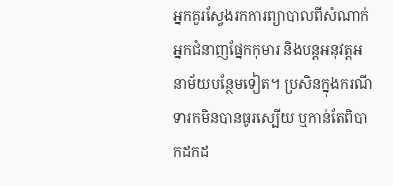អ្នកគួរស្វែងរកការព្យាបាលពីសំណាក់អ្នកជំនាញផ្នែកកុមារ និងបន្តអនុវត្តអនាម័យបន្ថែមទៀត។ ប្រសិនក្នុងករណីទារកមិនបានធូរស្បើយ ឬកាន់តែពិបាកដកដ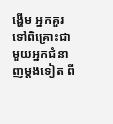ង្ហើម អ្នកគួរទៅពិគ្រោះជាមួយអ្នកជំនាញម្ដងទៀត ពី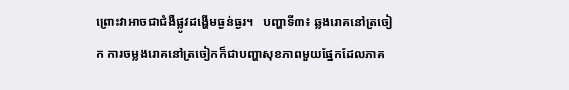ព្រោះវាអាចជាជំងឺផ្លូវដង្ហើមធ្ងន់ធ្ងរ។   បញ្ហាទី៣៖ ឆ្លងរោគនៅត្រចៀក ការចម្លងរោគនៅត្រចៀកក៏ជាបញ្ហាសុខភាពមួយផ្នែកដែលភាគ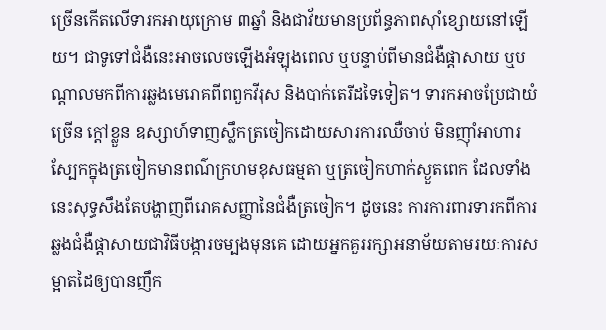ច្រើនកើតលើទារកអាយុក្រោម ៣ឆ្នាំ និងជាវ័យមានប្រព័ន្ធភាពស៊ាំខ្សោយនៅឡើយ។ ជាទូទៅជំងឺនេះអាចលេចឡើងអំឡុងពេល ឬបន្ទាប់ពីមានជំងឺផ្ដាសាយ ឬបណ្ដាលមកពីការឆ្លងមេរោគពីពពួកវីរុស និងបាក់តេរីដទៃទៀត។ ទារកអាចប្រែជាយំច្រើន ក្ដៅខ្លួន ឧស្សាហ៍ទាញស្លឹកត្រចៀកដោយសារការឈឺចាប់ មិនញ៉ាំអាហារ ស្បែកក្នុងត្រចៀកមានពណ៌ក្រហមខុសធម្មតា ឬត្រចៀកហាក់ស្ងួតពេក ដែលទាំងនេះសុទ្ធសឹងតែបង្ហាញពីរោគសញ្ញានៃជំងឺត្រចៀក។ ដូចនេះ ការការពារទារកពីការឆ្លងជំងឺផ្ដាសាយជាវិធីបង្ការចម្បងមុនគេ ដោយអ្នកគួររក្សាអនាម័យតាមរយៈការសម្អាតដៃឲ្យបានញឹក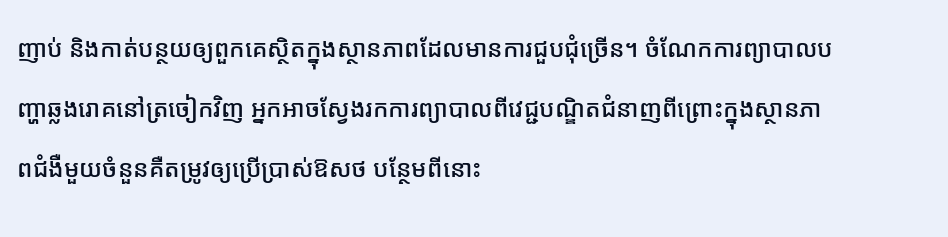ញាប់ និងកាត់បន្ថយឲ្យពួកគេស្ថិតក្នុងស្ថានភាពដែលមានការជួបជុំច្រើន។ ចំណែកការព្យាបាលបញ្ហាឆ្លងរោគនៅត្រចៀកវិញ អ្នកអាចស្វែងរកការព្យាបាលពីវេជ្ជបណ្ឌិតជំនាញពីព្រោះក្នុងស្ថានភាពជំងឺមួយចំនួនគឺតម្រូវឲ្យប្រើប្រាស់ឱសថ បន្ថែមពីនោះ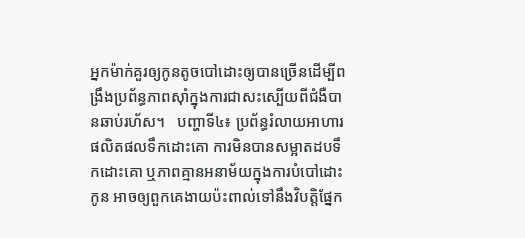អ្នកម៉ាក់គួរឲ្យកូនតូចបៅដោះឲ្យបានច្រើនដើម្បីពង្រឹងប្រព័ន្ធភាពស៊ាំក្នុងការជាសះស្បើយពីជំងឺបានឆាប់រហ័ស។   បញ្ហាទី៤៖ ប្រព័ន្ធរំលាយអាហារ ផលិតផលទឹកដោះគោ ការមិនបានសម្អាតដបទឹកដោះគោ ឬភាពគ្មានអនាម័យក្នុងការបំបៅដោះកូន អាចឲ្យពួកគេងាយប៉ះពាល់ទៅនឹងវិបត្តិផ្នែក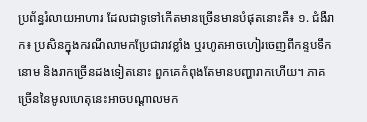ប្រព័ន្ធរំលាយអាហារ ដែលជាទូទៅកើតមានច្រើនមានបំផុតនោះគឺ៖ ១. ជំងឺរាក៖ ប្រសិនក្នុងករណីលាមកប្រែជារាវខ្លាំង ឬរហូតអាចហៀរចេញពីកន្ទបទឹកនោម និងរាកច្រើនដងទៀតនោះ ពួកគេកំពុងតែមានបញ្ហារាកហើយ។ ភាគច្រើននៃមូលហេតុនេះអាចបណ្ដាលមក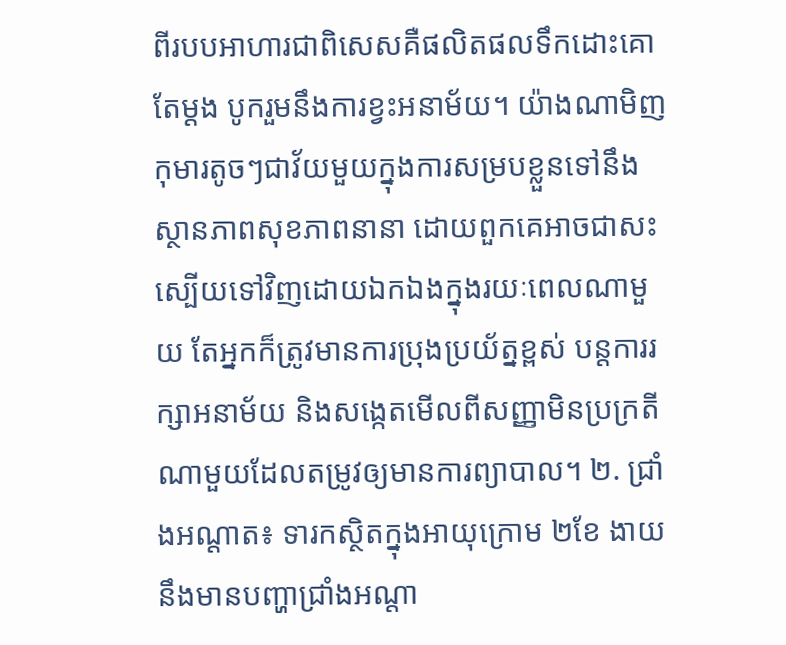ពីរបបអាហារជាពិសេសគឺផលិតផលទឹកដោះគោតែម្ដង បូករួមនឹងការខ្វះអនាម័យ។ យ៉ាងណាមិញ កុមារតូចៗជាវ័យមួយក្នុងការសម្របខ្លួនទៅនឹងស្ថានភាពសុខភាពនានា ដោយពួកគេអាចជាសះស្បើយទៅវិញដោយឯកឯងក្នុងរយៈពេលណាមួយ តែអ្នកក៏ត្រូវមានការប្រុងប្រយ័ត្នខ្ពស់ បន្តការរក្សាអនាម័យ និងសង្កេតមើលពីសញ្ញាមិនប្រក្រតីណាមួយដែលតម្រូវឲ្យមានការព្យាបាល។ ២. ជ្រាំងអណ្ដាត៖ ទារកស្ថិតក្នុងអាយុក្រោម ២ខែ ងាយនឹងមានបញ្ហាជ្រាំងអណ្ដា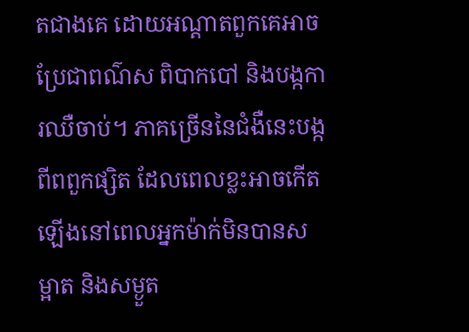តជាងគេ ដោយអណ្ដាតពួកគេអាចប្រែជាពណ៌ស ពិបាកបៅ និងបង្កការឈឺចាប់។ ភាគច្រើននៃជំងឺនេះបង្កពីពពួកផ្សិត ដែលពេលខ្លះអាចកើតឡើងនៅពេលអ្នកម៉ាក់មិនបានសម្អាត និងសម្ងួត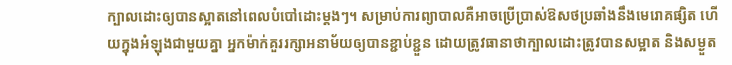ក្បាលដោះឲ្យបានស្អាតនៅពេលបំបៅដោះម្ដងៗ។ សម្រាប់ការព្យាបាលគឺអាចប្រើប្រាស់ឱសថប្រឆាំងនឹងមេរោគផ្សិត ហើយក្នុងអំឡុងជាមួយគ្នា អ្នកម៉ាក់គួររក្សាអនាម័យឲ្យបានខ្ជាប់ខ្ជួន ដោយត្រូវធានាថាក្បាលដោះត្រូវបានសម្អាត និងសម្ងួត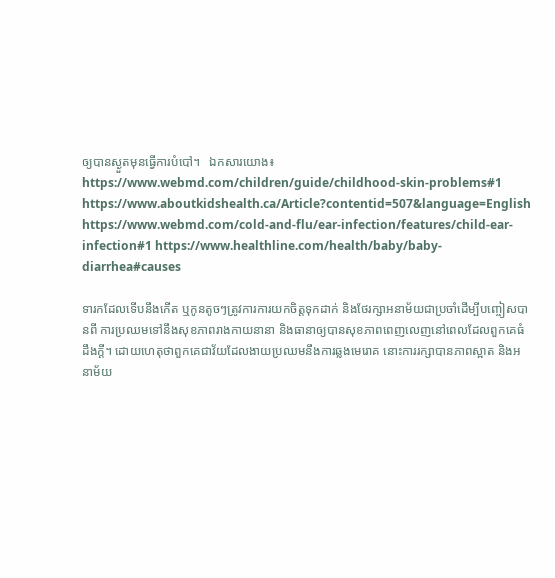ឲ្យបានស្ងួតមុនធ្វើការបំបៅ។   ឯកសារយោង៖ https://www.webmd.com/children/guide/childhood-skin-problems#1 https://www.aboutkidshealth.ca/Article?contentid=507&language=English https://www.webmd.com/cold-and-flu/ear-infection/features/child-ear-infection#1 https://www.healthline.com/health/baby/baby-diarrhea#causes

ទារកដែលទើបនឹងកើត ឬកូនតូចៗត្រូវការការយកចិត្តទុកដាក់ និងថែរក្សាអនាម័យជាប្រចាំដើម្បីបញ្ចៀសបានពី ការប្រឈមទៅនឹងសុខភាពរាងកាយនានា និងធានាឲ្យបានសុខភាពពេញលេញនៅពេលដែលពួកគេធំដឹងក្ដី។ ដោយហេតុថាពួកគេជាវ័យដែលងាយប្រឈមនឹងការឆ្លងមេរោគ នោះការរក្សាបានភាពស្អាត និងអនាម័យ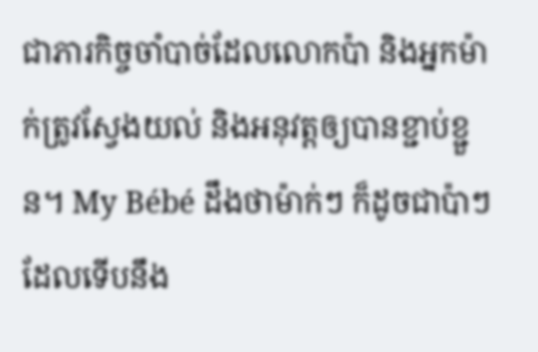ជាភារកិច្ចចាំបាច់ដែលលោកប៉ា និងអ្នកម៉ាក់ត្រូវស្វែងយល់ និងអនុវត្តឲ្យបានខ្ជាប់ខ្ជួន។ My Bébé ដឹងថាម៉ាក់ៗ ក៏ដូចជាប៉ាៗដែលទើបនឹង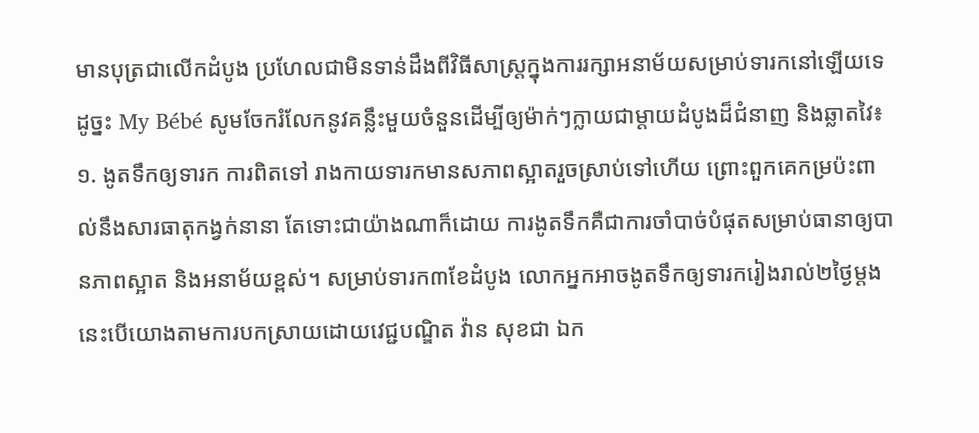មានបុត្រជាលើកដំបូង ប្រហែលជាមិនទាន់ដឹងពីវិធីសាស្រ្តក្នុងការរក្សាអនាម័យសម្រាប់ទារកនៅឡើយទេ ដូច្នះ My Bébé សូមចែករំលែកនូវគន្លឹះមួយចំនួនដើម្បីឲ្យម៉ាក់ៗក្លាយជាម្តាយដំបូងដ៏ជំនាញ និងឆ្លាតវៃ៖   ១. ងូតទឹកឲ្យទារក ការពិតទៅ រាងកាយទារកមានសភាពស្អាតរួចស្រាប់ទៅហើយ ព្រោះពួកគេកម្រប៉ះពាល់នឹងសារធាតុកង្វក់នានា តែទោះជាយ៉ាងណាក៏ដោយ ការងូតទឹកគឺជាការចាំបាច់បំផុតសម្រាប់ធានាឲ្យបានភាពស្អាត និងអនាម័យខ្ពស់។ សម្រាប់ទារក៣ខែដំបូង លោកអ្នកអាចងូតទឹកឲ្យទារករៀងរាល់២ថ្ងៃម្តង នេះបើយោងតាមការបកស្រាយដោយវេជ្ជបណ្ឌិត វ៉ាន សុខជា ឯក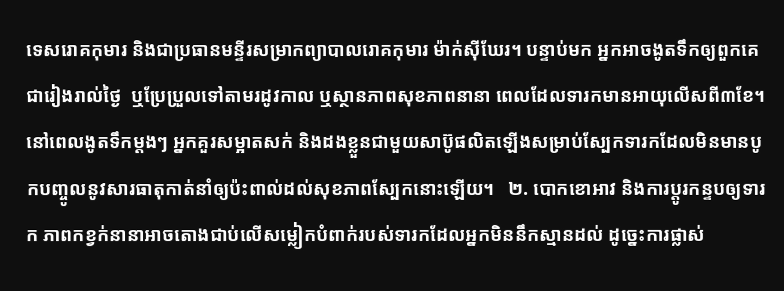ទេសរោគកុមារ និងជាប្រធានមន្ទីរសម្រាកព្យាបាលរោគកុមារ ម៉ាក់ស៊ីឃែរ។ បន្ទាប់មក អ្នកអាចងូតទឹកឲ្យពួកគេជារៀងរាល់ថ្ងៃ  ឬប្រែប្រួលទៅតាមរដូវកាល ឬស្ថានភាពសុខភាពនានា ពេលដែលទារកមានអាយុលើសពី៣ខែ។  នៅពេលងូតទឹកម្ដងៗ អ្នកគួរសម្អាតសក់ និងដងខ្លួនជាមួយសាប៊ូផលិតឡើងសម្រាប់ស្បែកទារកដែលមិនមានបូកបញ្ចូលនូវសារធាតុកាត់នាំឲ្យប៉ះពាល់ដល់សុខភាពស្បែកនោះឡើយ។   ២. បោកខោអាវ និងការប្តូរកន្ទបឲ្យទារក ភាពកខ្វក់នានាអាចតោងជាប់លើសម្លៀកបំពាក់របស់ទារកដែលអ្នកមិននឹកស្មានដល់ ដូច្នេះការផ្លាស់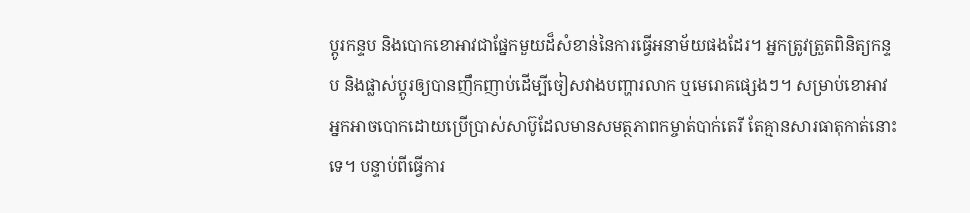ប្តូរកន្ទប និងបោកខោអាវជាផ្នែកមួយដ៏សំខាន់នៃការធ្វើអនាម័យផងដែរ។ អ្នកត្រូវត្រួតពិនិត្យកន្ទប និងផ្លាស់ប្តូរឲ្យបានញឹកញាប់ដើម្បីចៀសវាងបញ្ហារលាក ឬមេរោគផ្សេងៗ។ សម្រាប់ខោអាវ អ្នកអាចបោកដោយប្រើប្រាស់សាប៊ូដែលមានសមត្ថភាពកម្ចាត់បាក់តេរី តែគ្មានសារធាតុកាត់នោះទេ។ បន្ទាប់ពីធ្វើការ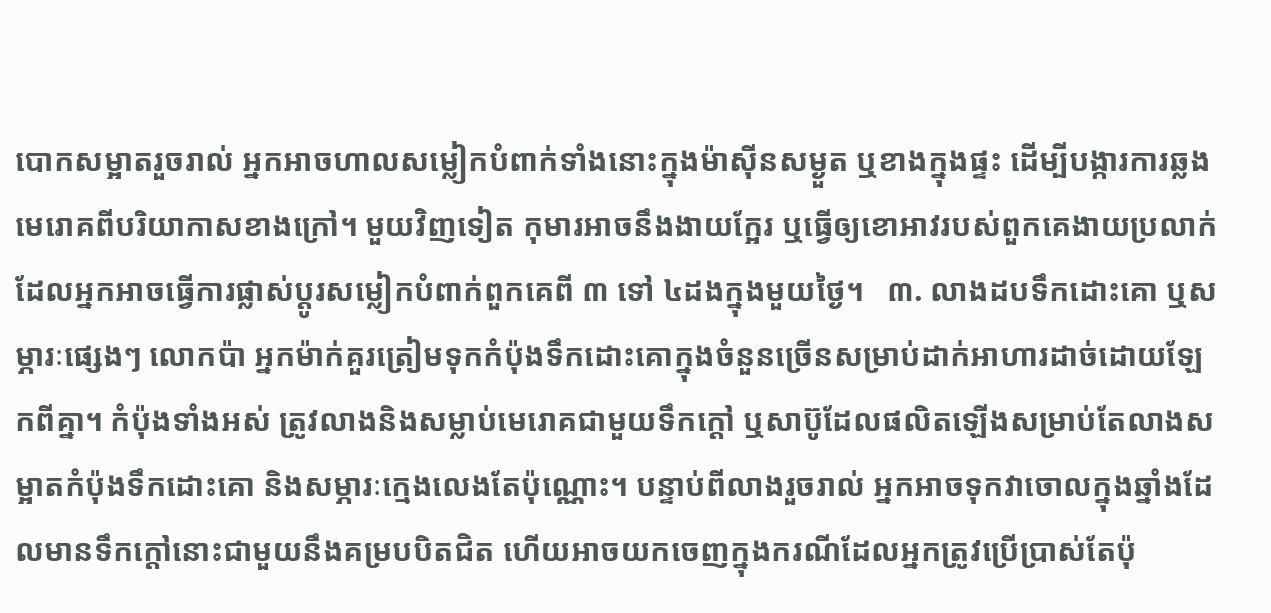បោកសម្អាតរួចរាល់ អ្នកអាចហាលសម្លៀកបំពាក់ទាំងនោះក្នុងម៉ាស៊ីនសម្ងួត ឬខាងក្នុងផ្ទះ ដើម្បីបង្ការការឆ្លងមេរោគពីបរិយាកាសខាងក្រៅ។ មួយវិញទៀត កុមារអាចនឹងងាយក្អែរ ឬធ្វើឲ្យខោអាវរបស់ពួកគេងាយប្រលាក់ ដែលអ្នកអាចធ្វើការផ្លាស់ប្តូរសម្លៀកបំពាក់ពួកគេពី ៣ ទៅ ៤ដងក្នុងមួយថ្ងៃ។   ៣. លាងដបទឹកដោះគោ ឬសម្ភារៈផ្សេងៗ លោកប៉ា អ្នកម៉ាក់គួរត្រៀមទុកកំប៉ុងទឹកដោះគោក្នុងចំនួនច្រើនសម្រាប់ដាក់អាហារដាច់ដោយឡែកពីគ្នា។ កំប៉ុងទាំងអស់ ត្រូវលាងនិងសម្លាប់មេរោគជាមួយទឹកក្ដៅ ឬសាប៊ូដែលផលិតឡើងសម្រាប់តែលាងសម្អាតកំប៉ុងទឹកដោះគោ និងសម្ភារៈក្មេងលេងតែប៉ុណ្ណោះ។ បន្ទាប់ពីលាងរួចរាល់ អ្នកអាចទុកវាចោលក្នុងឆ្នាំងដែលមានទឹកក្ដៅនោះជាមួយនឹងគម្របបិតជិត ហើយអាចយកចេញក្នុងករណីដែលអ្នកត្រូវប្រើប្រាស់តែប៉ុ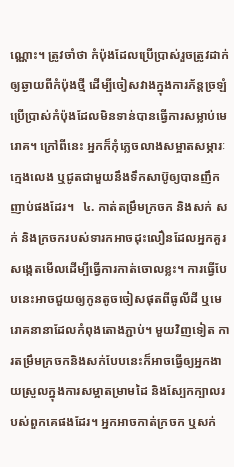ណ្ណោះ។ ត្រូវចាំថា កំប៉ុងដែលប្រើប្រាស់រួចត្រូវដាក់ឲ្យឆ្ងាយពីកំប៉ុងថ្មី ដើម្បីចៀសវាងក្នុងការភ័ន្តច្រឡំប្រើប្រាស់កំប៉ុងដែលមិនទាន់បានធ្វើការសម្លាប់មេរោគ។ ក្រៅពីនេះ អ្នកក៏កុំភ្លេចលាងសម្អាតសម្ភារៈក្មេងលេង ឬជូតជាមួយនឹងទឹកសាប៊ូឲ្យបានញឹកញាប់ផងដែរ។   ៤. កាត់តម្រឹមក្រចក និងសក់ សក់ និងក្រចករបស់ទារកអាចដុះលឿនដែលអ្នកគួរសង្កេតមើលដើម្បីធ្វើការកាត់ចោលខ្លះ។ ការធ្វើបែបនេះអាចជួយឲ្យកូនតូចចៀសផុតពីធូលីដី ឬមេរោគនានាដែលកំពុងតោងភ្ជាប់។ មួយវិញទៀត ការតម្រឹមក្រចកនិងសក់បែបនេះក៏អាចធ្វើឲ្យអ្នកងាយស្រួលក្នុងការសម្អាតម្រាមដៃ និងស្បែកក្បាលរបស់ពួកគេផងដែរ។ អ្នកអាចកាត់ក្រចក ឬសក់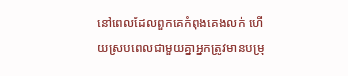នៅពេលដែលពួកគេកំពុងគេងលក់ ហើយស្របពេលជាមួយគ្នាអ្នកត្រូវមានបម្រុ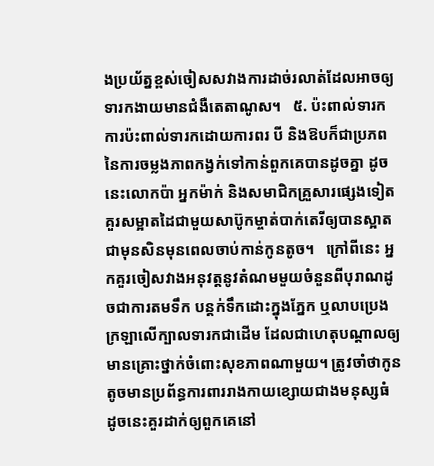ងប្រយ័ត្នខ្ពស់ចៀសសវាងការដាច់រលាត់ដែលអាចឲ្យទារកងាយមានជំងឺតេតាណូស។   ៥. ប៉ះពាល់ទារក ការប៉ះពាល់ទារកដោយការពរ បី និងឱបក៏ជាប្រភពនៃការចម្លងភាពកង្វក់ទៅកាន់ពួកគេបានដូចគ្នា ដូចនេះលោកប៉ា អ្នកម៉ាក់ និងសមាជិកគ្រួសារផ្សេងទៀតគួរសម្អាតដៃជាមួយសាប៊ូកម្ចាត់បាក់តេរីឲ្យបានស្អាតជាមុនសិនមុនពេលចាប់កាន់កូនតូច។   ក្រៅពីនេះ អ្នកគួរចៀសវាងអនុវត្តនូវតំណមមួយចំនួនពីបុរាណដូចជាការតមទឹក បន្តក់ទឹកដោះក្នុងភ្នែក ឬលាបប្រេងក្រឡាលើក្បាលទារកជាដើម ដែលជាហេតុបណ្ដាលឲ្យមានគ្រោះថ្នាក់ចំពោះសុខភាពណាមួយ។ ត្រូវចាំថាកូនតូចមានប្រព័ន្ធការពាររាងកាយខ្សោយជាងមនុស្សធំ ដូចនេះគួរដាក់ឲ្យពួកគេនៅ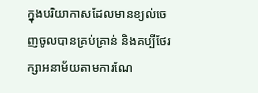ក្នុងបរិយាកាសដែលមានខ្យល់ចេញចូលបានគ្រប់គ្រាន់ និងគប្បីថែរក្សាអនាម័យតាមការណែ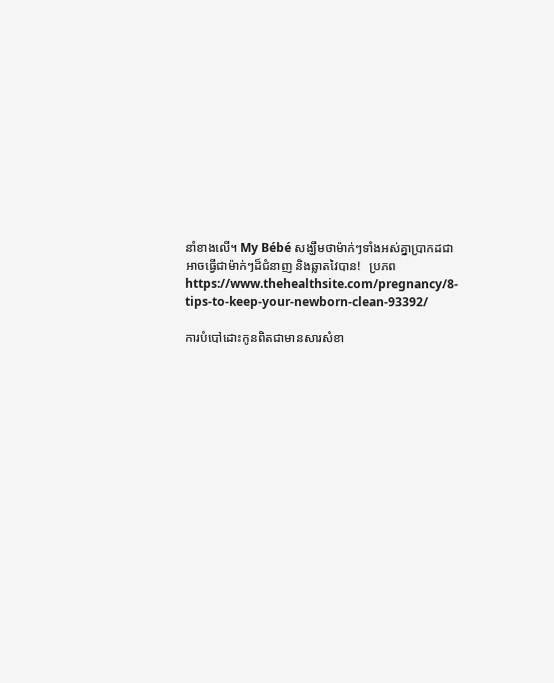នាំខាងលើ។ My Bébé សង្ឃឹមថាម៉ាក់ៗទាំងអស់គ្នាប្រាកដជាអាចធ្វើជាម៉ាក់ៗដ៏ជំនាញ និងឆ្លាតវៃបាន!   ប្រភព https://www.thehealthsite.com/pregnancy/8-tips-to-keep-your-newborn-clean-93392/

ការបំបៅដោះកូនពិតជាមានសារសំខា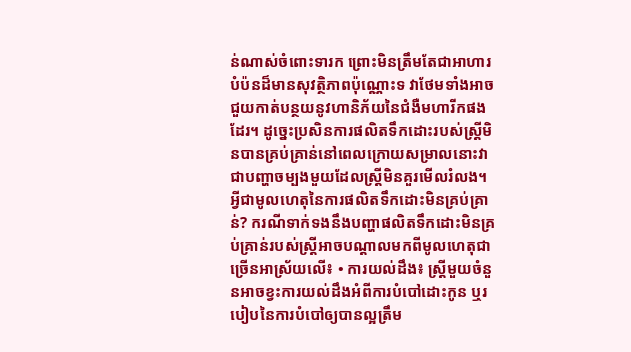ន់ណាស់ចំពោះទារក ព្រោះមិនត្រឹមតែជាអាហារបំប៉នដ៏មានសុវត្ថិភាពប៉ុណ្ណោះទ វាថែមទាំងអាចជួយកាត់បន្ថយនូវហានិភ័យនៃជំងឺមហារីកផងដែរ។ ដូច្នេះប្រសិនការផលិតទឹកដោះរបស់ស្ត្រីមិនបានគ្រប់គ្រាន់នៅពេលក្រោយសម្រាលនោះវាជាបញ្ហាចម្បងមួយដែលស្ត្រីមិនគួរមើលរំលង។ អ្វីជាមូលហេតុនៃការផលិតទឹកដោះមិនគ្រប់គ្រាន់? ករណីទាក់ទងនឹងបញ្ហាផលិតទឹកដោះមិនគ្រប់គ្រាន់របស់ស្ត្រីអាចបណ្តាលមកពីមូលហេតុជាច្រើនអាស្រ័យលើ៖ • ការយល់ដឹង៖ ស្ត្រីមួយចំនួនអាចខ្វះការយល់ដឹងអំពីការបំបៅដោះកូន ឬរបៀបនៃការបំបៅឲ្យបានល្អត្រឹម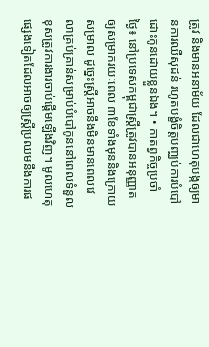ត្រូវ និងមានអនាម័យ ដែលជាហេតុបង្កឲ្យមានការឈឺសុដន់ រហូតបង្ខំចិត្តបញ្ឈប់ការបំបៅដោះកូនដោយខ្លួនឯង។ • កាតព្វកិច្ចប្រចាំថ្ងៃ៖ នៅប្រទេសកម្ពុជាស្ត្រីត្រូវបានអនុញ្ញាតឲ្យសម្រាករយៈពេល ៣ខែទាំងមុននិងក្រោយសម្រាល ដូច្នេះស្ត្រីអាចនឹងមិនមានពេលវេលាគ្រប់គ្រាន់សម្រាប់បំបៅកូននៅពេលទំនួលខុសត្រូវការងារចាប់ផ្តើមឡើងវិញ។ មូលហេតុផ្សេងទៀតដែលអាចឲ្យស្ត្រីប្រឈមនឹងការផ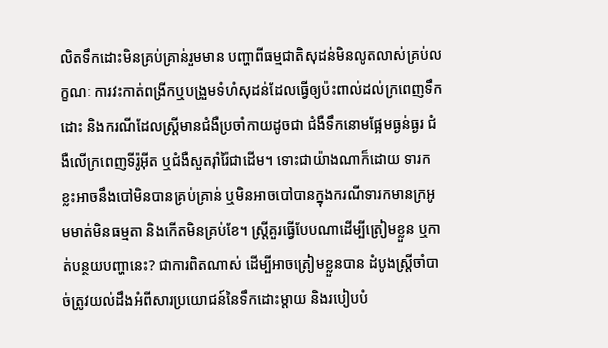លិតទឹកដោះមិនគ្រប់គ្រាន់រួមមាន បញ្ហាពីធម្មជាតិសុដន់មិនលូតលាស់គ្រប់លក្ខណៈ ការវះកាត់ពង្រីកឬបង្រួមទំហំសុដន់ដែលធ្វើឲ្យប៉ះពាល់ដល់ក្រពេញទឹកដោះ និងករណីដែលស្ត្រីមានជំងឺប្រចាំកាយដូចជា ជំងឺទឹកនោមផ្អែមធ្ងន់ធ្ងរ ជំងឺលើក្រពេញទីរ៉ូអុីត ឬជំងឺសួតរ៉ាំរ៉ៃជាដើម។ ទោះជាយ៉ាងណាក៏ដោយ ទារកខ្លះអាចនឹងបៅមិនបានគ្រប់គ្រាន់ ឬមិនអាចបៅបានក្នុងករណីទារកមានក្រអូមមាត់មិនធម្មតា និងកើតមិនគ្រប់ខែ។ ស្ត្រីគួរធ្វើបែបណាដើម្បីត្រៀមខ្លួន ឬកាត់បន្ថយបញ្ហានេះ? ជាការពិតណាស់ ដើម្បីអាចត្រៀមខ្លួនបាន ដំបូងស្ត្រីចាំបាច់ត្រូវយល់ដឹងអំពីសារប្រយោជន៍នៃទឹកដោះម្តាយ និងរបៀបបំ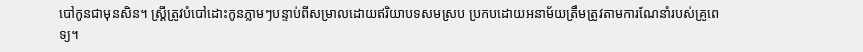បៅកូនជាមុនសិន។ ស្ត្រីត្រូវបំបៅដោះកូនភ្លាមៗបន្ទាប់ពីសម្រាលដោយឥរិយាបទសមស្រប ប្រកបដោយអនាម័យត្រឹមត្រូវតាមការណែនាំរបស់គ្រូពេទ្យ។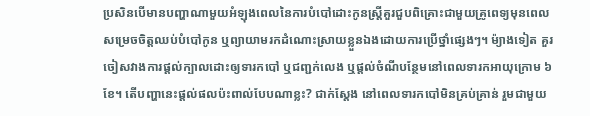ប្រសិនបើមានបញ្ហាណាមួយអំឡុងពេលនៃការបំបៅដោះកូនស្ត្រីគួរជួបពិគ្រោះជាមួយគ្រូពេទ្យមុនពេលសម្រេចចិត្តឈប់បំបៅកូន ឬព្យាយាមរកដំណោះស្រាយខ្លួនឯងដោយការប្រើថ្នាំផ្សេងៗ។ ម៉្យាងទៀត គួរចៀសវាងការផ្តល់ក្បាលដោះឲ្យទារកបៅ ឬជញ្ជក់លេង ឬផ្តល់ចំណីបន្ថែមនៅពេលទារកអាយុក្រោម ៦ខែ។ តើបញ្ហានេះផ្តល់ផលប៉ះពាល់បែបណាខ្លះ? ជាក់ស្តែង នៅពេលទារកបៅមិនគ្រប់គ្រាន់ រួមជាមួយ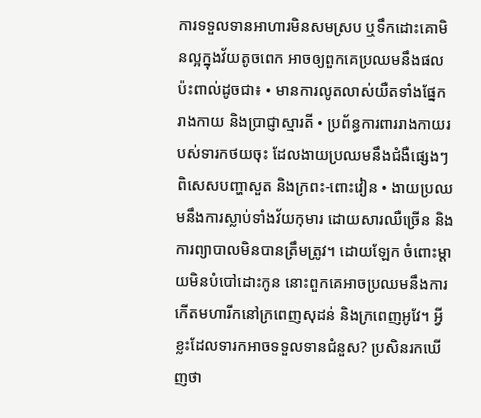ការទទួលទានអាហារមិនសមស្រប ឬទឹកដោះគោមិនល្អក្នុងវ័យតូចពេក អាចឲ្យពួកគេប្រឈមនឹងផលប៉ះពាល់ដូចជា៖ • មានការលូតលាស់យឺតទាំងផ្នែករាងកាយ និងប្រាជ្ញាស្មារតី • ប្រព័ន្ធការពាររាងកាយរបស់ទារកថយចុះ ដែលងាយប្រឈមនឹងជំងឺផ្សេងៗ ពិសេសបញ្ហាសួត និងក្រពះ-ពោះវៀន • ងាយប្រឈមនឹងការស្លាប់ទាំងវ័យកុមារ ដោយសារឈឺច្រើន និងការព្យាបាលមិនបានត្រឹមត្រូវ។ ដោយឡែក ចំពោះម្តាយមិនបំបៅដោះកូន នោះពួកគេអាចប្រឈមនឹងការកើតមហារីកនៅក្រពេញសុដន់ និងក្រពេញអូវែ។ អ្វីខ្លះដែលទារកអាចទទួលទានជំនួស? ប្រសិនរកឃើញថា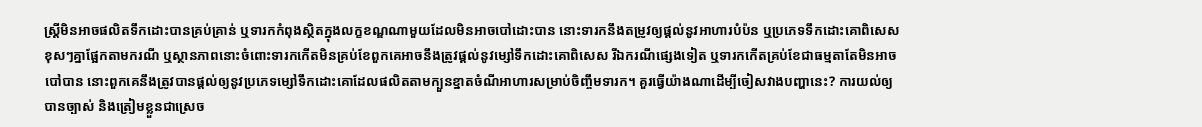ស្ត្រីមិនអាចផលិតទឹកដោះបានគ្រប់គ្រាន់ ឬទារកកំពុងស្ថិតក្នុងលក្ខខណ្ឌណាមួយដែលមិនអាចបៅដោះបាន នោះទារកនឹងតម្រូវឲ្យផ្តល់នូវអាហារបំប៉ន ឬប្រភេទទឹកដោះគោពិសេសខុសៗគ្នាផ្អែកតាមករណី ឬស្ថានភាពនោះចំពោះទារកកើតមិនគ្រប់ខែពួកគេអាចនឹងត្រូវផ្តល់នូវម្សៅទឹកដោះគោពិសេស រីឯករណីផ្សេងទៀត ឬទារកកើតគ្រប់ខែជាធម្មតាតែមិនអាចបៅបាន នោះពួកគេនឹងត្រូវបានផ្តល់ឲ្យនូវប្រភេទម្សៅទឹកដោះគោដែលផលិតតាមក្បួនខ្នាតចំណីអាហារសម្រាប់ចិញ្ចឹមទារក។ គួរធ្វើយ៉ាងណាដើម្បីចៀសវាងបញ្ហានេះ? ការយល់ឲ្យបានច្បាស់ និងត្រៀមខ្លួនជាស្រេច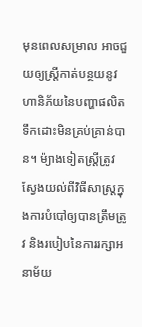មុនពេលសម្រាល អាចជួយឲ្យស្ត្រីកាត់បន្ថយនូវហានិភ័យនៃបញ្ហាផលិតទឹកដោះមិនគ្រប់គ្រាន់បាន។ ម៉្យាងទៀតស្ត្រីត្រូវស្វែងយល់ពីវិធីសាស្រ្តក្នុងការបំបៅឲ្យបានត្រឹមត្រូវ និងរបៀបនៃការរក្សាអនាម័យ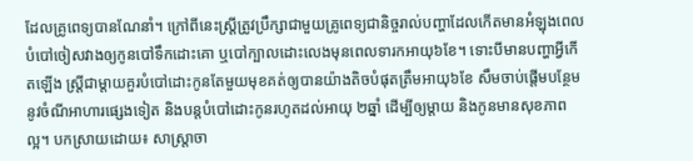ដែលគ្រូពេទ្យបានណែនាំ។ ក្រៅពីនេះស្ត្រីត្រូវប្រឹក្សាជាមួយគ្រូពេទ្យជានិច្ចរាល់បញ្ហាដែលកើតមានអំឡុងពេលបំបៅចៀសវាងឲ្យកូនបៅទឹកដោះគោ ឬបៅក្បាលដោះលេងមុនពេលទារកអាយុ៦ខែ។ ទោះបីមានបញ្ហាអ្វីកើតឡើង ស្ត្រីជាម្តាយគួរបំបៅដោះកូនតែមួយមុខគត់ឲ្យបានយ៉ាងតិចបំផុតត្រឹមអាយុ៦ខែ សឹមចាប់ផ្តើមបន្ថែមនូវចំណីអាហារផ្សេងទៀត និងបន្តបំបៅដោះកូនរហូតដល់អាយុ ២ឆ្នាំ ដើម្បីឲ្យម្តាយ និងកូនមានសុខភាពល្អ។ បកស្រាយដោយ៖ សាស្ត្រាចា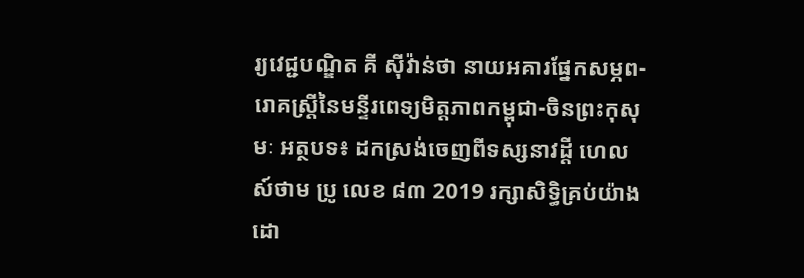រ្យវេជ្ជបណ្ឌិត គី សុីវ៉ាន់ថា នាយអគារផ្នែកសម្ភព-រោគស្ត្រីនៃមន្ទីរពេទ្យមិត្តភាពកម្ពុជា-ចិនព្រះកុសុមៈ អត្ថបទ៖ ដកស្រង់ចេញពីទស្សនាវដ្ដី ហេលស៍ថាម ប្រូ លេខ ៨៣ 2019 រក្សាសិទ្ធិគ្រប់យ៉ាងដោ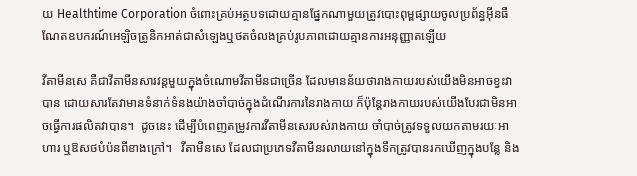យ Healthtime Corporation ចំពោះគ្រប់អត្ថបទដោយគ្មានផ្នែកណាមួយត្រូវបោះពុម្ពផ្សាយចូលប្រព័ន្ធអុីនធឺណែតឧបករណ៍អេឡិចត្រូនិកអាត់ជាសំឡេងឬថតចំលងគ្រប់រូបភាពដោយគ្មានការអនុញ្ញាតឡើយ

វីតាមីនសេ គឺជាវីតាមីនសារវន្តមួយក្នុងចំណោមវីតាមីនជាច្រើន ដែលមានន័យថារាងកាយរបស់យើងមិនអាចខ្វះវាបាន ដោយសារតែវាមានទំនាក់ទំនងយ៉ាងចាំបាច់ក្នុងដំណើរការនៃរាងកាយ ក៏ប៉ុន្តែរាងកាយរបស់យើងបែរជាមិនអាចធ្វើការផលិតវាបាន។  ដូចនេះ ដើម្បីបំពេញតម្រូវការវីតាមីនសេរបស់រាងកាយ ចាំបាច់ត្រូវទទួលយកតាមរយៈអាហារ ឬឱសថបំប៉នពីខាងក្រៅ។   វីតាមីនសេ ដែលជាប្រភេទវីតាមីនរលាយនៅក្នុងទឹកត្រូវបានរកឃើញក្នុងបន្លែ និង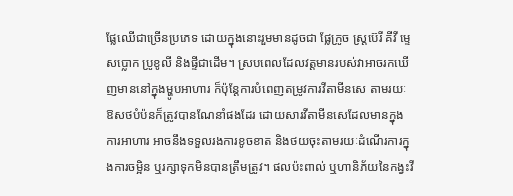ផ្លែឈើជាច្រើនប្រភេទ ដោយក្នុងនោះរួមមានដូចជា ផ្លែក្រូច ស្ត្រប៊េរី គីវី ម្ទេសប្លោក ប្រូខូលី និងផ្ទីជាដើម។ ស្របពេលដែលវត្តមានរបស់វាអាចរកឃើញមាននៅក្នុងម្ហូបអាហារ ក៏ប៉ុន្តែការបំពេញតម្រូវការវីតាមីនសេ តាមរយៈឱសថបំប៉នក៏ត្រូវបានណែនាំផងដែរ ដោយសារវីតាមីនសេដែលមានក្នុងការអាហារ អាចនឹងទទួលរងការខូចខាត និងថយចុះតាមរយៈដំណើរការក្នុងការចម្អិន ឬរក្សាទុកមិនបានត្រឹមត្រូវ។ ផលប៉ះពាល់ ឬហានិភ័យនៃកង្វះវី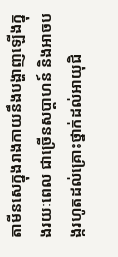តាមីនសេក្នុងរាងកាយនឹងបង្ហាញឡើងក្នុងរយៈពេល ជាច្រើនសប្តាហន៍ និងអាចបង្ករហូតដល់គ្រោះថ្នាក់ដល់អាយុជិ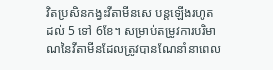វិតប្រសិនកង្វះវីតាមីនសេ បន្តឡើងរហូតដល់ 5 ទៅ 6ខែ។ សម្រាប់តម្រូវការបរិមាណនៃវីតាមីនដែលត្រូវបានណែនាំនាពេល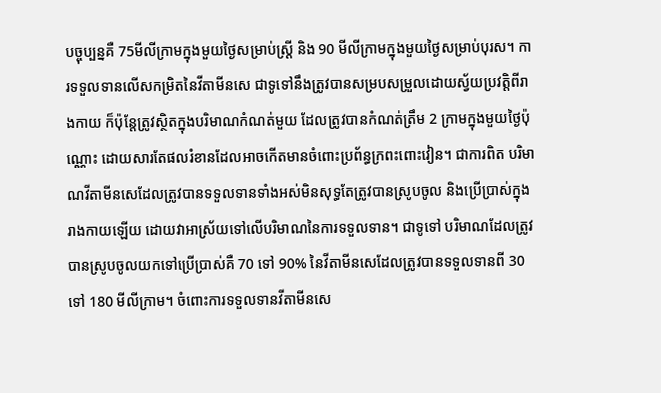បច្ចុប្បន្នគឺ 75មីលីក្រាមក្នុងមួយថ្ងៃសម្រាប់ស្ត្រី និង 90 មីលីក្រាមក្នុងមួយថ្ងៃសម្រាប់បុរស។ ការទទួលទានលើសកម្រិតនៃវីតាមីនសេ ជាទូទៅនឹងត្រូវបានសម្របសម្រួលដោយស្វ័យប្រវត្តិពីរាងកាយ ក៏ប៉ុន្តែត្រូវស្ថិតក្នុងបរិមាណកំណត់មួយ ដែលត្រូវបានកំណត់ត្រឹម 2 ក្រាមក្នុងមួយថ្ងៃប៉ុណ្ណោះ ដោយសារតែផលរំខានដែលអាចកើតមានចំពោះប្រព័ន្ធក្រពះពោះវៀន។ ជាការពិត បរិមាណវីតាមីនសេដែលត្រូវបានទទួលទានទាំងអស់មិនសុទ្ធតែត្រូវបានស្រូបចូល និងប្រើប្រាស់ក្នុងរាងកាយឡើយ ដោយវាអាស្រ័យទៅលើបរិមាណនៃការទទួលទាន។ ជាទូទៅ បរិមាណដែលត្រូវបានស្រូបចូលយកទៅប្រើប្រាស់គឺ 70 ទៅ 90% នៃវីតាមីនសេដែលត្រូវបានទទួលទានពី 30 ទៅ 180 មីលីក្រាម។ ចំពោះការទទួលទានវីតាមីនសេ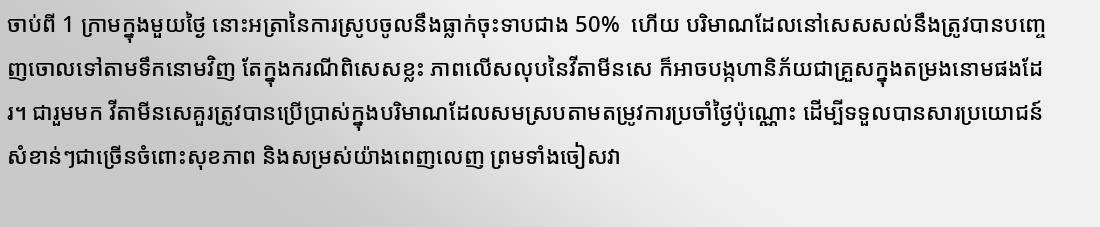ចាប់ពី 1 ក្រាមក្នុងមួយថ្ងៃ នោះអត្រានៃការស្រូបចូលនឹងធ្លាក់ចុះទាបជាង 50%  ហើយ បរិមាណដែលនៅសេសសល់នឹងត្រូវបានបញ្ចេញចោលទៅតាមទឹកនោមវិញ តែក្នុងករណីពិសេសខ្លះ ភាពលើសលុបនៃវីតាមីនសេ ក៏អាចបង្កហានិភ័យជាគ្រួសក្នុងតម្រងនោមផងដែរ។ ជារួមមក វីតាមីនសេគួរត្រូវបានប្រើប្រាស់ក្នុងបរិមាណដែលសមស្របតាមតម្រូវការប្រចាំថ្ងៃប៉ុណ្ណោះ ដើម្បីទទួលបានសារប្រយោជន៍សំខាន់ៗជាច្រើនចំពោះសុខភាព និងសម្រស់យ៉ាងពេញលេញ ព្រមទាំងចៀសវា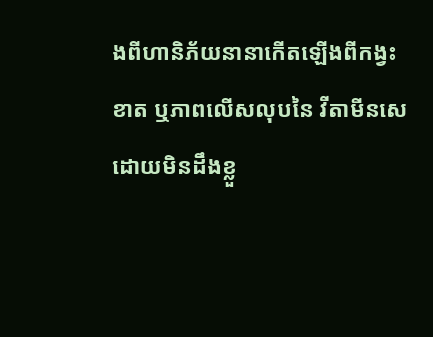ងពីហានិភ័យនានាកើតឡើងពីកង្វះខាត ឬភាពលើសលុបនៃ វីតាមីនសេដោយមិនដឹងខ្លួ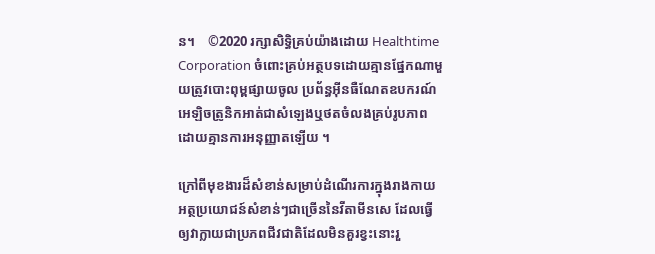ន។    ©2020 រក្សាសិទ្ធិគ្រប់យ៉ាងដោយ Healthtime Corporation ចំពោះគ្រប់អត្ថបទដោយគ្មានផ្នែកណាមួយត្រូវបោះពុម្ពផ្សាយចូល ប្រព័ន្ធអ៊ីនធឺណែតឧបករណ៍អេឡិចត្រូនិកអាត់ជាសំឡេងឬថតចំលងគ្រប់រូបភាពដោយគ្មានការអនុញ្ញាតឡើយ ។

ក្រៅពីមុខងារដ៏សំខាន់សម្រាប់ដំណើរការក្នុងរាងកាយ អត្ថប្រយោជន៍សំខាន់ៗជាច្រើននៃវីតាមីនសេ ដែលធ្វើឲ្យវាក្លាយជាប្រភពជីវជាតិដែលមិនគួរខ្វះនោះរួ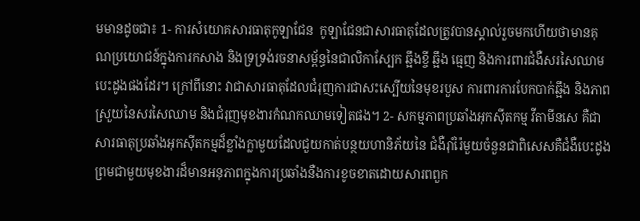មមានដូចជា៖ 1- ការសំយោគសារធាតុកូឡាជែន  កូឡាជែនជាសារធាតុដែលត្រូវបានស្គាល់រួចមកហើយថាមានគុណប្រយោជន៍ក្នុងការកសាង និងទ្រទ្រង់រចនាសម្ព័ន្ធនៃជាលិកាស្បែក ឆ្អឹងខ្ចី ឆ្អឹង ធ្មេញ និងការពារជំងឺសរសៃឈាមបេះដូងផងដែរ។ ក្រៅពីនោះ វាជាសារធាតុដែលជំរុញការជាសះស្បើយនៃមុខរបួស ការពារការបែកបាក់ឆ្អឹង និងភាពស្រួយនៃសរសៃឈាម និងជំរុញមុខងារកំណកឈាមទៀតផង។ 2- សកម្មភាពប្រឆាំងអុកស៊ីតកម្ម វីតាមីនសេ គឺជាសារធាតុប្រឆាំងអុកស៊ីតកម្មដ៏ខ្លាំងក្លាមួយដែលជួយកាត់បន្ថយហានិភ័យនៃ ជំងឺរ៉ាំរ៉ៃមួយចំនួនជាពិសេសគឺជំងឺបេះដូងព្រមជាមួយមុខងារដ៏មានអនុភាពក្នុងការប្រឆាំងនឺងការខូចខាតដោយសារពពួក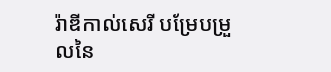រ៉ាឌីកាល់សេរី បម្រែបម្រួលនៃ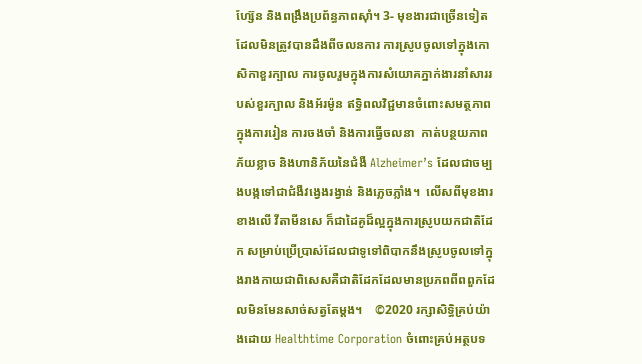ហ្ស៊ែន និងពង្រឹងប្រព័ន្ធភាពស៊ាំ។ 3- មុខងារជាច្រើនទៀតដែលមិនត្រូវបានដឹងពីចលនការ ការស្រូបចូលទៅក្នុងកោសិកាខួរក្បាល ការចូលរួមក្នុងការសំយោគភ្នាក់ងារនាំសាររបស់ខួរក្បាល និងអ័រម៉ូន ឥទ្ធិពលវិជ្ជមានចំពោះសមត្ថភាពក្នុងការរៀន ការចងចាំ និងការធ្វើចលនា  កាត់បន្ថយភាពភ័យខ្លាច និងហានិភ័យនៃជំងឺ Alzheimer’s ដែលជាចម្បងបង្កទៅជាជំងឺវង្វេងរង្វាន់ និងភ្លេចភ្លាំង។  លើសពីមុខងារខាងលើ វីតាមីនសេ ក៏ជាដៃគូដ៏ល្អក្នុងការស្រូបយកជាតិដែក សម្រាប់ប្រើប្រាស់ដែលជាទូទៅពិបាកនឹងស្រូបចូលទៅក្នុងរាងកាយជាពិសេសគឺជាតិដែកដែលមានប្រភពពីពពួកដែលមិនមែនសាច់សត្វតែម្តង។    ©2020 រក្សាសិទ្ធិគ្រប់យ៉ាងដោយ Healthtime Corporation ចំពោះគ្រប់អត្ថបទ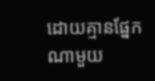ដោយគ្មានផ្នែកណាមួយ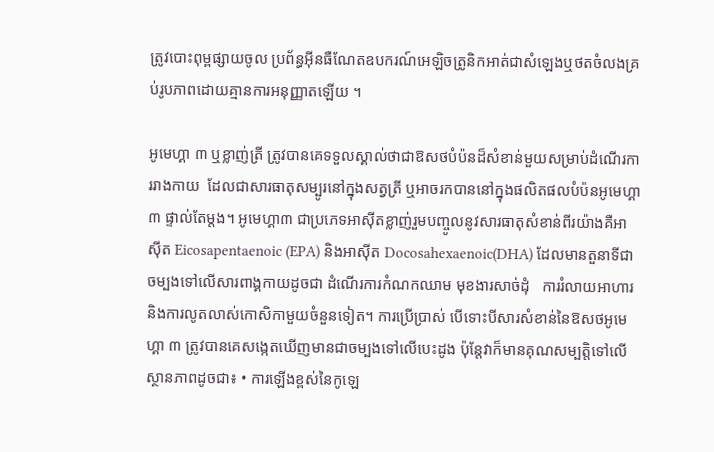ត្រូវបោះពុម្ពផ្សាយចូល ប្រព័ន្ធអ៊ីនធឺណែតឧបករណ៍អេឡិចត្រូនិកអាត់ជាសំឡេងឬថតចំលងគ្រប់រូបភាពដោយគ្មានការអនុញ្ញាតឡើយ ។

អូមេហ្គា ៣ ឬខ្លាញ់ត្រី ត្រូវបានគេទទួលស្គាល់ថាជាឱសថបំប៉នដ៏សំខាន់មួយសម្រាប់ដំណើរការរាងកាយ  ដែលជាសារធាតុសម្បូរនៅក្នុងសត្វត្រី ឬអាចរកបាននៅក្នុងផលិតផលបំប៉នអូមេហ្គា ៣ ផ្ទាល់តែម្តង។ អូមេហ្គា៣ ជាប្រភេទអាស៊ីតខ្លាញ់រួមបញ្ចូលនូវសារធាតុសំខាន់ពីរយ៉ាងគឺអាស៊ីត Eicosapentaenoic (EPA) និងអាស៊ីត Docosahexaenoic(DHA) ដែលមានតួនាទីជាចម្បងទៅលើសារពាង្គកាយដូចជា ដំណើរការកំណកឈាម មុខងារសាច់ដុំ   ការរំលាយអាហារ និងការលូតលាស់កោសិកាមួយចំនួនទៀត។ ការប្រើប្រាស់ បើទោះបីសារសំខាន់នៃឱសថអូមេហ្គា ៣ ត្រូវបានគេសង្កេតឃើញមានជាចម្បងទៅលើបេះដូង ប៉ុន្តែវាក៏មានគុណសម្បត្តិទៅលើស្ថានភាពដូចជា៖ • ការឡើងខ្ពស់នៃកូឡេ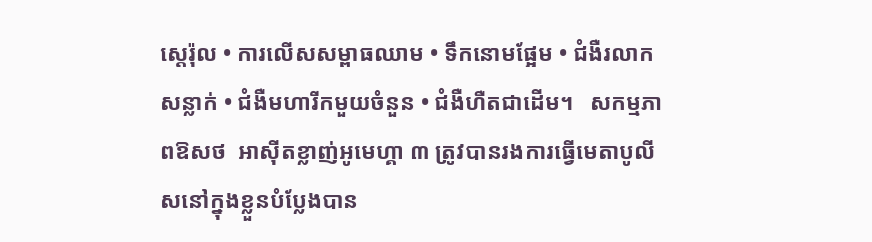ស្តេរ៉ុល • ការលើសសម្ពាធឈាម • ទឹកនោមផ្អែម • ជំងឺរលាកសន្លាក់ • ជំងឺមហារីកមួយចំនួន • ជំងឺហឺតជាដើម។   សកម្មភាពឱសថ  អាស៊ីតខ្លាញ់អូមេហ្គា ៣ ត្រូវបានរងការធ្វើមេតាបូលីសនៅក្នុងខ្លួនបំប្លែងបាន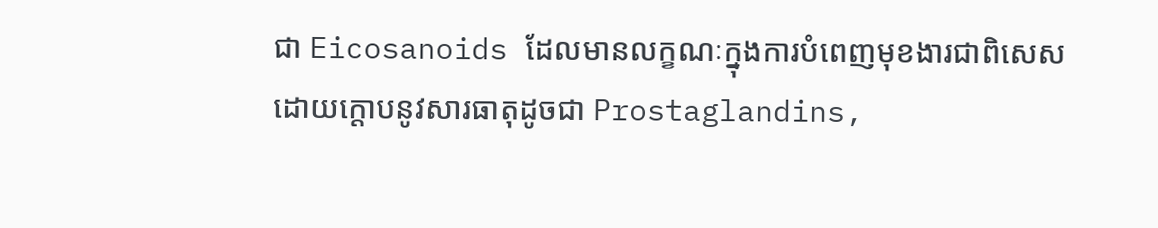ជា Eicosanoids ដែលមានលក្ខណៈក្នុងការបំពេញមុខងារជាពិសេសដោយក្តោបនូវសារធាតុដូចជា Prostaglandins,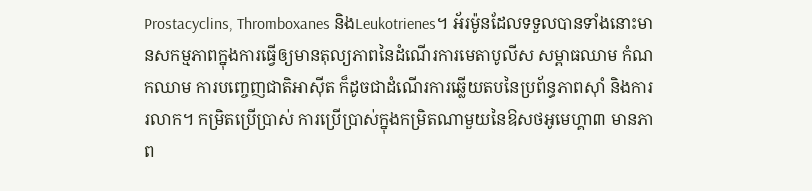Prostacyclins, Thromboxanes និងLeukotrienes។ អ័រម៉ូនដែលទទួលបានទាំងនោះមានសកម្មភាពក្នុងការធ្វើឲ្យមានតុល្យភាពនៃដំណើរការមេតាបូលីស សម្ពាធឈាម កំណកឈាម ការបញ្ចេញជាតិអាស៊ីត ក៏ដូចជាដំណើរការឆ្លើយតបនៃប្រព័ន្ធភាពស៊ាំ និងការរលាក។ កម្រិតប្រើប្រាស់ ការប្រើប្រាស់ក្នុងកម្រិតណាមួយនៃឱសថអូមេហ្គា៣ មានភាព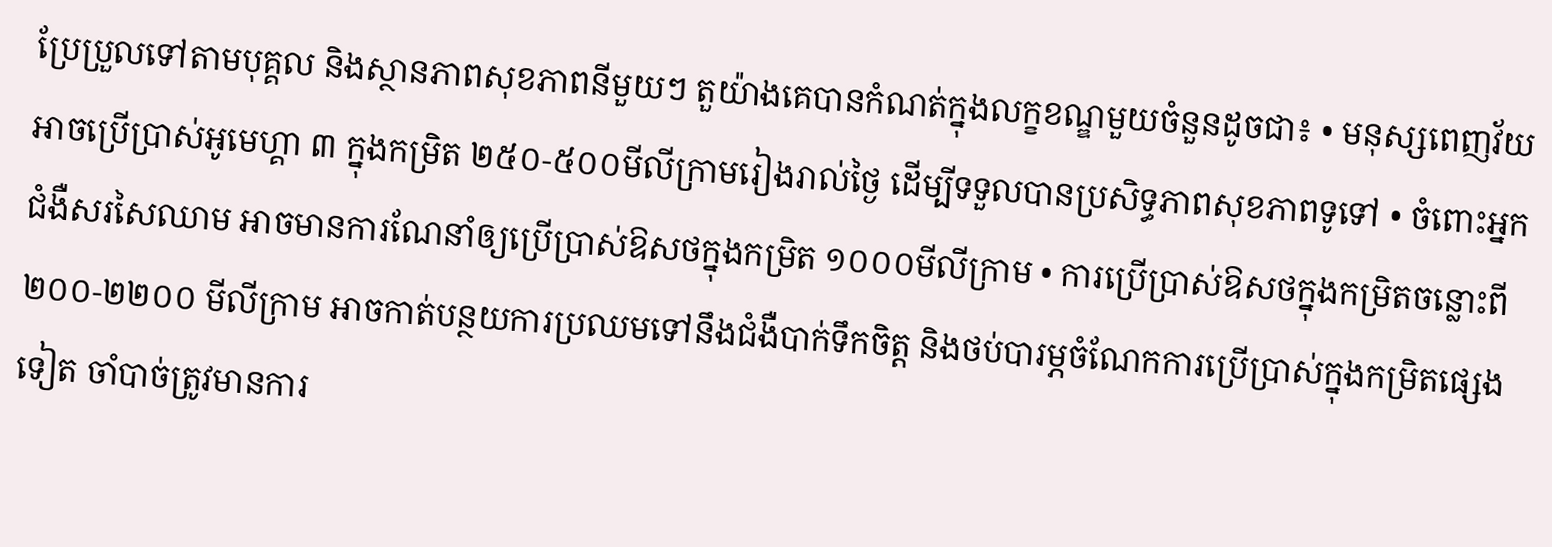ប្រែប្រួលទៅតាមបុគ្គល និងស្ថានភាពសុខភាពនីមួយៗ តួយ៉ាងគេបានកំណត់ក្នុងលក្ខខណ្ឌមួយចំនួនដូចជា៖ • មនុស្សពេញវ័យអាចប្រើប្រាស់អូមេហ្គា ៣ ក្នុងកម្រិត ២៥០-៥០០មីលីក្រាមរៀងរាល់ថ្ងៃ ដើម្បីទទួលបានប្រសិទ្ធភាពសុខភាពទូទៅ • ចំពោះអ្នកជំងឺសរសៃឈាម អាចមានការណែនាំឲ្យប្រើប្រាស់ឱសថក្នុងកម្រិត ១០០០មីលីក្រាម • ការប្រើប្រាស់ឱសថក្នុងកម្រិតចន្លោះពី ២០០-២២០០ មីលីក្រាម អាចកាត់បន្ថយការប្រឈមទៅនឹងជំងឺបាក់ទឹកចិត្ត និងថប់បារម្ភចំណែកការប្រើប្រាស់ក្នុងកម្រិតផ្សេងទៀត ចាំបាច់ត្រូវមានការ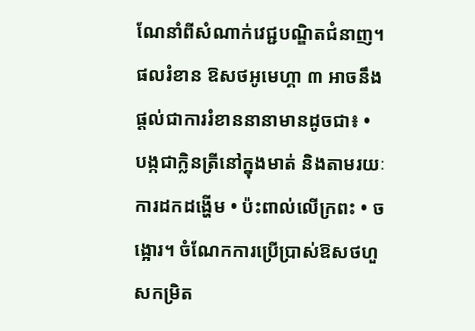ណែនាំពីសំណាក់វេជ្ជបណ្ឌិតជំនាញ។ ផលរំខាន ឱសថអូមេហ្គា ៣ អាចនឹងផ្តល់ជាការរំខាននានាមានដូចជា៖ • បង្កជាក្លិនត្រីនៅក្នុងមាត់ និងតាមរយៈការដកដង្ហើម • ប៉ះពាល់លើក្រពះ • ចង្អោរ។ ចំណែកការប្រើប្រាស់ឱសថហួសកម្រិត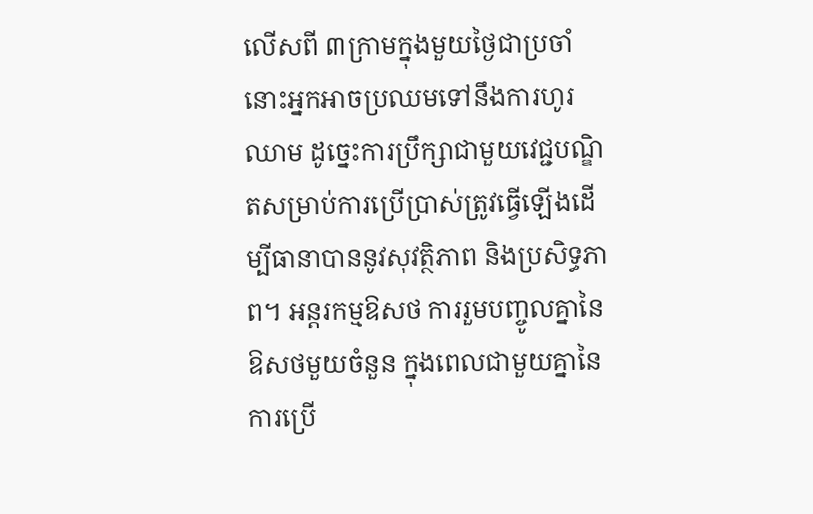លើសពី ៣ក្រាមក្នុងមួយថ្ងៃជាប្រចាំនោះអ្នកអាចប្រឈមទៅនឹងការហូរឈាម ដូច្នេះការប្រឹក្សាជាមួយវេជ្ជបណ្ឌិតសម្រាប់ការប្រើប្រាស់ត្រូវធ្វើឡើងដើម្បីធានាបាននូវសុវត្ថិភាព និងប្រសិទ្ធភាព។ អន្តរកម្មឱសថ ការរួមបញ្ចូលគ្នានៃឱសថមួយចំនួន ក្នុងពេលជាមួយគ្នានៃការប្រើ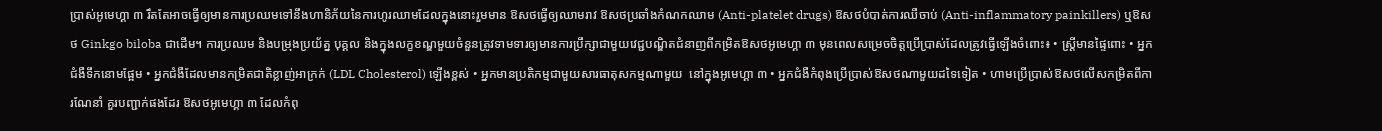ប្រាស់អូមេហ្គា ៣ រឹតតែអាចធ្វើឲ្យមានការប្រឈមទៅនឹងហានិភ័យនៃការហូរឈាមដែលក្នុងនោះរួមមាន ឱសថធ្វើឲ្យឈាមរាវ ឱសថប្រឆាំងកំណកឈាម (Anti-platelet drugs) ឱសថបំបាត់ការឈឺចាប់ (Anti-inflammatory painkillers) ឬឱសថ Ginkgo biloba ជាដើម។ ការប្រឈម និងបម្រុងប្រយ័ត្ន បុគ្គល និងក្នុងលក្ខខណ្ឌមួយចំនួនត្រូវទាមទារឲ្យមានការប្រឹក្សាជាមួយវេជ្ជបណ្ឌិតជំនាញពីកម្រិតឱសថអូមេហ្គា ៣ មុនពេលសម្រេចចិត្តប្រើប្រាស់ដែលត្រូវធ្វើឡើងចំពោះ៖ • ស្រ្តីមានផ្ទៃពោះ • អ្នកជំងឺទឹកនោមផ្អែម • អ្នកជំងឺដែលមានកម្រិតជាតិខ្លាញ់អាក្រក់ (LDL Cholesterol) ឡើងខ្ពស់ • អ្នកមានប្រតិកម្មជាមួយសារធាតុសកម្មណាមួយ  នៅក្នុងអូមេហ្គា ៣ • អ្នកជំងឺកំពុងប្រើប្រាស់ឱសថណាមួយដទៃទៀត • ហាមប្រើប្រាស់ឱសថលើសកម្រិតពីការណែនាំ គួរបញ្ជាក់ផងដែរ ឱសថអូមេហ្គា ៣ ដែលកំពុ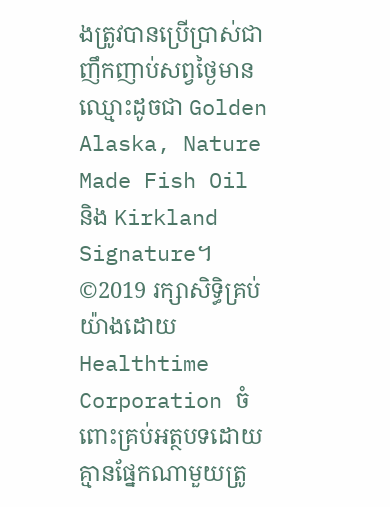ងត្រូវបានប្រើប្រាស់ជាញឹកញាប់សព្វថ្ងៃមានឈ្មោះដូចជា Golden Alaska, Nature Made Fish Oil និង Kirkland Signature។ ©2019 រក្សាសិទ្ធិគ្រប់យ៉ាងដោយ Healthtime Corporation ចំពោះគ្រប់អត្ថបទដោយគ្មានផ្នែកណាមួយត្រូ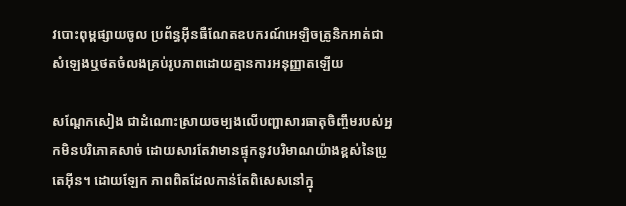វបោះពុម្ពផ្សាយចូល ប្រព័ន្ធអ៊ីនធឺណែតឧបករណ៍អេឡិចត្រូនិកអាត់ជាសំឡេងឬថតចំលងគ្រប់រូបភាពដោយគ្មានការអនុញ្ញាតឡើយ

សណ្តែកសៀង ជាដំណោះស្រាយចម្បងលើបញ្ហាសារធាតុចិញ្ចឹមរបស់អ្នកមិនបរិភោគសាច់ ដោយសារតែវាមានផ្ទុកនូវបរិមាណយ៉ាងខ្ពស់នៃប្រូតេអុីន។ ដោយឡែក ភាពពិតដែលកាន់តែពិសេសនៅក្នុ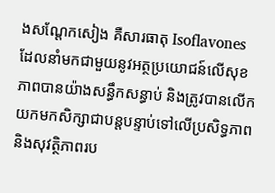ងសណ្តែកសៀង គឺសារធាតុ Isoflavones ដែលនាំមកជាមួយនូវអត្ថប្រយោជន៍លើសុខភាពបានយ៉ាងសន្ធឹកសន្ធាប់ និងត្រូវបានលើកយកមកសិក្សាជាបន្តបន្ទាប់ទៅលើប្រសិទ្ធភាព និងសុវត្ថិភាពរប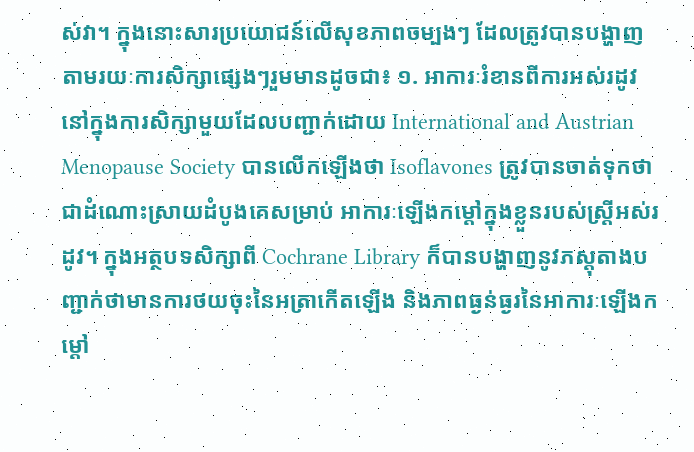ស់វា។ ក្នុងនោះសារប្រយោជន៍លើសុខភាពចម្បងៗ ដែលត្រូវបានបង្ហាញតាមរយៈការសិក្សាផ្សេងៗរួមមានដូចជា៖ ១. អាការៈរំខានពីការអស់រដូវ នៅក្នុងការសិក្សាមួយដែលបញ្ជាក់ដោយ International and Austrian Menopause Society បានលើកឡើងថា Isoflavones ត្រូវបានចាត់ទុកថាជាដំណោះស្រាយដំបូងគេសម្រាប់ អាការៈឡើងកម្តៅក្នុងខ្លួនរបស់ស្ត្រីអស់រដូវ។ ក្នុងអត្ថបទសិក្សាពី Cochrane Library ក៏បានបង្ហាញនូវភស្តុតាងបញ្ជាក់ថាមានការថយចុះនៃអត្រាកើតឡើង និងភាពធ្ងន់ធ្ងរនៃអាការៈឡើងកម្តៅ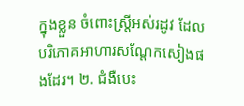ក្នុងខ្លួន ចំពោះស្ត្រីអស់រដូវ ដែលបរិភោគអាហារសណ្តែកសៀងផងដែរ។ ២. ជំងឺបេះ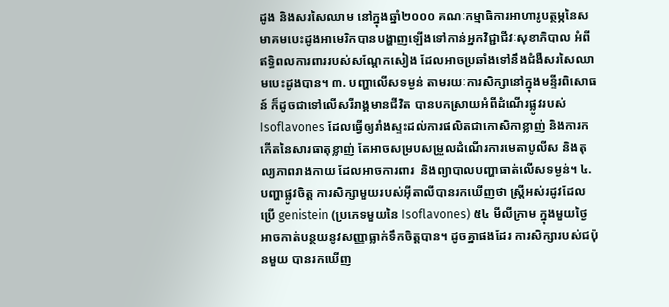ដូង និងសរសៃឈាម នៅក្នុងឆ្នាំ២០០០ គណៈកម្មាធិការអាហារូបត្ថម្ភនៃសមាគមបេះដូងអាមេរិកបានបង្ហាញឡើងទៅកាន់អ្នកវិជ្ជាជីវៈសុខាភិបាល អំពីឥទ្ធិពលការពាររបស់សណ្តែកសៀង ដែលអាចប្រឆាំងទៅនឹងជំងឺសរសៃឈាមបេះដូងបាន។ ៣. បញ្ហាលើសទម្ងន់ តាមរយៈការសិក្សានៅក្នុងមន្ទីរពិសោធន៍ ក៏ដូចជាទៅលើសរីរាង្គមានជីវិត បានបកស្រាយអំពីដំណើរផ្លូវរបស់ Isoflavones ដែលធ្វើឲ្យរាំងស្ទះដល់ការផលិតជាកោសិកាខ្លាញ់ និងការកកើតនៃសារធាតុខ្លាញ់ តែអាចសម្របសម្រួលដំណើរការមេតាបូលីស និងតុល្យភាពរាងកាយ ដែលអាចការពារ  និងព្យាបាលបញ្ហាធាត់លើសទម្ងន់។ ៤. បញ្ហាផ្លូវចិត្ត ការសិក្សាមួយរបស់អុីតាលីបានរកឃើញថា ស្ត្រីអស់រដូវដែលប្រើ genistein (ប្រភេទមួយនៃ Isoflavones) ៥៤ មីលីក្រាម ក្នុងមួយថ្ងៃ អាចកាត់បន្ថយនូវសញ្ញាធ្លាក់ទឹកចិត្តបាន។ ដូចគ្នាផងដែរ ការសិក្សារបស់ជប៉ុនមួយ បានរកឃើញ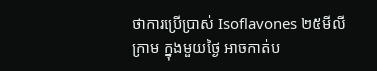ថាការប្រើប្រាស់ Isoflavones ២៥មីលីក្រាម ក្នុងមួយថ្ងៃ អាចកាត់ប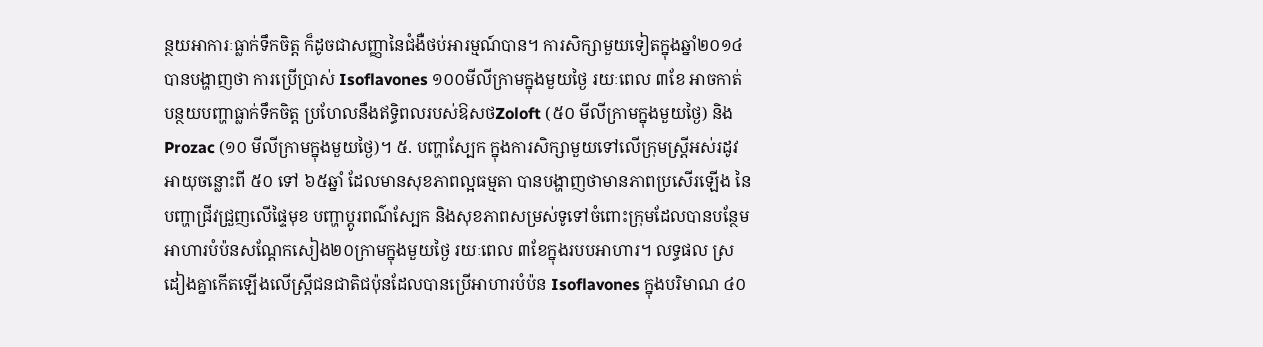ន្ថយអាការៈធ្លាក់ទឹកចិត្ត ក៏ដូចជាសញ្ញានៃជំងឺថប់អារម្មណ៍បាន។ ការសិក្សាមួយទៀតក្នុងឆ្នាំ២០១៤ បានបង្ហាញថា ការប្រើប្រាស់ Isoflavones ១០០មីលីក្រាមក្នុងមួយថ្ងៃ រយៈពេល ៣ខែ អាចកាត់បន្ថយបញ្ហាធ្លាក់ទឹកចិត្ត ប្រហែលនឹងឥទ្ធិពលរបស់ឱសថZoloft (៥០ មីលីក្រាមក្នុងមួយថ្ងៃ) និង Prozac (១០ មីលីក្រាមក្នុងមួយថ្ងៃ)។ ៥. បញ្ហាស្បែក ក្នុងការសិក្សាមួយទៅលើក្រុមស្ត្រីអស់រដូវអាយុចន្លោះពី ៥០ ទៅ ៦៥ឆ្នាំ ដែលមានសុខភាពល្អធម្មតា បានបង្ហាញថាមានភាពប្រសើរឡើង នៃបញ្ហាជ្រីវជ្រួញលើផ្ទៃមុខ បញ្ហាប្តូរពណ៌ស្បែក និងសុខភាពសម្រស់ទូទៅចំពោះក្រុមដែលបានបន្ថែមអាហារបំប៉នសណ្តែកសៀង២០ក្រាមក្នុងមួយថ្ងៃ រយៈពេល ៣ខែក្នុងរបបអាហារ។ លទ្ធផល ស្រដៀងគ្នាកើតឡើងលើស្ត្រីជនជាតិជប៉ុនដែលបានប្រើអាហារបំប៉ន Isoflavones ក្នុងបរិមាណ ៤០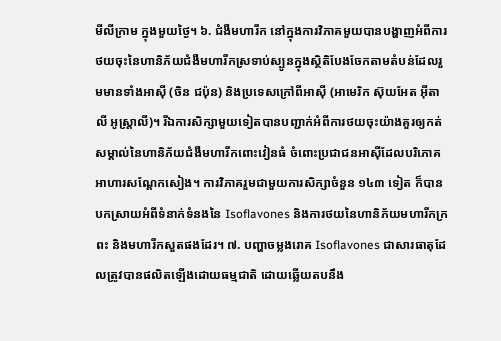មីលីក្រាម ក្នុងមួយថ្ងៃ។ ៦. ជំងឺមហារីក នៅក្នុងការវិភាគមួយបានបង្ហាញអំពីការថយចុះនៃហានិភ័យជំងឺមហារីកស្រទាប់ស្បូនក្នុងស្ថិតិបែងចែកតាមតំបន់ដែលរួមមានទាំងអាស៊ី (ចិន ជប៉ុន) និងប្រទេសក្រៅពីអាស៊ី (អាមេរិក ស៊ុយអែត អ៊ីតាលី អូស្ត្រាលី)។ រីឯការសិក្សាមួយទៀតបានបញ្ជាក់អំពីការថយចុះយ៉ាងគួរឲ្យកត់សម្គាល់នៃហានិភ័យជំងឺមហារីកពោះវៀនធំ ចំពោះប្រជាជនអាស៊ីដែលបរិភោគអាហារសណ្តែកសៀង។ ការវិភាគរួមជាមួយការសិក្សាចំនួន ១៤៣ ទៀត ក៏បានបកស្រាយអំពីទំនាក់ទំនងនៃ Isoflavones និងការថយនៃហានិភ័យមហារីកក្រពះ និងមហារីកសួតផងដែរ។ ៧. បញ្ហាចម្លងរោគ Isoflavones ជាសារធាតុដែលត្រូវបានផលិតឡើងដោយធម្មជាតិ ដោយឆ្លើយតបនឹង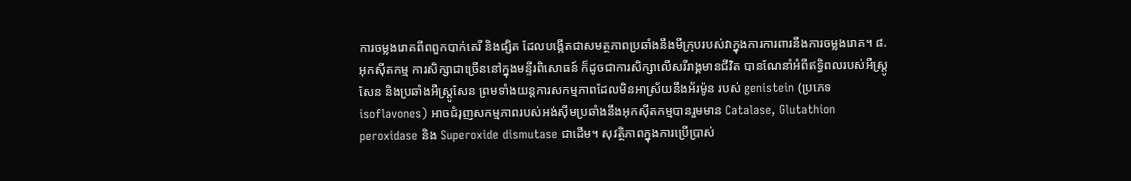ការចម្លងរោគពីពពួកបាក់តេរី និងផ្សិត ដែលបង្កើតជាសមត្ថភាពប្រឆាំងនឹងមីក្រុបរបស់វាក្នុងការការពារនឹងការចម្លងរោគ។ ៨. អុកស៊ីតកម្ម ការសិក្សាជាច្រើននៅក្នុងមន្ទីរពិសោធន៍ ក៏ដូចជាការសិក្សាលើសរីរាង្គមានជីវិត បានណែនាំអំពីឥទ្ធិពលរបស់អឺស្ត្រូសែន និងប្រឆាំងអឺស្ត្រូសែន ព្រមទាំងយន្តការសកម្មភាពដែលមិនអាស្រ័យនឹងអ័រម៉ូន របស់ genistein (ប្រភេទ isoflavones) អាចជំរុញសកម្មភាពរបស់អង់ស៊ីមប្រឆាំងនឹងអុកស៊ីតកម្មបានរួមមាន Catalase, Glutathion peroxidase និង Superoxide dismutase ជាដើម។ សុវត្ថិភាពក្នុងការប្រើប្រាស់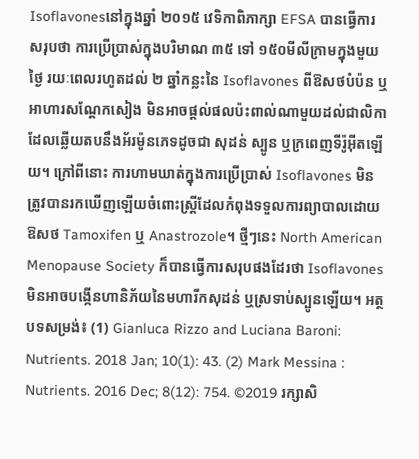Isoflavonesនៅក្នុងឆ្នាំ ២០១៥ វេទិកាពិភាក្សា EFSA បានធ្វើការសរុបថា ការប្រើប្រាស់ក្នុងបរិមាណ ៣៥ ទៅ ១៥០មីលីក្រាមក្នុងមួយថ្ងៃ រយៈពេលរហូតដល់ ២ ឆ្នាំកន្លះនៃ Isoflavones ពីឱសថបំប៉ន ឬអាហារសណ្តែកសៀង មិនអាចផ្តល់ផលប៉ះពាល់ណាមួយដល់ជាលិកាដែលឆ្លើយតបនឹងអ័រម៉ូនភេទដូចជា សុដន់ ស្បូន ឬក្រពេញទីរ៉ូអ៊ីតឡើយ។ ក្រៅពីនោះ ការហាមឃាត់ក្នុងការប្រើប្រាស់ Isoflavones មិនត្រូវបានរកឃើញឡើយចំពោះស្ត្រីដែលកំពុងទទួលការព្យាបាលដោយឱសថ Tamoxifen ឬ Anastrozole។ ថ្មីៗនេះ North American Menopause Society ក៏បានធ្វើការសរុបផងដែរថា Isoflavones មិនអាចបង្កើនហានិភ័យនៃមហារីកសុដន់ ឬស្រទាប់ស្បូនឡើយ។ អត្ថបទសម្រង់៖ (1) Gianluca Rizzo and Luciana Baroni: Nutrients. 2018 Jan; 10(1): 43. (2) Mark Messina : Nutrients. 2016 Dec; 8(12): 754. ©2019 រក្សាសិ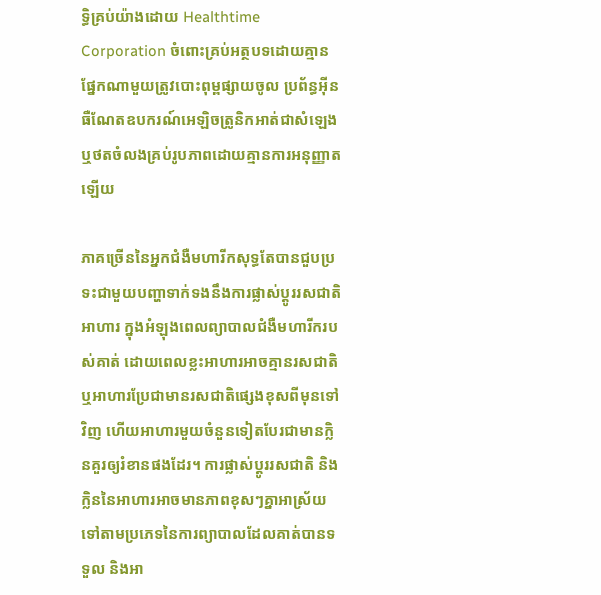ទ្ធិគ្រប់យ៉ាងដោយ Healthtime Corporation ចំពោះគ្រប់អត្ថបទដោយគ្មានផ្នែកណាមួយត្រូវបោះពុម្ពផ្សាយចូល ប្រព័ន្ធអ៊ីនធឺណែតឧបករណ៍អេឡិចត្រូនិកអាត់ជាសំឡេងឬថតចំលងគ្រប់រូបភាពដោយគ្មានការអនុញ្ញាតឡើយ

ភាគច្រើននៃអ្នកជំងឺមហារីកសុទ្ធតែបានជួបប្រទះជាមួយបញ្ហាទាក់ទងនឹងការផ្លាស់ប្តូររសជាតិអាហារ ក្នុងអំឡុងពេលព្យាបាលជំងឺមហារីករបស់គាត់ ដោយពេលខ្លះអាហារអាចគ្មានរសជាតិ ឬអាហារប្រែជាមានរសជាតិផ្សេងខុសពីមុនទៅវិញ ហើយអាហារមួយចំនួនទៀតបែរជាមានក្លិនគួរឲ្យរំខានផងដែរ។ ការផ្លាស់ប្តូររសជាតិ និងក្លិននៃអាហារអាចមានភាពខុសៗគ្នាអាស្រ័យទៅតាមប្រភេទនៃការព្យាបាលដែលគាត់បានទទួល និងអា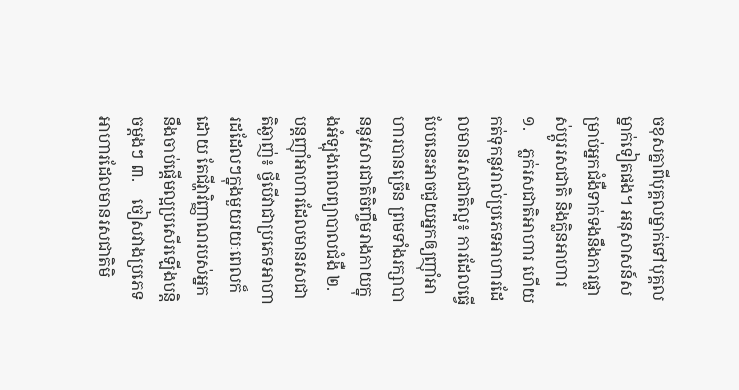ចខុសគ្នាពីបុគ្គលម្នាក់ទៅបុគ្គលម្នាក់ទៀតផង។ អនុសាសន៍សម្រាប់អ្នកជំងឺទាក់ទងនឹងការផ្លាស់ប្តូររសជាតិ និងក្លិនអាហារ ១.    ភ្លក់រសជាតិអាហារ ហើយកត់ទុកនូវរាល់ប្រភេទអាហារដែលមានរសជាតិល្អ៖ ការដែលធ្វើបែបនេះអាចជួយអ្នកឲ្យញ៉ាំអាហារបានច្រើន ព្រមទាំងរក្សាបាននូវសារជាតិចិញ្ចឹមរាងកាយក្នុងអំឡុងពេលព្យាបាលជំងឺ ២.   បន្តញ៉ាំអាហារដែលមានរសជាតិឆ្ងាញ់៖ ថ្វីបើវាជាប្រភេទអាហារដដែលៗក្នុងមួយរយៈពេលក៏ដោយ តែជីវ្ហាវិញ្ញាណរបស់អ្នកនឹងចាប់ផ្តើមល្អប្រសើរឡើងបន្តិចម្តងៗ ៣.    ចៀសវាងប្រភេទអាហារដែលមានរសជាតិមិ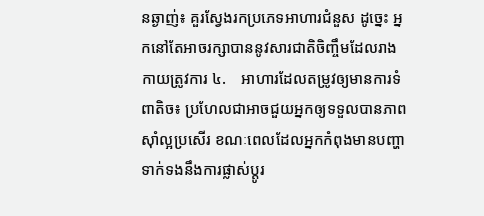នឆ្ងាញ់៖ គួរស្វែងរកប្រភេទអាហារជំនួស ដូច្នេះ អ្នកនៅតែអាចរក្សាបាននូវសារជាតិចិញ្ចឹមដែលរាងកាយត្រូវការ ៤.    អាហារដែលតម្រូវឲ្យមានការទំពាតិច៖ ប្រហែលជាអាចជួយអ្នកឲ្យទទួលបានភាពស៊ាំល្អប្រសើរ ខណៈពេលដែលអ្នកកំពុងមានបញ្ហាទាក់ទងនឹងការផ្លាស់ប្តូរ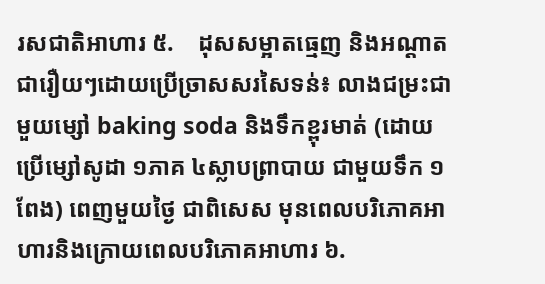រសជាតិអាហារ ៥.    ដុសសម្អាតធ្មេញ និងអណ្តាតជារឿយៗដោយប្រើច្រាសសរសៃទន់៖ លាងជម្រះជាមួយម្សៅ baking soda និងទឹកខ្ពុរមាត់ (ដោយប្រើម្សៅសូដា ១ភាគ ៤ស្លាបព្រាបាយ ជាមួយទឹក ១ពែង) ពេញមួយថ្ងៃ ជាពិសេស មុនពេលបរិភោគអាហារនិងក្រោយពេលបរិភោគអាហារ ៦.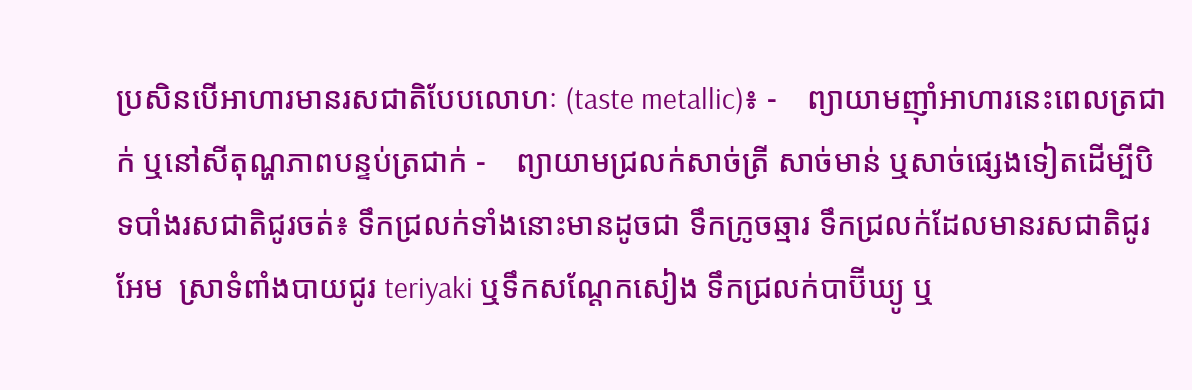ប្រសិនបើអាហារមានរសជាតិបែបលោហៈ (taste metallic)៖ -    ព្យាយាមញ៉ាំអាហារនេះពេលត្រជាក់ ឬនៅសីតុណ្ហភាពបន្ទប់ត្រជាក់ -    ព្យាយាមជ្រលក់សាច់ត្រី សាច់មាន់ ឬសាច់ផ្សេងទៀតដើម្បីបិទបាំងរសជាតិជូរចត់៖ ទឹកជ្រលក់ទាំងនោះមានដូចជា ទឹកក្រូចឆ្មារ ទឹកជ្រលក់ដែលមានរសជាតិជូរអែម  ស្រាទំពាំងបាយជូរ teriyaki ឬទឹកសណ្តែកសៀង ទឹកជ្រលក់បាប៊ីឃ្យូ ឬ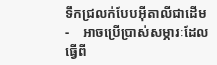ទឹកជ្រលក់បែបអ៊ីតាលីជាដើម -    អាចប្រើប្រាស់សម្ភារៈដែលធ្វើពី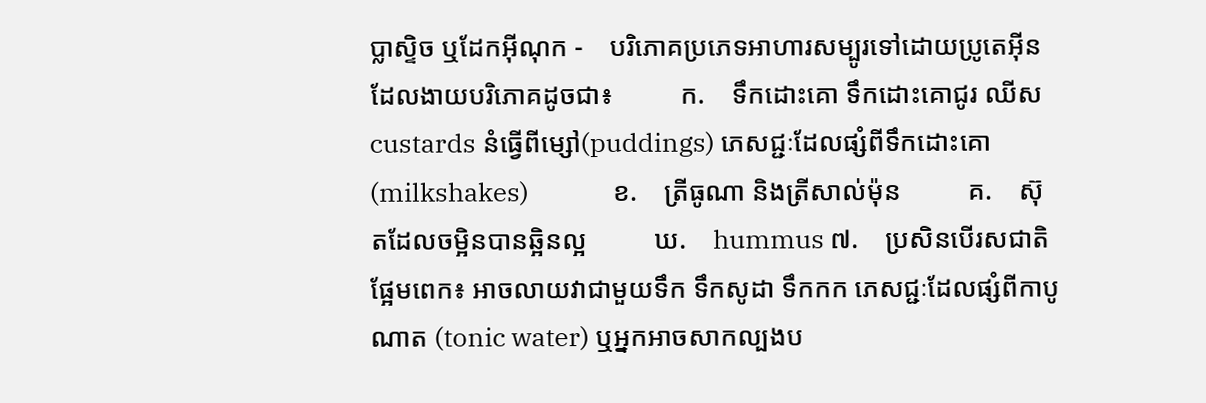ប្លាស្ទិច ឬដែកអុីណុក -    បរិភោគប្រភេទអាហារសម្បូរទៅដោយប្រូតេអ៊ីនដែលងាយបរិភោគដូចជា៖          ក.    ទឹកដោះគោ ទឹកដោះគោជូរ ឈីស custards នំធ្វើពីម្សៅ(puddings) ភេសជ្ជៈដែលផ្សំពីទឹកដោះគោ (milkshakes)              ខ.    ត្រីធូណា និងត្រីសាល់ម៉ុន          គ.    ស៊ុតដែលចម្អិនបានឆ្អិនល្អ          ឃ.    hummus ៧.    ប្រសិនបើរសជាតិផ្អែមពេក៖ អាចលាយវាជាមួយទឹក ទឹកសូដា ទឹកកក ភេសជ្ជៈដែលផ្សំពីកាបូណាត (tonic water) ឬអ្នកអាចសាកល្បងប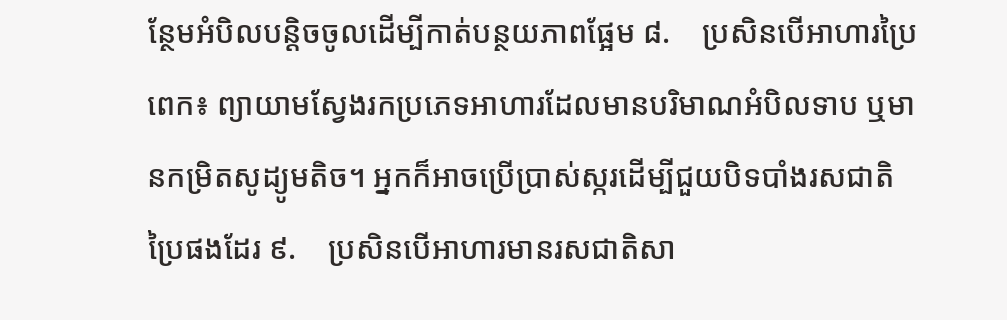ន្ថែមអំបិលបន្តិចចូលដើម្បីកាត់បន្ថយភាពផ្អែម ៨.    ប្រសិនបើអាហារប្រៃពេក៖ ព្យាយាមស្វែងរកប្រភេទអាហារដែលមានបរិមាណអំបិលទាប ឬមានកម្រិតសូដ្យូមតិច។ អ្នកក៏អាចប្រើប្រាស់ស្ករដើម្បីជួយបិទបាំងរសជាតិប្រៃផងដែរ ៩.    ប្រសិនបើអាហារមានរសជាតិសា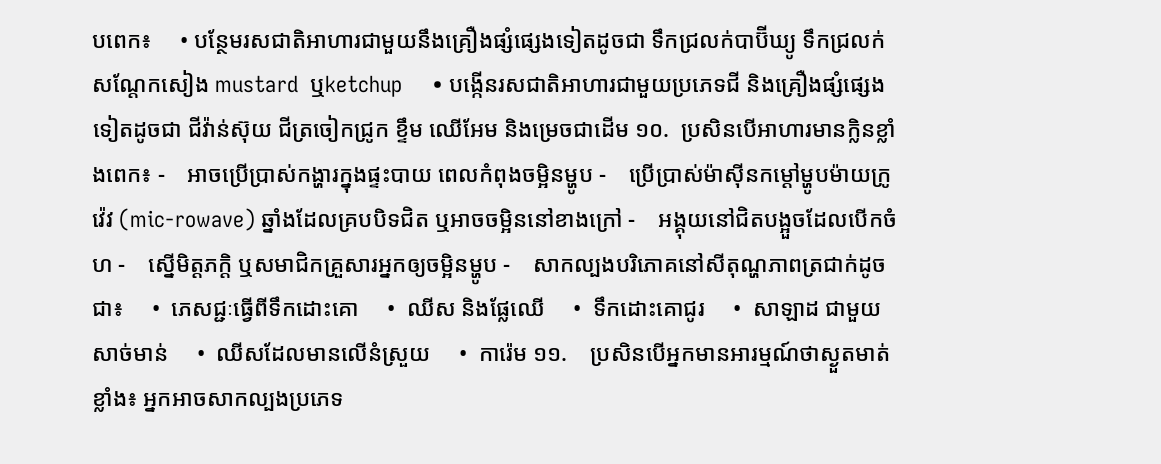បពេក៖     • បន្ថែមរសជាតិអាហារជាមួយនឹងគ្រឿងផ្សំផ្សេងទៀតដូចជា ទឹកជ្រលក់បាប៊ីឃ្យូ ទឹកជ្រលក់សណ្តែកសៀង mustard  ឬketchup     • បង្កើនរសជាតិអាហារជាមួយប្រភេទជី និងគ្រឿងផ្សំផ្សេងទៀតដូចជា ជីវ៉ាន់ស៊ុយ ជីត្រចៀកជ្រូក ខ្ទឹម ឈើអែម និងម្រេចជាដើម ១០.  ប្រសិនបើអាហារមានក្លិនខ្លាំងពេក៖ -    អាចប្រើប្រាស់កង្ហារក្នុងផ្ទះបាយ ពេលកំពុងចម្អិនម្ហូប -    ប្រើប្រាស់ម៉ាស៊ីនកម្តៅម្ហូបម៉ាយក្រូវ៉េវ (mic-rowave) ឆ្នាំងដែលគ្របបិទជិត ឬអាចចម្អិននៅខាងក្រៅ -    អង្គុយនៅជិតបង្អួចដែលបើកចំហ -    ស្នើមិត្តភក្តិ ឬសមាជិកគ្រួសារអ្នកឲ្យចម្អិនម្ហូប -    សាកល្បងបរិភោគនៅសីតុណ្ហភាពត្រជាក់ដូចជា៖     •  ភេសជ្ជៈធ្វើពីទឹកដោះគោ     •  ឈីស និងផ្លែឈើ     •  ទឹកដោះគោជូរ     •  សាឡាដ ជាមួយសាច់មាន់     •  ឈីសដែលមានលើនំស្រួយ     •  ការ៉េម ១១.    ប្រសិនបើអ្នកមានអារម្មណ៍ថាស្ងួតមាត់ខ្លាំង៖ អ្នកអាចសាកល្បងប្រភេទ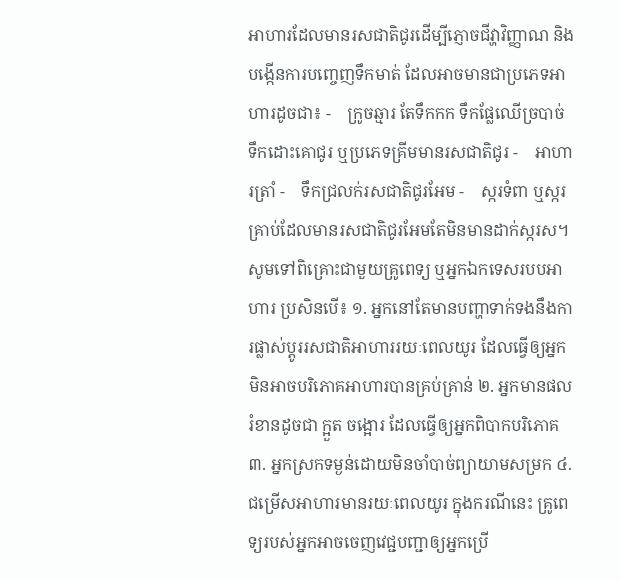អាហារដែលមានរសជាតិជូរដើម្បីភ្ញោចជីវ្ហាវិញ្ញាណ និងបង្កើនការបញ្ចេញទឹកមាត់ ដែលអាចមានជាប្រភេទអាហារដូចជា៖ -    ក្រូចឆ្មារ តែទឹកកក ទឹកផ្លែឈើច្របាច់ ទឹកដោះគោជូរ ឬប្រភេទគ្រីមមានរសជាតិជូរ -    អាហារត្រាំ -    ទឹកជ្រលក់រសជាតិជូរអែម -    ស្ករទំពា ឬស្ករគ្រាប់ដែលមានរសជាតិជូរអែមតែមិនមានដាក់ស្ករស។ សូមទៅពិគ្រោះជាមួយគ្រូពេទ្យ ឬអ្នកឯកទេសរបបអាហារ ប្រសិនបើ៖ ១. អ្នកនៅតែមានបញ្ហាទាក់ទងនឹងការផ្លាស់ប្តូររសជាតិអាហាររយៈពេលយូរ ដែលធ្វើឲ្យអ្នកមិនអាចបរិភោគអាហារបានគ្រប់គ្រាន់ ២. អ្នកមានផលរំខានដូចជា ក្អួត ចង្អោរ ដែលធ្វើឲ្យអ្នកពិបាកបរិភោគ ៣. អ្នកស្រកទម្ងន់ដោយមិនចាំបាច់ព្យាយាមសម្រក ៤. ជម្រើសអាហារមានរយៈពេលយូរ ក្នុងករណីនេះ គ្រូពេទ្យរបស់អ្នកអាចចេញវេជ្ជបញ្ជាឲ្យអ្នកប្រើ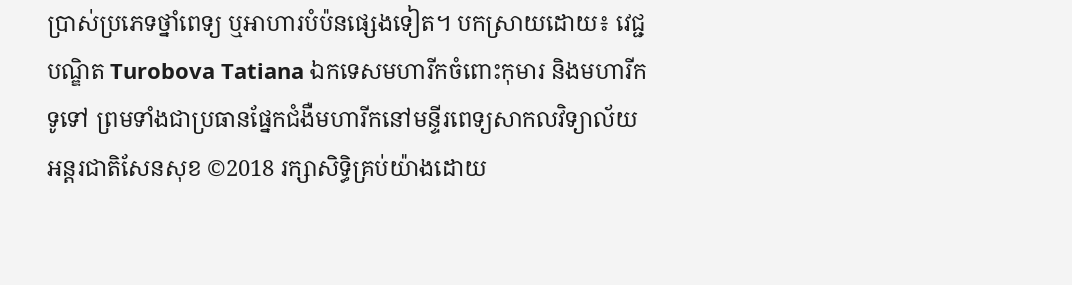ប្រាស់ប្រភេទថ្នាំពេទ្យ ឬអាហារបំប៉នផ្សេងទៀត។ បកស្រាយដោយ៖ វេជ្ជបណ្ឌិត Turobova Tatiana ឯកទេសមហារីកចំពោះកុមារ និងមហារីកទូទៅ ព្រមទាំងជាប្រធានផ្នែកជំងឺមហារីកនៅមន្ទីរពេទ្យសាកលវិទ្យាល័យអន្តរជាតិសែនសុខ ©2018 រក្សាសិទ្ធិគ្រប់យ៉ាងដោយ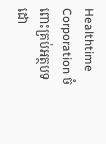Healthtime Corporation ចំពោះគ្រប់អត្ថបទដោ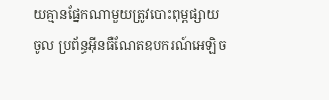យគ្មានផ្នែកណាមួយត្រូវបោះពុម្ពផ្សាយចូល ប្រព័ន្ធអ៊ីនធឺណែតឧបករណ៍អេឡិច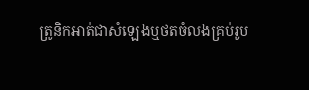ត្រូនិកអាត់ជាសំឡេងឬថតចំលងគ្រប់រូប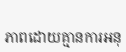ភាពដោយគ្មានការអនុ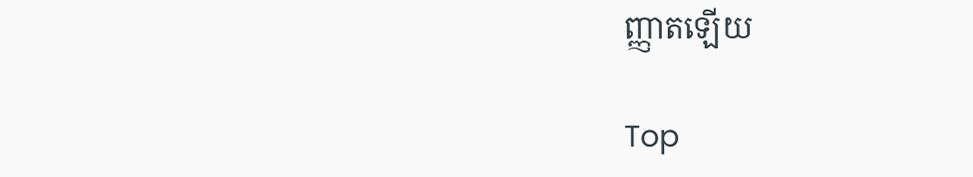ញ្ញាតឡើយ

Top